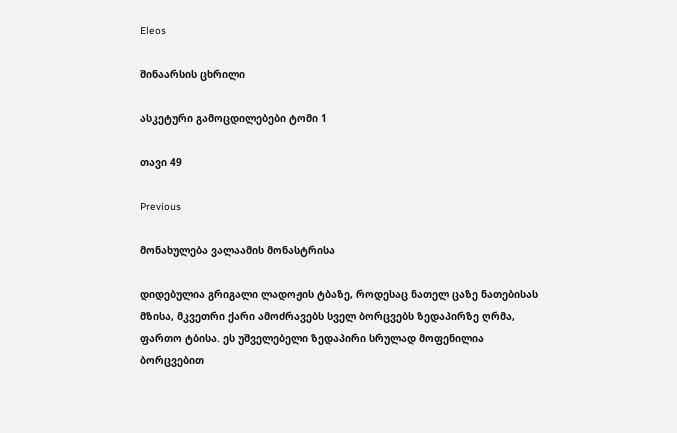Eleos

შინაარსის ცხრილი

ასკეტური გამოცდილებები ტომი 1

თავი 49

Previous

მონახულება ვალაამის მონასტრისა

დიდებულია გრიგალი ლადოჟის ტბაზე, როდესაც ნათელ ცაზე ნათებისას მზისა, მკვეთრი ქარი ამოძრავებს სველ ბორცვებს ზედაპირზე ღრმა, ფართო ტბისა. ეს უშველებელი ზედაპირი სრულად მოფენილია ბორცვებით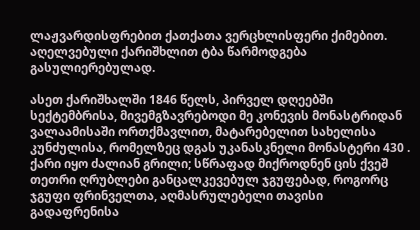ლაჟვარდისფრებით ქათქათა ვერცხლისფერი ქიმებით. აღელვებული ქარიშხლით ტბა წარმოდგება გასულიერებულად.

ასეთ ქარიშხალში 1846 წელს, პირველ დღეებში სექტემბრისა, მივემგზავრებოდი მე კონევის მონასტრიდან ვალაამისაში ორთქმავლით, მატარებელით სახელისა კუნძულისა, რომელზეც დგას უკანასკნელი მონასტერი 430 . ქარი იყო ძალიან გრილი; სწრაფად მიქროდნენ ცის ქვეშ თეთრი ღრუბლები განცალკევებულ ჯგუფებად, როგორც ჯგუფი ფრინველთა, აღმასრულებელი თავისი გადაფრენისა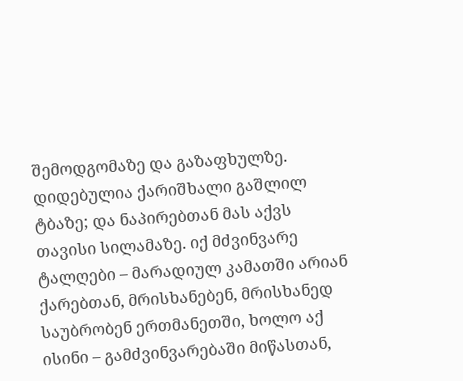შემოდგომაზე და გაზაფხულზე. დიდებულია ქარიშხალი გაშლილ ტბაზე; და ნაპირებთან მას აქვს თავისი სილამაზე. იქ მძვინვარე ტალღები – მარადიულ კამათში არიან ქარებთან, მრისხანებენ, მრისხანედ საუბრობენ ერთმანეთში, ხოლო აქ ისინი – გამძვინვარებაში მიწასთან,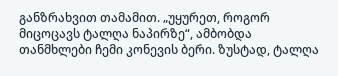განზრახვით თამამით. „უყურეთ, როგორ მიცოცავს ტალღა ნაპირზე“, ამბობდა თანმხლები ჩემი კონევის ბერი. ზუსტად, ტალღა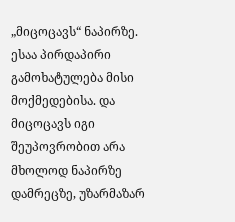„მიცოცავს“ ნაპირზე. ესაა პირდაპირი გამოხატულება მისი მოქმედებისა. და მიცოცავს იგი შეუპოვრობით არა მხოლოდ ნაპირზე დამრეცზე, უზარმაზარ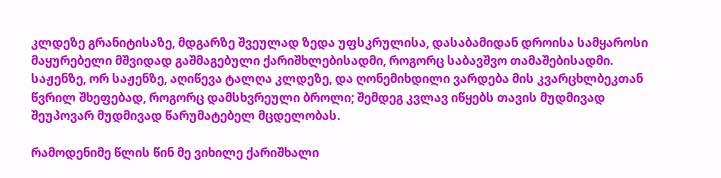კლდეზე გრანიტისაზე, მდგარზე შვეულად ზედა უფსკრულისა, დასაბამიდან დროისა სამყაროსი მაყურებელი მშვიდად გაშმაგებული ქარიშხლებისადმი, როგორც საბავშვო თამაშებისადმი. საჟენზე, ორ საჟენზე, აღიწევა ტალღა კლდეზე, და ღონემიხდილი ვარდება მის კვარცხლბეკთან წვრილ შხეფებად, როგორც დამსხვრეული ბროლი; შემდეგ კვლავ იწყებს თავის მუდმივად შეუპოვარ მუდმივად წარუმატებელ მცდელობას.

რამოდენიმე წლის წინ მე ვიხილე ქარიშხალი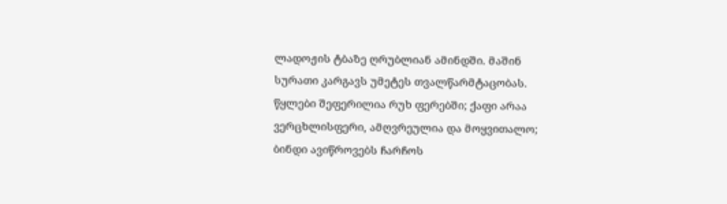ლადოჟის ტბაზე ღრუბლიან ამინდში. მაშინ სურათი კარგავს უმეტეს თვალწარმტაცობას. წყლები შეფერილია რუხ ფერებში; ქაფი არაა ვერცხლისფერი, ამღვრეულია და მოყვითალო; ბინდი ავიწროვებს ჩარჩოს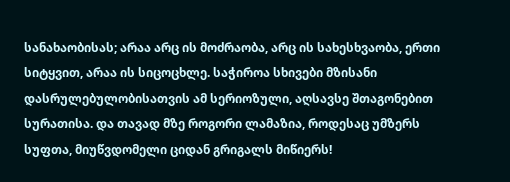სანახაობისას; არაა არც ის მოძრაობა, არც ის სახესხვაობა, ერთი სიტყვით, არაა ის სიცოცხლე. საჭიროა სხივები მზისანი დასრულებულობისათვის ამ სერიოზული, აღსავსე შთაგონებით სურათისა. და თავად მზე როგორი ლამაზია, როდესაც უმზერს სუფთა, მიუწვდომელი ციდან გრიგალს მიწიერს!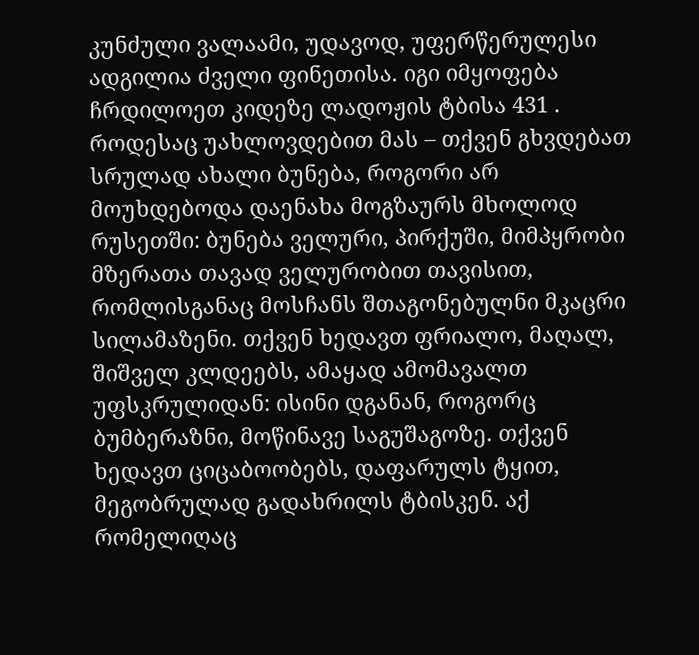კუნძული ვალაამი, უდავოდ, უფერწერულესი ადგილია ძველი ფინეთისა. იგი იმყოფება ჩრდილოეთ კიდეზე ლადოჟის ტბისა 431 . როდესაც უახლოვდებით მას – თქვენ გხვდებათ სრულად ახალი ბუნება, როგორი არ მოუხდებოდა დაენახა მოგზაურს მხოლოდ რუსეთში: ბუნება ველური, პირქუში, მიმპყრობი მზერათა თავად ველურობით თავისით, რომლისგანაც მოსჩანს შთაგონებულნი მკაცრი სილამაზენი. თქვენ ხედავთ ფრიალო, მაღალ, შიშველ კლდეებს, ამაყად ამომავალთ უფსკრულიდან: ისინი დგანან, როგორც ბუმბერაზნი, მოწინავე საგუშაგოზე. თქვენ ხედავთ ციცაბოობებს, დაფარულს ტყით, მეგობრულად გადახრილს ტბისკენ. აქ რომელიღაც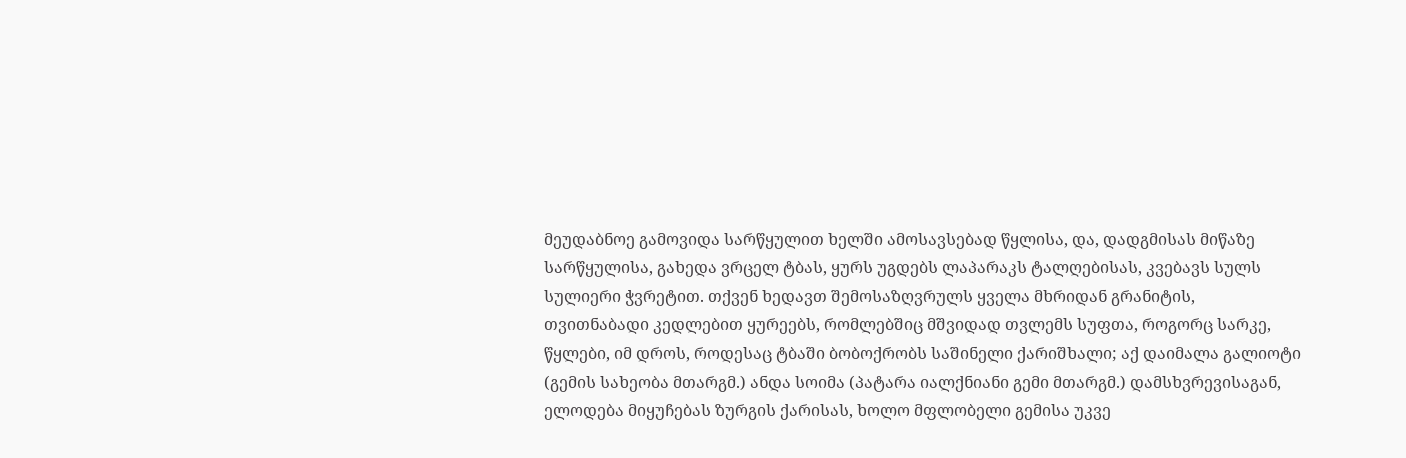მეუდაბნოე გამოვიდა სარწყულით ხელში ამოსავსებად წყლისა, და, დადგმისას მიწაზე სარწყულისა, გახედა ვრცელ ტბას, ყურს უგდებს ლაპარაკს ტალღებისას, კვებავს სულს სულიერი ჭვრეტით. თქვენ ხედავთ შემოსაზღვრულს ყველა მხრიდან გრანიტის, თვითნაბადი კედლებით ყურეებს, რომლებშიც მშვიდად თვლემს სუფთა, როგორც სარკე, წყლები, იმ დროს, როდესაც ტბაში ბობოქრობს საშინელი ქარიშხალი; აქ დაიმალა გალიოტი (გემის სახეობა მთარგმ.) ანდა სოიმა (პატარა იალქნიანი გემი მთარგმ.) დამსხვრევისაგან, ელოდება მიყუჩებას ზურგის ქარისას, ხოლო მფლობელი გემისა უკვე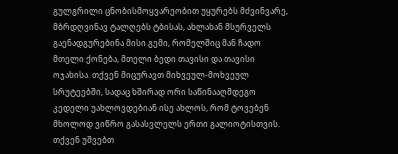გულგრილი ცნობისმოყვარეობით უყურებს მძვინვარე, მბრდღვინავ ტალღებს ტბისას, ახლახან მსურველს გაენადგურებინა მისი გემი, რომელშიც მან ჩადო მთელი ქონება, მთელი ბედი თავისი და თავისი ოჯახისა. თქვენ მიცურავთ მიხვეულ-მოხვეულ სრუტეებში, სადაც ხშირად ორი საწინააღმდეგო კედელი უახლოვდებიან ისე ახლოს, რომ ტოვებენ მხოლოდ ვიწრო გასასვლელს ერთი გალიოტისთვის. თქვენ უშვებთ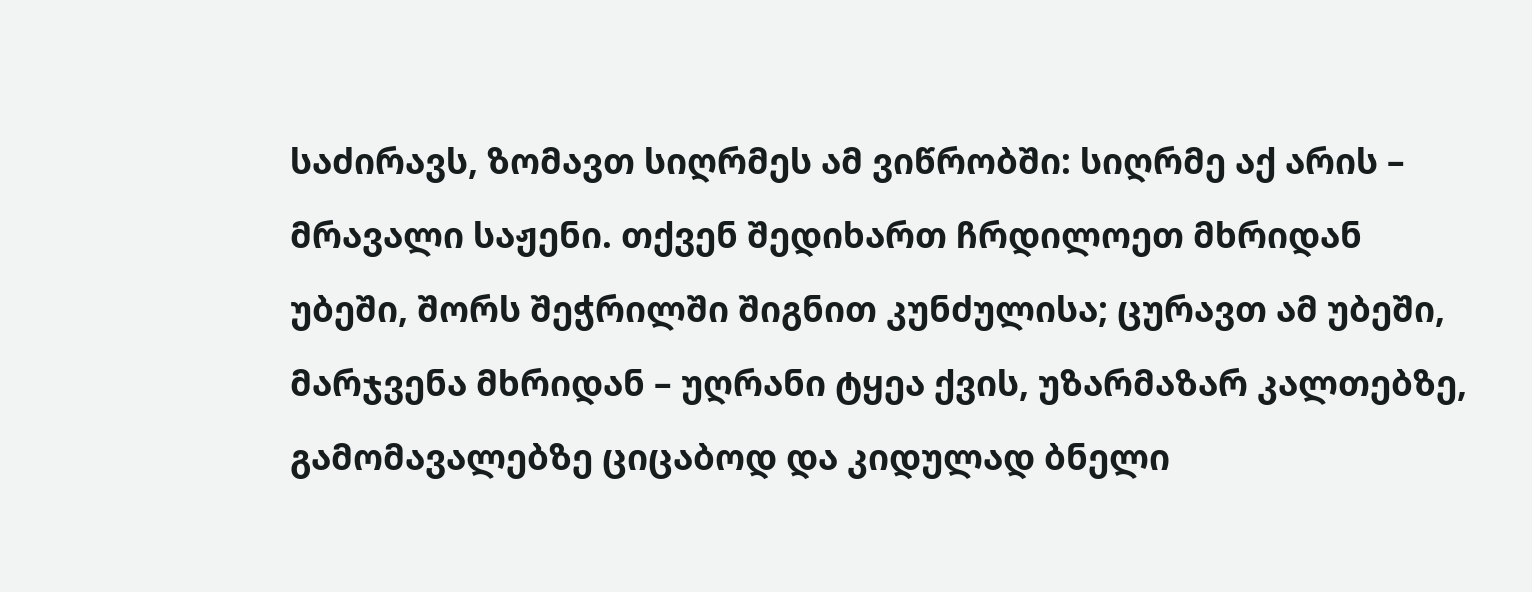საძირავს, ზომავთ სიღრმეს ამ ვიწრობში: სიღრმე აქ არის – მრავალი საჟენი. თქვენ შედიხართ ჩრდილოეთ მხრიდან უბეში, შორს შეჭრილში შიგნით კუნძულისა; ცურავთ ამ უბეში, მარჯვენა მხრიდან – უღრანი ტყეა ქვის, უზარმაზარ კალთებზე, გამომავალებზე ციცაბოდ და კიდულად ბნელი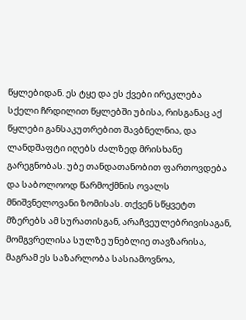წყლებიდან. ეს ტყე და ეს ქვები ირეკლება სქელი ჩრდილით წყლებში უბისა, რისგანაც აქ წყლები განსაკუთრებით შავბნელნია, და ლანდშაფტი იღებს ძალზედ მრისხანე გარეგნობას. უბე თანდათანობით ფართოვდება და საბოლოოდ წარმოქმნის ოვალს მნიშვნელოვანი ზომისას. თქვენ სწყვეტთ მზერებს ამ სურათისგან, არაჩვეულებრივისაგან, მომგვრელისა სულზე უნებლიე თავზარისა, მაგრამ ეს საზარლობა სასიამოვნოა,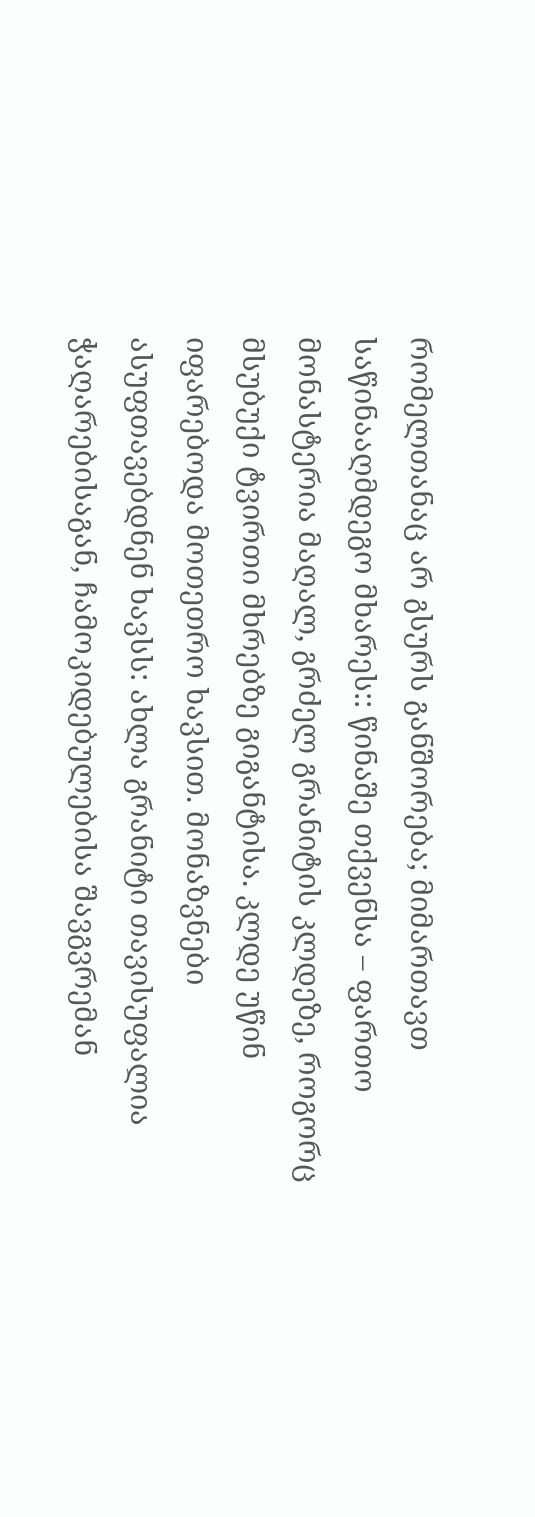რომელთანაც არ გსურს განშორება; მიმართავთ საწინააღმდეგო მხარეს:: წინაშე თქვენსა – ფართო მონასტერია მაღალ, გრძელ გრანიტის კლდეზე, როგორც მსუბუქი ტვირთი მხრებზე გიგანტისა. კლდე უწინ იფარებოდა მოთეთრო ხავსით. მონაზვნები ასუფთავებდნენ ხავსს: ახლა გრანიტი თავისუფალია ჭაღარებისაგან, ჩამოკიდებულებისა შავგვრემან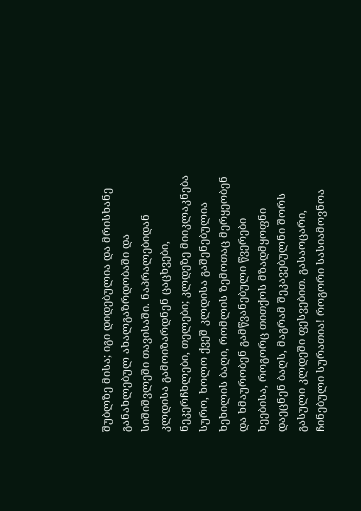შუბლზე მისა; იგი დიდებულია და მრისხანე განახლებულ ახალგაზრდობაში და სიშიშვლეში თავისაში. ნაპრალებიდან კლდისა გამოიზარდნენ ცაცხვები, ნეკერჩხლები, თელები; კლდეზე მიიკლაკნება სურო, ხოლო ქვეშ კლდისა გაშენებულია ხეხილის ბაღი, რომლის ზემოთაც მერყეობენ და ხმაურობენ გამწვანებული წვერები ხეებისა, როგორც თითქოს მზადმყოფნი დაეცნენ ბაღს, მაგრამ შეკავებულნი შორს გასული კლდეში ფესვებით. გასაოცარი, ჩინებული სურათია! როგორი სასიამოვნოა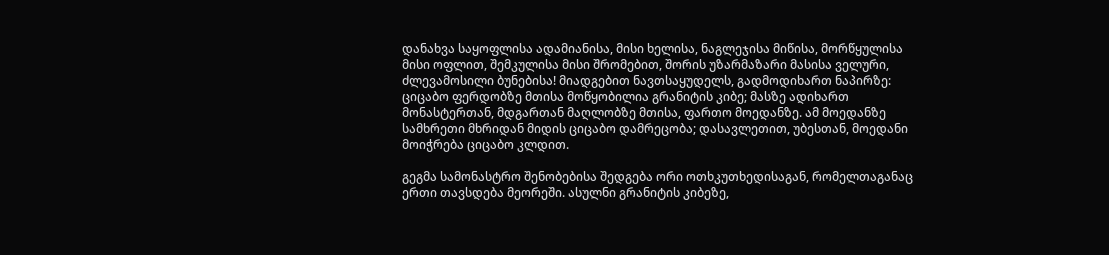დანახვა საყოფლისა ადამიანისა, მისი ხელისა, ნაგლეჯისა მიწისა, მორწყულისა მისი ოფლით, შემკულისა მისი შრომებით, შორის უზარმაზარი მასისა ველური, ძლევამოსილი ბუნებისა! მიადგებით ნავთსაყუდელს, გადმოდიხართ ნაპირზე: ციცაბო ფერდობზე მთისა მოწყობილია გრანიტის კიბე; მასზე ადიხართ მონასტერთან, მდგართან მაღლობზე მთისა, ფართო მოედანზე. ამ მოედანზე სამხრეთი მხრიდან მიდის ციცაბო დამრეცობა; დასავლეთით, უბესთან, მოედანი მოიჭრება ციცაბო კლდით.

გეგმა სამონასტრო შენობებისა შედგება ორი ოთხკუთხედისაგან, რომელთაგანაც ერთი თავსდება მეორეში. ასულნი გრანიტის კიბეზე,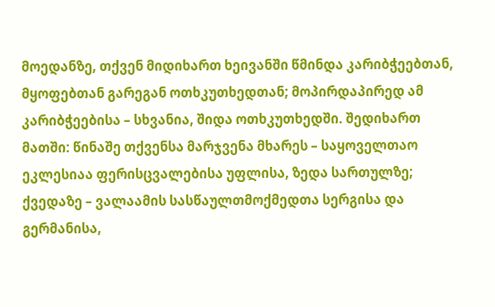მოედანზე, თქვენ მიდიხართ ხეივანში წმინდა კარიბჭეებთან, მყოფებთან გარეგან ოთხკუთხედთან; მოპირდაპირედ ამ კარიბჭეებისა – სხვანია, შიდა ოთხკუთხედში. შედიხართ მათში: წინაშე თქვენსა მარჯვენა მხარეს – საყოველთაო ეკლესიაა ფერისცვალებისა უფლისა, ზედა სართულზე; ქვედაზე – ვალაამის სასწაულთმოქმედთა სერგისა და გერმანისა,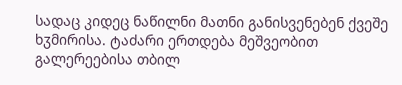სადაც კიდეც ნაწილნი მათნი განისვენებენ ქვეშე ხჳმირისა. ტაძარი ერთდება მეშვეობით გალერეებისა თბილ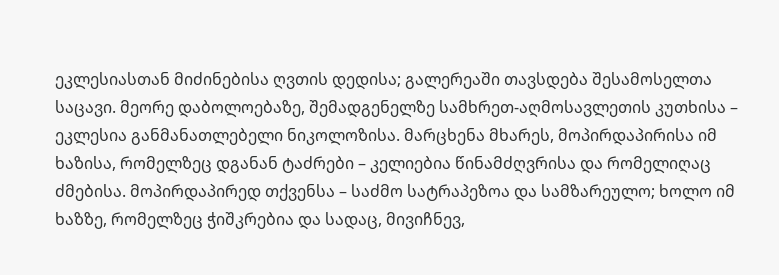ეკლესიასთან მიძინებისა ღვთის დედისა; გალერეაში თავსდება შესამოსელთა საცავი. მეორე დაბოლოებაზე, შემადგენელზე სამხრეთ-აღმოსავლეთის კუთხისა – ეკლესია განმანათლებელი ნიკოლოზისა. მარცხენა მხარეს, მოპირდაპირისა იმ ხაზისა, რომელზეც დგანან ტაძრები – კელიებია წინამძღვრისა და რომელიღაც ძმებისა. მოპირდაპირედ თქვენსა – საძმო სატრაპეზოა და სამზარეულო; ხოლო იმ ხაზზე, რომელზეც ჭიშკრებია და სადაც, მივიჩნევ,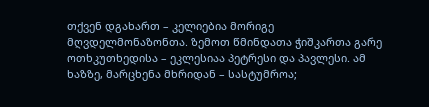თქვენ დგახართ – კელიებია მორიგე მღვდელმონაზონთა. ზემოთ წმინდათა ჭიშკართა გარე ოთხკუთხედისა – ეკლესიაა პეტრესი და პავლესი. ამ ხაზზე, მარცხენა მხრიდან – სასტუმროა;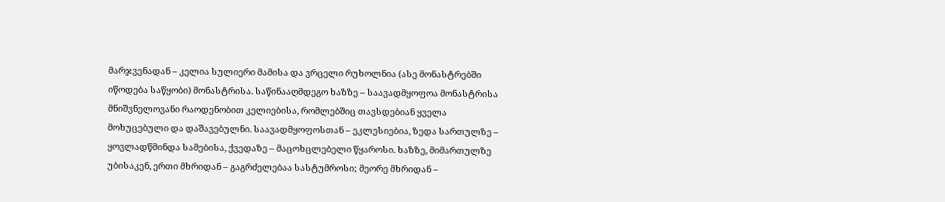მარჯვენადან – კელია სულიერი მამისა და ვრცელი რუხოლნია (ასე მონასტრებში იწოდება საწყობი) მონასტრისა. საწინააღმდეგო ხაზზე – საავადმყოფოა მონასტრისა მნიშვნელოვანი რაოდენობით კელიებისა, რომლებშიც თავსდებიან ყველა მოხუცებული და დაშავებულნი. საავადმყოფოსთან – ეკლესიებია, ზედა სართულზე – ყოვლადწმინდა სამებისა, ქვედაზე – მაცოხცლებელი წყაროსი. ხაზზე, მიმართულზე უბისაკენ, ერთი მხრიდან – გაგრძელებაა სასტუმროსი; მეორე მხრიდან –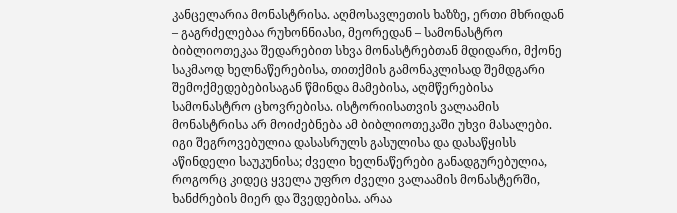კანცელარია მონასტრისა. აღმოსავლეთის ხაზზე, ერთი მხრიდან – გაგრძელებაა რუხონნიასი, მეორედან – სამონასტრო ბიბლიოთეკაა შედარებით სხვა მონასტრებთან მდიდარი, მქონე საკმაოდ ხელნაწერებისა, თითქმის გამონაკლისად შემდგარი შემოქმედებებისაგან წმინდა მამებისა, აღმწერებისა სამონასტრო ცხოვრებისა. ისტორიისათვის ვალაამის მონასტრისა არ მოიძებნება ამ ბიბლიოთეკაში უხვი მასალები. იგი შეგროვებულია დასასრულს გასულისა და დასაწყისს აწინდელი საუკუნისა; ძველი ხელნაწერები განადგურებულია, როგორც კიდეც ყველა უფრო ძველი ვალაამის მონასტერში, ხანძრების მიერ და შვედებისა. არაა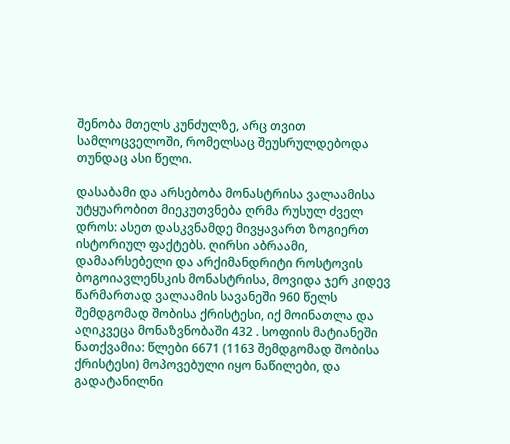შენობა მთელს კუნძულზე, არც თვით სამლოცველოში, რომელსაც შეუსრულდებოდა თუნდაც ასი წელი.

დასაბამი და არსებობა მონასტრისა ვალაამისა უტყუარობით მიეკუთვნება ღრმა რუსულ ძველ დროს: ასეთ დასკვნამდე მივყავართ ზოგიერთ ისტორიულ ფაქტებს. ღირსი აბრაამი, დამაარსებელი და არქიმანდრიტი როსტოვის ბოგოიავლენსკის მონასტრისა, მოვიდა ჯერ კიდევ წარმართად ვალაამის სავანეში 960 წელს შემდგომად შობისა ქრისტესი, იქ მოინათლა და აღიკვეცა მონაზვნობაში 432 . სოფიის მატიანეში ნათქვამია: წლები 6671 (1163 შემდგომად შობისა ქრისტესი) მოპოვებული იყო ნაწილები, და გადატანილნი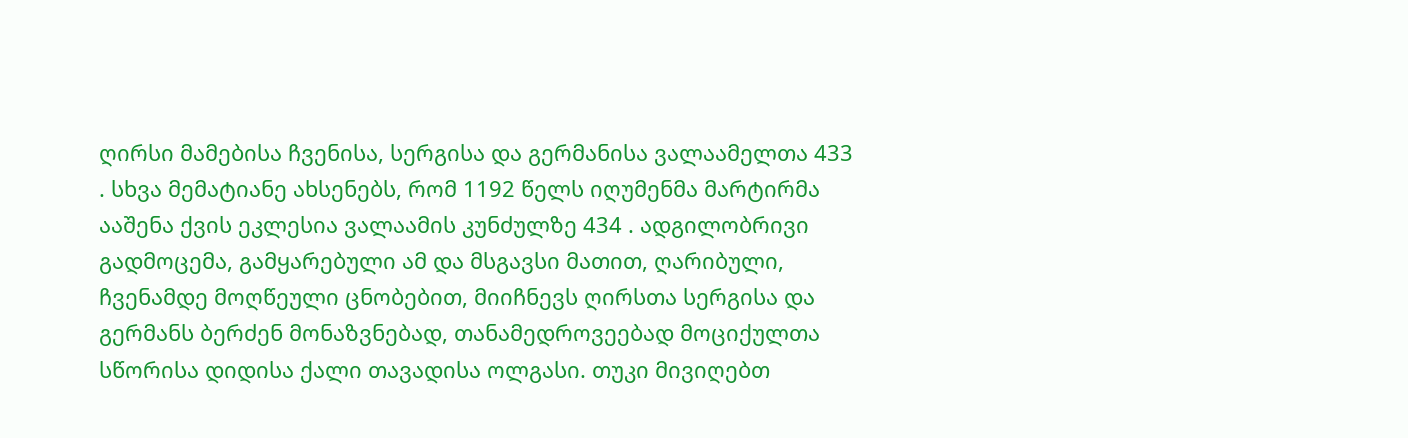ღირსი მამებისა ჩვენისა, სერგისა და გერმანისა ვალაამელთა 433 . სხვა მემატიანე ახსენებს, რომ 1192 წელს იღუმენმა მარტირმა ააშენა ქვის ეკლესია ვალაამის კუნძულზე 434 . ადგილობრივი გადმოცემა, გამყარებული ამ და მსგავსი მათით, ღარიბული, ჩვენამდე მოღწეული ცნობებით, მიიჩნევს ღირსთა სერგისა და გერმანს ბერძენ მონაზვნებად, თანამედროვეებად მოციქულთა სწორისა დიდისა ქალი თავადისა ოლგასი. თუკი მივიღებთ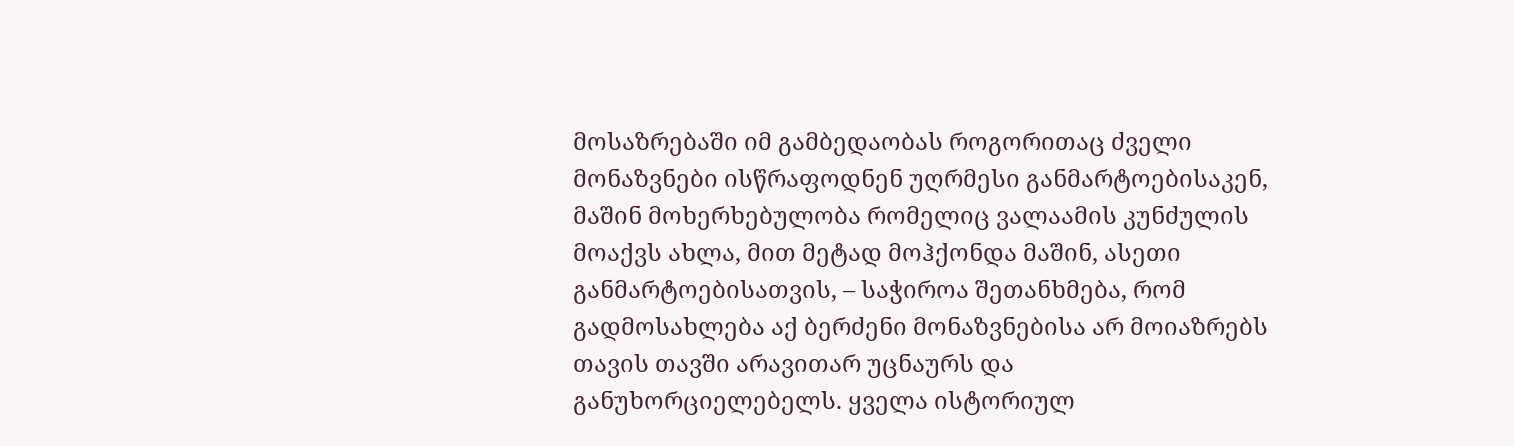მოსაზრებაში იმ გამბედაობას როგორითაც ძველი მონაზვნები ისწრაფოდნენ უღრმესი განმარტოებისაკენ, მაშინ მოხერხებულობა რომელიც ვალაამის კუნძულის მოაქვს ახლა, მით მეტად მოჰქონდა მაშინ, ასეთი განმარტოებისათვის, – საჭიროა შეთანხმება, რომ გადმოსახლება აქ ბერძენი მონაზვნებისა არ მოიაზრებს თავის თავში არავითარ უცნაურს და განუხორციელებელს. ყველა ისტორიულ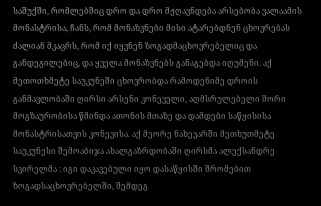საშუქში, რომლებშიც დრო და დრო მჟღავნდება არსებობა ვალაამის მონასტრისა, ჩანს, რომ მონაზვნები მისი ატარებდნენ ცხოვრებას ძალიან მკაცრს, რომ იქ იყვნენ ზოგადმაცხოვრებელიც და განდეგილებიც, და ყველა მონაზვნებს განაგებდა იღუმენი. აქ მეთოთხმეტე საუკუნეში ცხოვრობდა რამოდენიმე დროის განმავლობაში ღირსი არსენი კონეველი, აღმსრულებელი შორი მოგზაურობისა წმინდა ათონის მთაზე და დამდები საწყისისა მონასტრისათვის კონევისა. აქ მეორე ნახევარში მეთხუთმეტე საუკუნესი შემოაბიჯა ახალგაზრდობაში ღირსმა ალექსანდრე სვირელმა : იგი დაკავებული იყო დასაწყისში შრომებით ზოგადსაცხოვრებელში, შემდეგ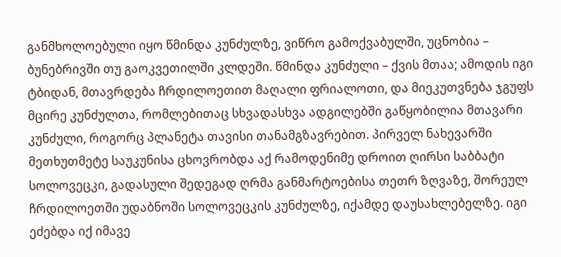განმხოლოებული იყო წმინდა კუნძულზე, ვიწრო გამოქვაბულში, უცნობია – ბუნებრივში თუ გაოკვეთილში კლდეში. წმინდა კუნძული – ქვის მთაა; ამოდის იგი ტბიდან, მთავრდება ჩრდილოეთით მაღალი ფრიალოთი, და მიეკუთვნება ჯგუფს მცირე კუნძულთა, რომლებითაც სხვადასხვა ადგილებში გაწყობილია მთავარი კუნძული, როგორც პლანეტა თავისი თანამგზავრებით. პირველ ნახევარში მეთხუთმეტე საუკუნისა ცხოვრობდა აქ რამოდენიმე დროით ღირსი საბბატი სოლოვეცკი, გადასული შედეგად ღრმა განმარტოებისა თეთრ ზღვაზე, შორეულ ჩრდილოეთში უდაბნოში სოლოვეცკის კუნძულზე, იქამდე დაუსახლებელზე. იგი ეძებდა იქ იმავე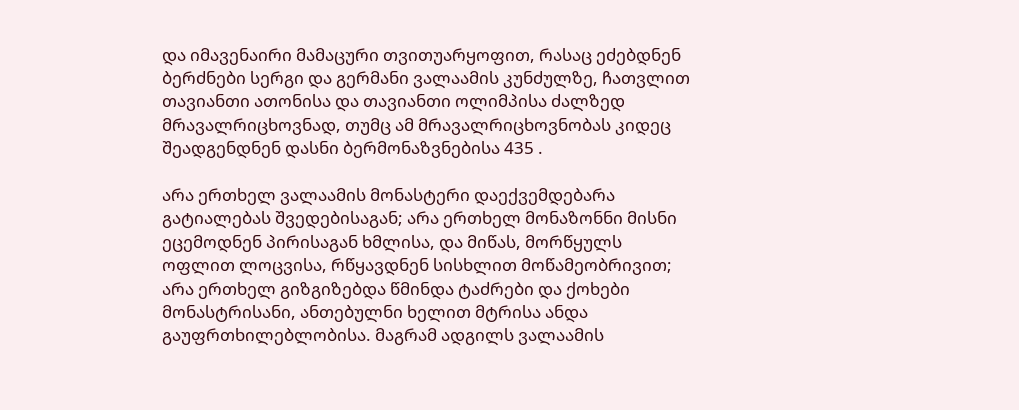და იმავენაირი მამაცური თვითუარყოფით, რასაც ეძებდნენ ბერძნები სერგი და გერმანი ვალაამის კუნძულზე, ჩათვლით თავიანთი ათონისა და თავიანთი ოლიმპისა ძალზედ მრავალრიცხოვნად, თუმც ამ მრავალრიცხოვნობას კიდეც შეადგენდნენ დასნი ბერმონაზვნებისა 435 .

არა ერთხელ ვალაამის მონასტერი დაექვემდებარა გატიალებას შვედებისაგან; არა ერთხელ მონაზონნი მისნი ეცემოდნენ პირისაგან ხმლისა, და მიწას, მორწყულს ოფლით ლოცვისა, რწყავდნენ სისხლით მოწამეობრივით; არა ერთხელ გიზგიზებდა წმინდა ტაძრები და ქოხები მონასტრისანი, ანთებულნი ხელით მტრისა ანდა გაუფრთხილებლობისა. მაგრამ ადგილს ვალაამის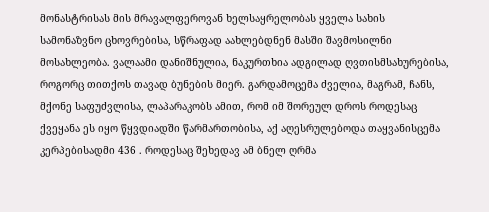მონასტრისას მის მრავალფეროვან ხელსაყრელობას ყველა სახის სამონაზვნო ცხოვრებისა, სწრაფად აახლებდნენ მასში შავმოსილნი მოსახლეობა. ვალაამი დანიშნულია, ნაკურთხია ადგილად ღვთისმსახურებისა, როგორც თითქოს თავად ბუნების მიერ. გარდამოცემა ძველია, მაგრამ, ჩანს, მქონე საფუძვლისა, ლაპარაკობს ამით, რომ იმ შორეულ დროს როდესაც ქვეყანა ეს იყო წყვდიადში წარმართობისა, აქ აღესრულებოდა თაყვანისცემა კერპებისადმი 436 . როდესაც შეხედავ ამ ბნელ ღრმა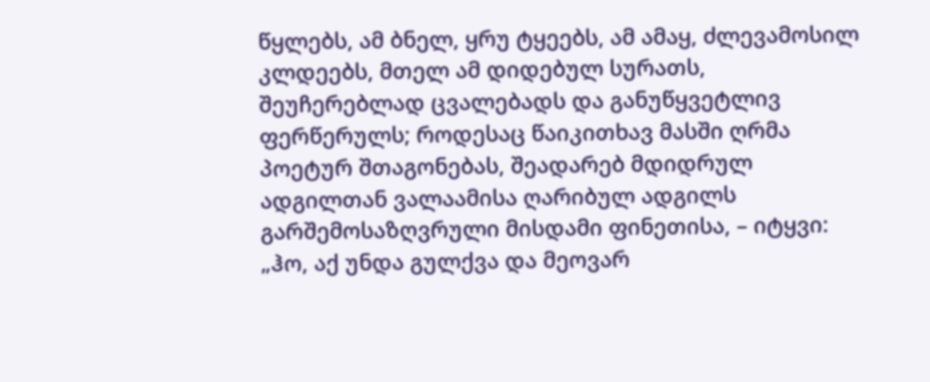წყლებს, ამ ბნელ, ყრუ ტყეებს, ამ ამაყ, ძლევამოსილ კლდეებს, მთელ ამ დიდებულ სურათს, შეუჩერებლად ცვალებადს და განუწყვეტლივ ფერწერულს; როდესაც წაიკითხავ მასში ღრმა პოეტურ შთაგონებას, შეადარებ მდიდრულ ადგილთან ვალაამისა ღარიბულ ადგილს გარშემოსაზღვრული მისდამი ფინეთისა, – იტყვი: „ჰო, აქ უნდა გულქვა და მეოვარ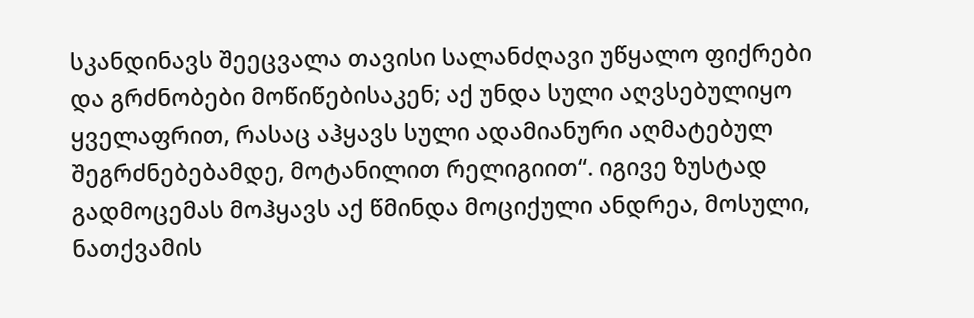სკანდინავს შეეცვალა თავისი სალანძღავი უწყალო ფიქრები და გრძნობები მოწიწებისაკენ; აქ უნდა სული აღვსებულიყო ყველაფრით, რასაც აჰყავს სული ადამიანური აღმატებულ შეგრძნებებამდე, მოტანილით რელიგიით“. იგივე ზუსტად გადმოცემას მოჰყავს აქ წმინდა მოციქული ანდრეა, მოსული, ნათქვამის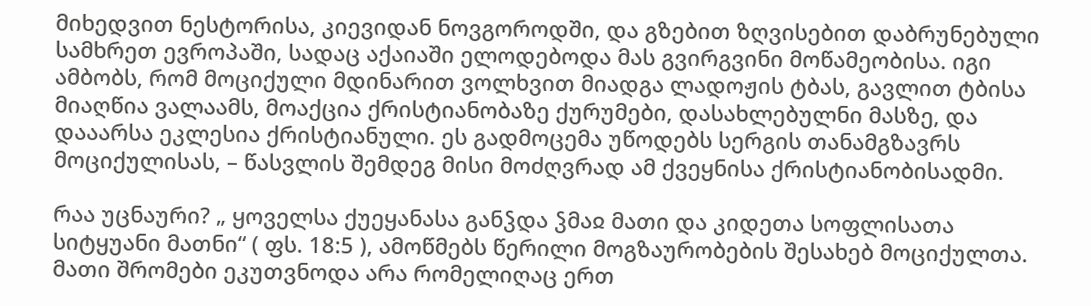მიხედვით ნესტორისა, კიევიდან ნოვგოროდში, და გზებით ზღვისებით დაბრუნებული სამხრეთ ევროპაში, სადაც აქაიაში ელოდებოდა მას გვირგვინი მოწამეობისა. იგი ამბობს, რომ მოციქული მდინარით ვოლხვით მიადგა ლადოჟის ტბას, გავლით ტბისა მიაღწია ვალაამს, მოაქცია ქრისტიანობაზე ქურუმები, დასახლებულნი მასზე, და დააარსა ეკლესია ქრისტიანული. ეს გადმოცემა უწოდებს სერგის თანამგზავრს მოციქულისას, – წასვლის შემდეგ მისი მოძღვრად ამ ქვეყნისა ქრისტიანობისადმი.

რაა უცნაური? „ ყოველსა ქუეყანასა განჴდა ჴმაჲ მათი და კიდეთა სოფლისათა სიტყუანი მათნი“ ( ფს. 18:5 ), ამოწმებს წერილი მოგზაურობების შესახებ მოციქულთა. მათი შრომები ეკუთვნოდა არა რომელიღაც ერთ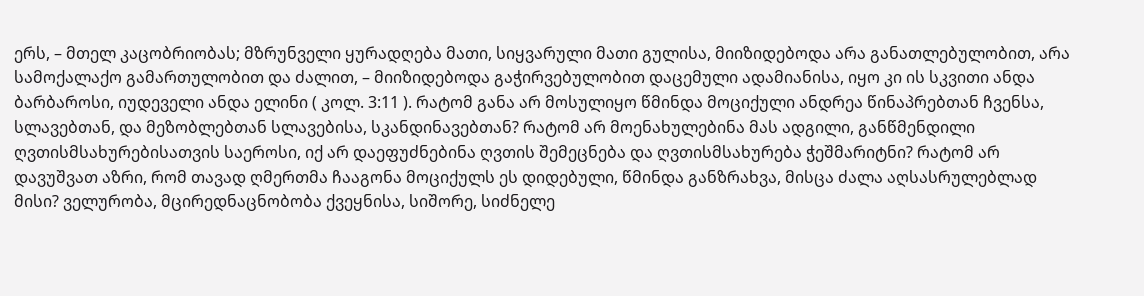ერს, – მთელ კაცობრიობას; მზრუნველი ყურადღება მათი, სიყვარული მათი გულისა, მიიზიდებოდა არა განათლებულობით, არა სამოქალაქო გამართულობით და ძალით, – მიიზიდებოდა გაჭირვებულობით დაცემული ადამიანისა, იყო კი ის სკვითი ანდა ბარბაროსი, იუდეველი ანდა ელინი ( კოლ. 3:11 ). რატომ განა არ მოსულიყო წმინდა მოციქული ანდრეა წინაპრებთან ჩვენსა, სლავებთან, და მეზობლებთან სლავებისა, სკანდინავებთან? რატომ არ მოენახულებინა მას ადგილი, განწმენდილი ღვთისმსახურებისათვის საეროსი, იქ არ დაეფუძნებინა ღვთის შემეცნება და ღვთისმსახურება ჭეშმარიტნი? რატომ არ დავუშვათ აზრი, რომ თავად ღმერთმა ჩააგონა მოციქულს ეს დიდებული, წმინდა განზრახვა, მისცა ძალა აღსასრულებლად მისი? ველურობა, მცირედნაცნობობა ქვეყნისა, სიშორე, სიძნელე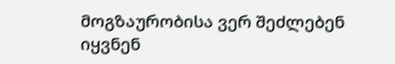მოგზაურობისა ვერ შეძლებენ იყვნენ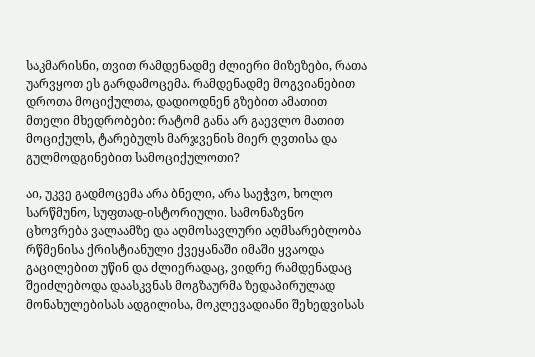საკმარისნი, თვით რამდენადმე ძლიერი მიზეზები, რათა უარვყოთ ეს გარდამოცემა. რამდენადმე მოგვიანებით დროთა მოციქულთა, დადიოდნენ გზებით ამათით მთელი მხედრობები: რატომ განა არ გაევლო მათით მოციქულს, ტარებულს მარჯვენის მიერ ღვთისა და გულმოდგინებით სამოციქულოთი?

აი, უკვე გადმოცემა არა ბნელი, არა საეჭვო, ხოლო სარწმუნო, სუფთად-ისტორიული. სამონაზვნო ცხოვრება ვალაამზე და აღმოსავლური აღმსარებლობა რწმენისა ქრისტიანული ქვეყანაში იმაში ყვაოდა გაცილებით უწინ და ძლიერადაც, ვიდრე რამდენადაც შეიძლებოდა დაასკვნას მოგზაურმა ზედაპირულად მონახულებისას ადგილისა, მოკლევადიანი შეხედვისას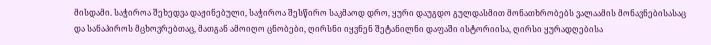მისდამი. საჭიროა შეხედვა დაჟინებული, საჭიროა შესწირო საკმაოდ დრო, ყური დაუგდო გულდასმით მონათხრობებს ვალაამის მონავნებისასაც და სანაპიროს მცხოვრებთაც, მათგან ამოიღო ცნობები, ღირსნი იყვნენ შეტანილნი დაფაში ისტორიისა, ღირსი ყურადღებისა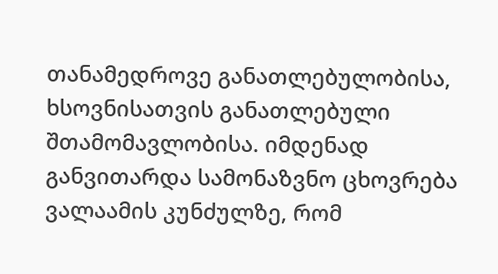თანამედროვე განათლებულობისა, ხსოვნისათვის განათლებული შთამომავლობისა. იმდენად განვითარდა სამონაზვნო ცხოვრება ვალაამის კუნძულზე, რომ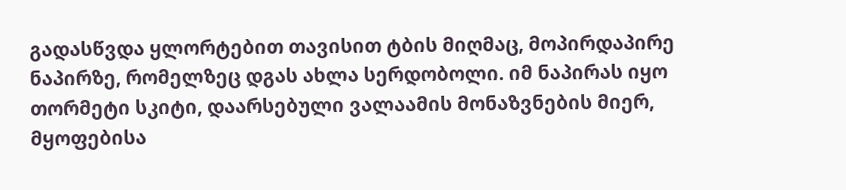გადასწვდა ყლორტებით თავისით ტბის მიღმაც, მოპირდაპირე ნაპირზე, რომელზეც დგას ახლა სერდობოლი. იმ ნაპირას იყო თორმეტი სკიტი, დაარსებული ვალაამის მონაზვნების მიერ, მყოფებისა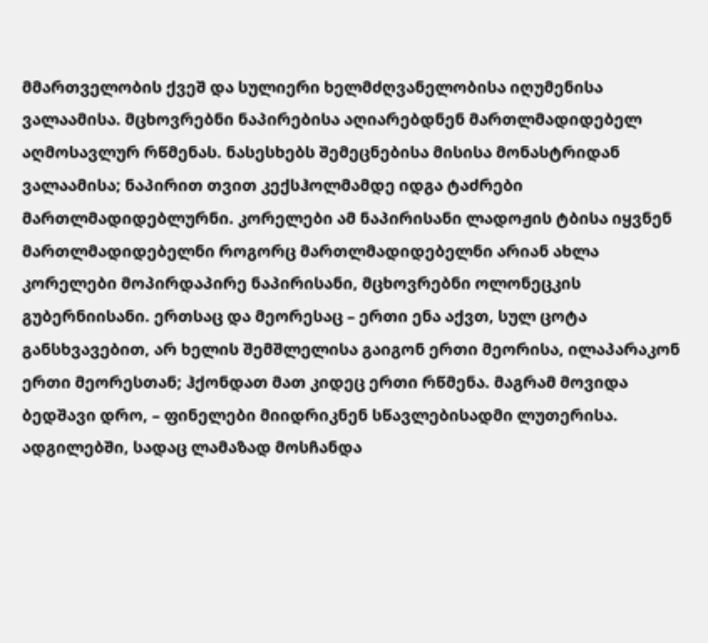მმართველობის ქვეშ და სულიერი ხელმძღვანელობისა იღუმენისა ვალაამისა. მცხოვრებნი ნაპირებისა აღიარებდნენ მართლმადიდებელ აღმოსავლურ რწმენას. ნასესხებს შემეცნებისა მისისა მონასტრიდან ვალაამისა; ნაპირით თვით კექსჰოლმამდე იდგა ტაძრები მართლმადიდებლურნი. კორელები ამ ნაპირისანი ლადოჟის ტბისა იყვნენ მართლმადიდებელნი როგორც მართლმადიდებელნი არიან ახლა კორელები მოპირდაპირე ნაპირისანი, მცხოვრებნი ოლონეცკის გუბერნიისანი. ერთსაც და მეორესაც – ერთი ენა აქვთ, სულ ცოტა განსხვავებით, არ ხელის შემშლელისა გაიგონ ერთი მეორისა, ილაპარაკონ ერთი მეორესთან; ჰქონდათ მათ კიდეც ერთი რწმენა. მაგრამ მოვიდა ბედშავი დრო, – ფინელები მიიდრიკნენ სწავლებისადმი ლუთერისა. ადგილებში, სადაც ლამაზად მოსჩანდა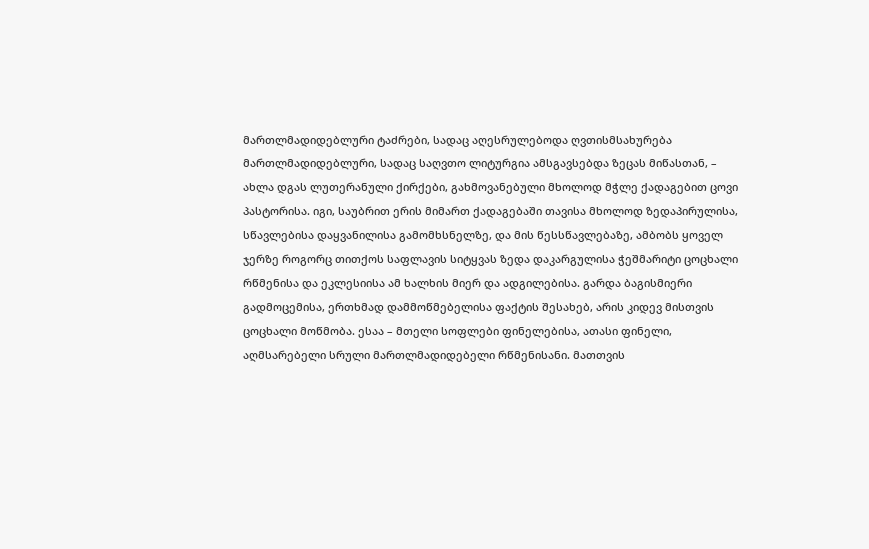მართლმადიდებლური ტაძრები, სადაც აღესრულებოდა ღვთისმსახურება მართლმადიდებლური, სადაც საღვთო ლიტურგია ამსგავსებდა ზეცას მიწასთან, – ახლა დგას ლუთერანული ქირქები, გახმოვანებული მხოლოდ მჭლე ქადაგებით ცოვი პასტორისა. იგი, საუბრით ერის მიმართ ქადაგებაში თავისა მხოლოდ ზედაპირულისა, სწავლებისა დაყვანილისა გამომხსნელზე, და მის წესსწავლებაზე, ამბობს ყოველ ჯერზე როგორც თითქოს საფლავის სიტყვას ზედა დაკარგულისა ჭეშმარიტი ცოცხალი რწმენისა და ეკლესიისა ამ ხალხის მიერ და ადგილებისა. გარდა ბაგისმიერი გადმოცემისა, ერთხმად დამმოწმებელისა ფაქტის შესახებ, არის კიდევ მისთვის ცოცხალი მოწმობა. ესაა – მთელი სოფლები ფინელებისა, ათასი ფინელი, აღმსარებელი სრული მართლმადიდებელი რწმენისანი. მათთვის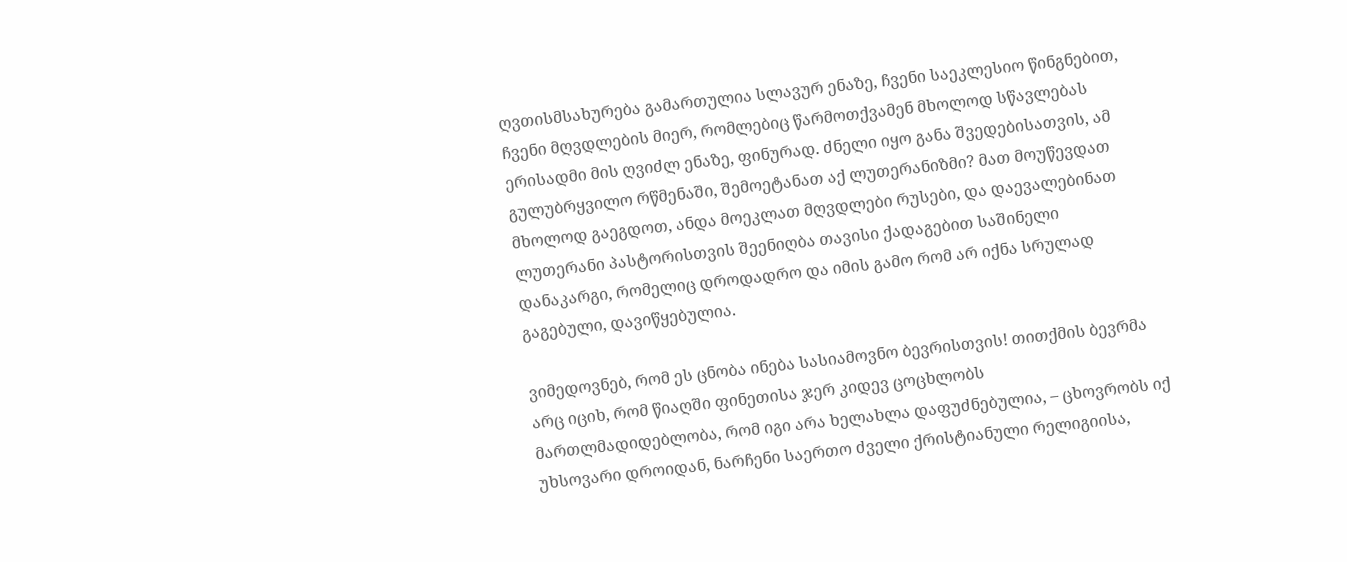ღვთისმსახურება გამართულია სლავურ ენაზე, ჩვენი საეკლესიო წინგნებით, ჩვენი მღვდლების მიერ, რომლებიც წარმოთქვამენ მხოლოდ სწავლებას ერისადმი მის ღვიძლ ენაზე, ფინურად. ძნელი იყო განა შვედებისათვის, ამ გულუბრყვილო რწმენაში, შემოეტანათ აქ ლუთერანიზმი? მათ მოუწევდათ მხოლოდ გაეგდოთ, ანდა მოეკლათ მღვდლები რუსები, და დაევალებინათ ლუთერანი პასტორისთვის შეენიღბა თავისი ქადაგებით საშინელი დანაკარგი, რომელიც დროდადრო და იმის გამო რომ არ იქნა სრულად გაგებული, დავიწყებულია.

ვიმედოვნებ, რომ ეს ცნობა ინება სასიამოვნო ბევრისთვის! თითქმის ბევრმა არც იციხ, რომ წიაღში ფინეთისა ჯერ კიდევ ცოცხლობს მართლმადიდებლობა, რომ იგი არა ხელახლა დაფუძნებულია, – ცხოვრობს იქ უხსოვარი დროიდან, ნარჩენი საერთო ძველი ქრისტიანული რელიგიისა,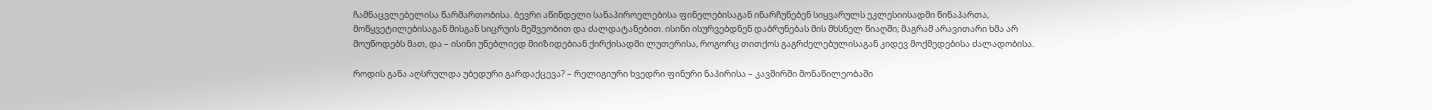ჩამნაცვლებელისა წარმართობისა. ბევრი აწინდელი სანაპიროელებისა ფინელებისაგან ინარჩუნებენ სიყვარულს ეკლესიისადმი წინაპართა, მოწყვეტილებისაგან მისგან სიცრუის მეშვეობით და ძალდატანებით. ისინი ისურვებდნენ დაბრუნებას მის მხსნელ წიაღში; მაგრამ არავითარი ხმა არ მოუწოდებს მათ, და – ისინი უნებლიედ მიიზიდებიან ქირქისადმი ლუთერისა, როგორც თითქოს გაგრძელებულისაგან კიდევ მოქმედებისა ძალადობისა.

როდის განა აღსრულდა უბედური გარდაქცევა? – რელიგიური ხვედრი ფინური ნაპირისა – კავშირში მონაწილეობაში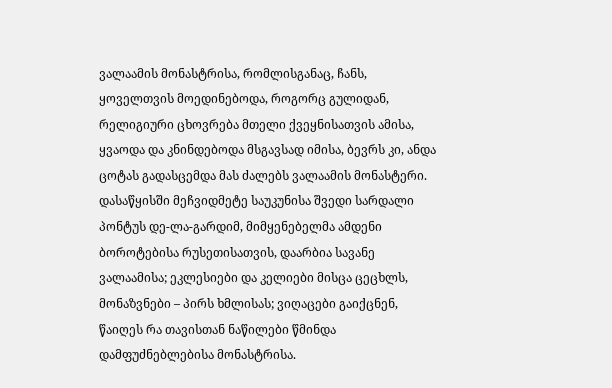ვალაამის მონასტრისა, რომლისგანაც, ჩანს, ყოველთვის მოედინებოდა, როგორც გულიდან, რელიგიური ცხოვრება მთელი ქვეყნისათვის ამისა, ყვაოდა და კნინდებოდა მსგავსად იმისა, ბევრს კი, ანდა ცოტას გადასცემდა მას ძალებს ვალაამის მონასტერი. დასაწყისში მეჩვიდმეტე საუკუნისა შვედი სარდალი პონტუს დე-ლა-გარდიმ, მიმყენებელმა ამდენი ბოროტებისა რუსეთისათვის, დაარბია სავანე ვალაამისა; ეკლესიები და კელიები მისცა ცეცხლს, მონაზვნები – პირს ხმლისას; ვიღაცები გაიქცნენ, წაიღეს რა თავისთან ნაწილები წმინდა დამფუძნებლებისა მონასტრისა.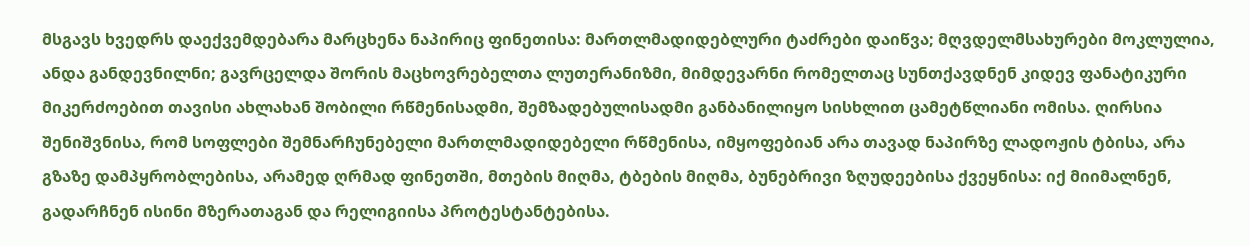მსგავს ხვედრს დაექვემდებარა მარცხენა ნაპირიც ფინეთისა: მართლმადიდებლური ტაძრები დაიწვა; მღვდელმსახურები მოკლულია, ანდა განდევნილნი; გავრცელდა შორის მაცხოვრებელთა ლუთერანიზმი, მიმდევარნი რომელთაც სუნთქავდნენ კიდევ ფანატიკური მიკერძოებით თავისი ახლახან შობილი რწმენისადმი, შემზადებულისადმი განბანილიყო სისხლით ცამეტწლიანი ომისა. ღირსია შენიშვნისა, რომ სოფლები შემნარჩუნებელი მართლმადიდებელი რწმენისა, იმყოფებიან არა თავად ნაპირზე ლადოჟის ტბისა, არა გზაზე დამპყრობლებისა, არამედ ღრმად ფინეთში, მთების მიღმა, ტბების მიღმა, ბუნებრივი ზღუდეებისა ქვეყნისა: იქ მიიმალნენ, გადარჩნენ ისინი მზერათაგან და რელიგიისა პროტესტანტებისა.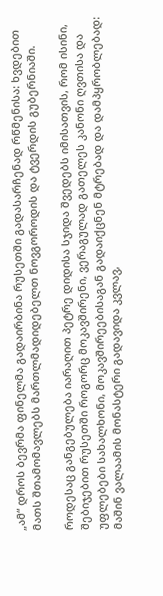„ამ“ დროს ბევრმა ფინელმა გადაირბინა რუსეთში გადასარჩენად რწმენისა: ხვდებით მათს შთამომავლებს მართლმადიდებელთ ნოვგოროდის და ტვერდის გუბერნიაში.

როდესაც განგებულება იარაღით პეტრე დიდისა სჯიდა შვედებს იმისათვის, რომ ისინი, შებიჯებით რუსეთში როგორც მოკავშირენი, ვერაგულად გათელეს კანონი ღვთისა და უფლებები სახალხონი, მოკავშირეებისაგან გადაიქცნენ მტრებად და დამპყრობლებად: მაშინ ვალაამის მონასტერი გადავიდა კვლავ,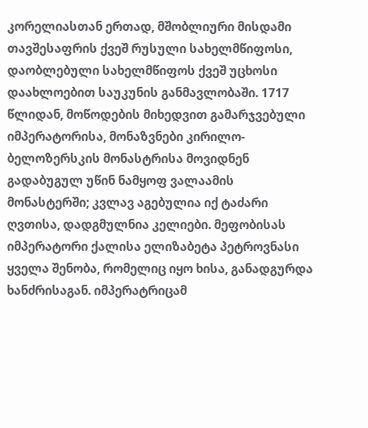კორელიასთან ერთად, მშობლიური მისდამი თავშესაფრის ქვეშ რუსული სახელმწიფოსი, დაობლებული სახელმწიფოს ქვეშ უცხოსი დაახლოებით საუკუნის განმავლობაში. 1717 წლიდან, მოწოდების მიხედვით გამარჯვებული იმპერატორისა, მონაზვნები კირილო-ბელოზერსკის მონასტრისა მოვიდნენ გადაბუგულ უწინ ნამყოფ ვალაამის მონასტერში; კვლავ აგებულია იქ ტაძარი ღვთისა, დადგმულნია კელიები. მეფობისას იმპერატორი ქალისა ელიზაბეტა პეტროვნასი ყველა შენობა, რომელიც იყო ხისა, განადგურდა ხანძრისაგან. იმპერატრიცამ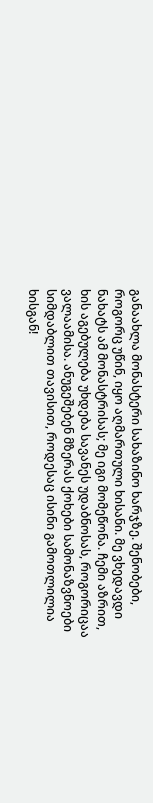განაახლა მონასტერი სახაზინო ხარჯზე. შენობები, როგორც უწინ, იყო აღმართული ხისანი. მე ვხედავდი ნახატს ამ მონასტრისას; მე იგი მომეწონა. ჩემი აზრით, ხის აგებულება უხდება სავანეს უდაბნოსას, როგორიცაა ვალაამისა. ანუგეშებენ მზერას ქოხები სამონაზვნოები სიმდაბლით თავისით, როდესაც ისინი გამოთლილია ხისგან!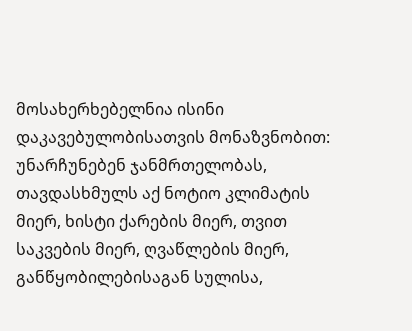მოსახერხებელნია ისინი დაკავებულობისათვის მონაზვნობით: უნარჩუნებენ ჯანმრთელობას, თავდასხმულს აქ ნოტიო კლიმატის მიერ, ხისტი ქარების მიერ, თვით საკვების მიერ, ღვაწლების მიერ, განწყობილებისაგან სულისა,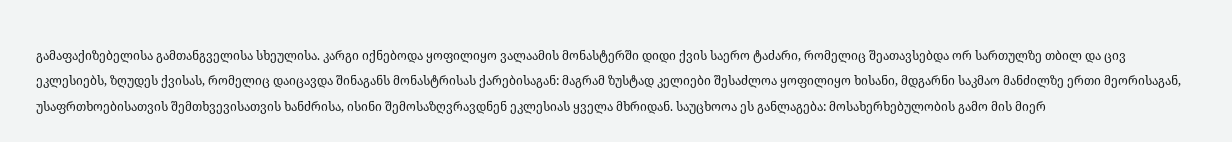გამაფაქიზებელისა გამთანგველისა სხეულისა. კარგი იქნებოდა ყოფილიყო ვალაამის მონასტერში დიდი ქვის საერო ტაძარი, რომელიც შეათავსებდა ორ სართულზე თბილ და ცივ ეკლესიებს, ზღუდეს ქვისას, რომელიც დაიცავდა შინაგანს მონასტრისას ქარებისაგან: მაგრამ ზუსტად კელიები შესაძლოა ყოფილიყო ხისანი, მდგარნი საკმაო მანძილზე ერთი მეორისაგან, უსაფრთხოებისათვის შემთხვევისათვის ხანძრისა, ისინი შემოსაზღვრავდნენ ეკლესიას ყველა მხრიდან. საუცხოოა ეს განლაგება: მოსახერხებულობის გამო მის მიერ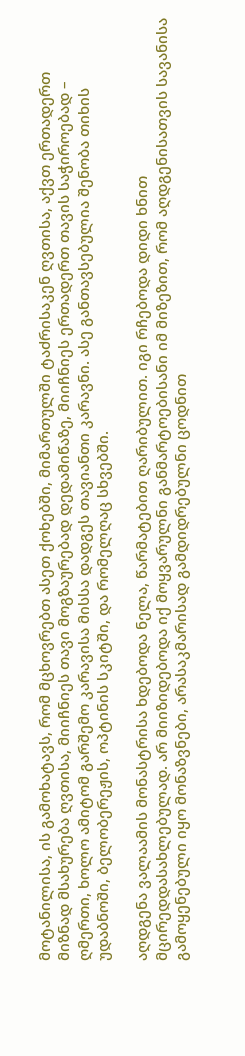მოტანილისა, ის გამოხატავს, რომ მცხოვრებთ ასეთ ქოხებში, მიმართულში ტაძრისაკენ ღვთისა, აქვთ ერთადერთ მიზნად მსახურება ღვთისა, მიიჩნიეს თავი მოგზაურებად დედამიწაზე, მიიჩნიეს ერთადერთ თავის საჭიროებად – ღმერთი, ხოლო ამიტომ გარშემო კარავისა მისსა დადგეს თავიანთი კარავნი. ასე განთავსებულია შენობა თიხის უდაბნოში, ბელობერეჟის, ოპტინის სკიტში, და რომელღაც სხვებში.

აღდგენა ვალაამის მონასტრისა ხდებოდა ნელა, წარმატებით ღარიბულით. იგი რჩებოდა დიდი ხნით მცირედდასახლებულად. არ მიიზიდებოდა იქ მოყვარულნი განმარტოებისანი იმ მიზეზით, რომ აღდგენისათვის სავანისა გამოყენებული იყო მონაზვნები, არასაკმარისად გამდიდრებულნი ცოდნით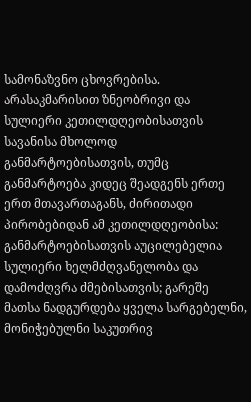სამონაზვნო ცხოვრებისა. არასაკმარისით ზნეობრივი და სულიერი კეთილდღეობისათვის სავანისა მხოლოდ განმარტოებისათვის, თუმც განმარტოება კიდეც შეადგენს ერთე ერთ მთავართაგანს, ძირითადი პირობებიდან ამ კეთილდღეობისა: განმარტოებისათვის აუცილებელია სულიერი ხელმძღვანელობა და დამოძღვრა ძმებისათვის; გარეშე მათსა ნადგურდება ყველა სარგებელნი, მონიჭებულნი საკუთრივ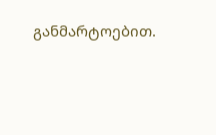განმარტოებით.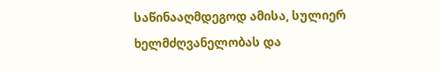საწინააღმდეგოდ ამისა, სულიერ ხელმძღვანელობას და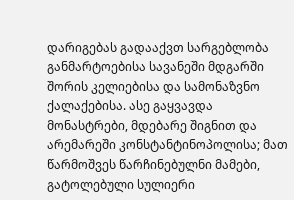დარიგებას გადააქვთ სარგებლობა განმარტოებისა სავანეში მდგარში შორის კელიებისა და სამონაზვნო ქალაქებისა. ასე გაყვავდა მონასტრები, მდებარე შიგნით და არემარეში კონსტანტინოპოლისა; მათ წარმოშვეს წარჩინებულნი მამები, გატოლებული სულიერი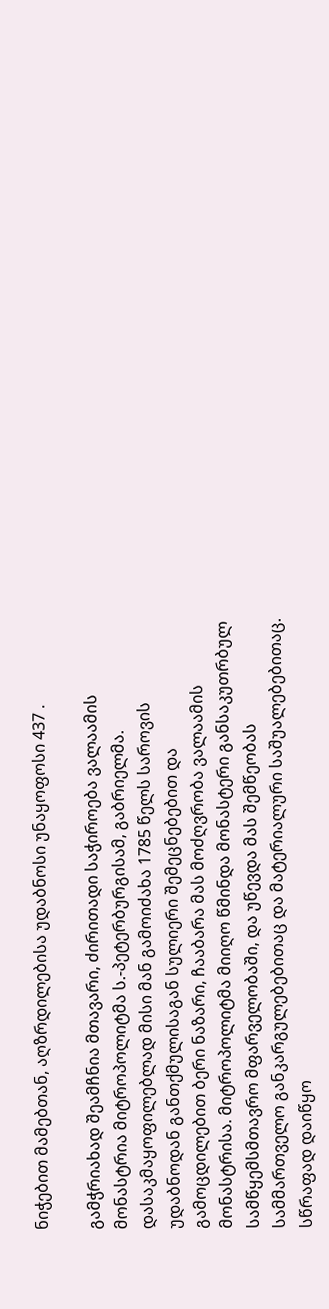ნიჭებით მამებთან, აღზრდილებისა უდაბნოსი უნაყოფოსი 437 .

გამჭრიახად შეამჩნია მთავარი, ძირითადი საჭიროება ვალაამის მონასტრია მიტროპოლიტმა ს.-პეტერბურგისამ, გაბრიელმა. დასაკმაყოფილებლად მისი მან გამოიძახა 1785 წელს საროვის უდაბნოდან განთქმულისაგან სულიერი შემეცნებებით და გამოცდილებით ბერი ნაზარი, ჩააბარა მას მოძღვრობა ვალაამის მონასტრისა. მიტროპოლიტმა მიიღო წმინდა მონასტერი განსაკუთრბულ სამწყემსმთავრო მფარველობაში, და უწევდა მას შემწეობას სამმართველო განკარგულებებითაც და მატერიალური საშუალებებითაც. სწრაფად დაიწყო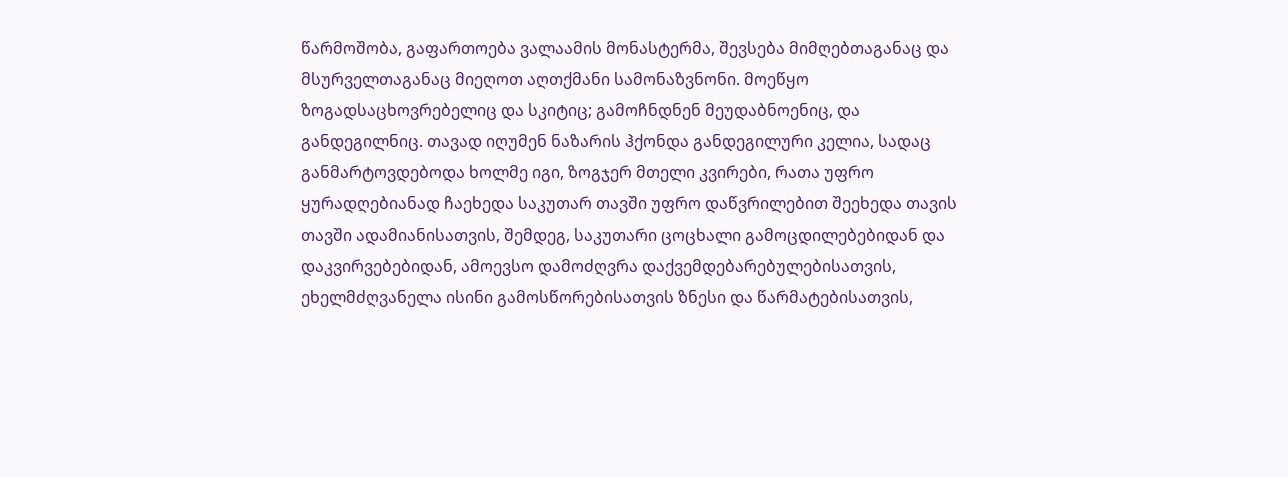წარმოშობა, გაფართოება ვალაამის მონასტერმა, შევსება მიმღებთაგანაც და მსურველთაგანაც მიეღოთ აღთქმანი სამონაზვნონი. მოეწყო ზოგადსაცხოვრებელიც და სკიტიც; გამოჩნდნენ მეუდაბნოენიც, და განდეგილნიც. თავად იღუმენ ნაზარის ჰქონდა განდეგილური კელია, სადაც განმარტოვდებოდა ხოლმე იგი, ზოგჯერ მთელი კვირები, რათა უფრო ყურადღებიანად ჩაეხედა საკუთარ თავში უფრო დაწვრილებით შეეხედა თავის თავში ადამიანისათვის, შემდეგ, საკუთარი ცოცხალი გამოცდილებებიდან და დაკვირვებებიდან, ამოევსო დამოძღვრა დაქვემდებარებულებისათვის, ეხელმძღვანელა ისინი გამოსწორებისათვის ზნესი და წარმატებისათვის,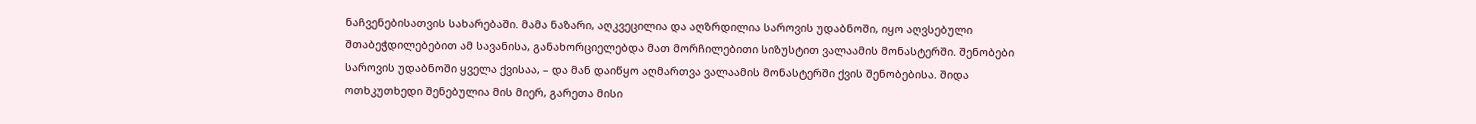ნაჩვენებისათვის სახარებაში. მამა ნაზარი, აღკვეცილია და აღზრდილია საროვის უდაბნოში, იყო აღვსებული შთაბეჭდილებებით ამ სავანისა, განახორციელებდა მათ მორჩილებითი სიზუსტით ვალაამის მონასტერში. შენობები საროვის უდაბნოში ყველა ქვისაა, – და მან დაიწყო აღმართვა ვალაამის მონასტერში ქვის შენობებისა. შიდა ოთხკუთხედი შენებულია მის მიერ, გარეთა მისი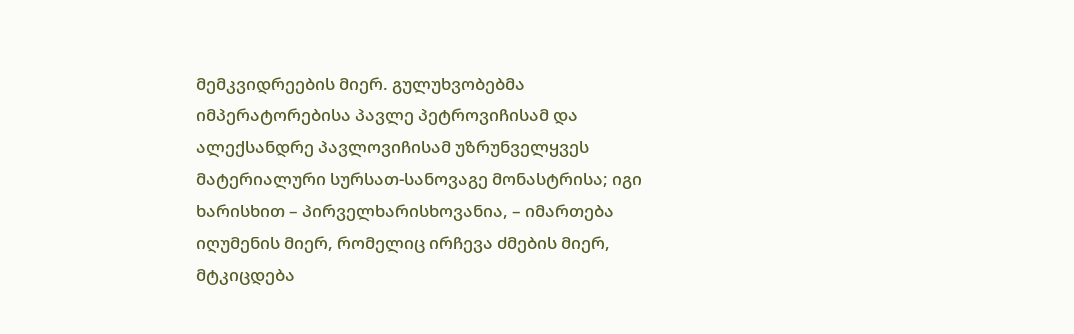მემკვიდრეების მიერ. გულუხვობებმა იმპერატორებისა პავლე პეტროვიჩისამ და ალექსანდრე პავლოვიჩისამ უზრუნველყვეს მატერიალური სურსათ-სანოვაგე მონასტრისა; იგი ხარისხით – პირველხარისხოვანია, – იმართება იღუმენის მიერ, რომელიც ირჩევა ძმების მიერ, მტკიცდება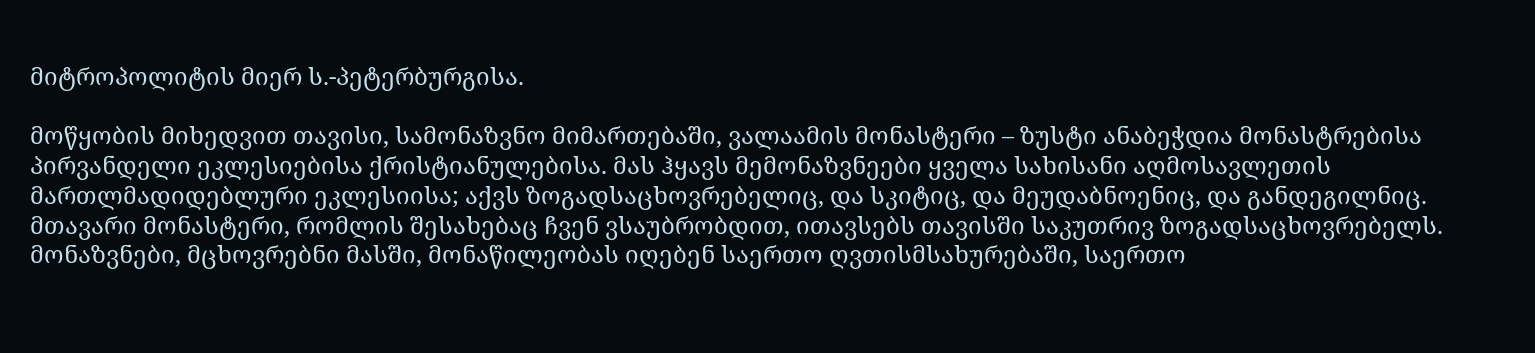მიტროპოლიტის მიერ ს.-პეტერბურგისა.

მოწყობის მიხედვით თავისი, სამონაზვნო მიმართებაში, ვალაამის მონასტერი – ზუსტი ანაბეჭდია მონასტრებისა პირვანდელი ეკლესიებისა ქრისტიანულებისა. მას ჰყავს მემონაზვნეები ყველა სახისანი აღმოსავლეთის მართლმადიდებლური ეკლესიისა; აქვს ზოგადსაცხოვრებელიც, და სკიტიც, და მეუდაბნოენიც, და განდეგილნიც. მთავარი მონასტერი, რომლის შესახებაც ჩვენ ვსაუბრობდით, ითავსებს თავისში საკუთრივ ზოგადსაცხოვრებელს. მონაზვნები, მცხოვრებნი მასში, მონაწილეობას იღებენ საერთო ღვთისმსახურებაში, საერთო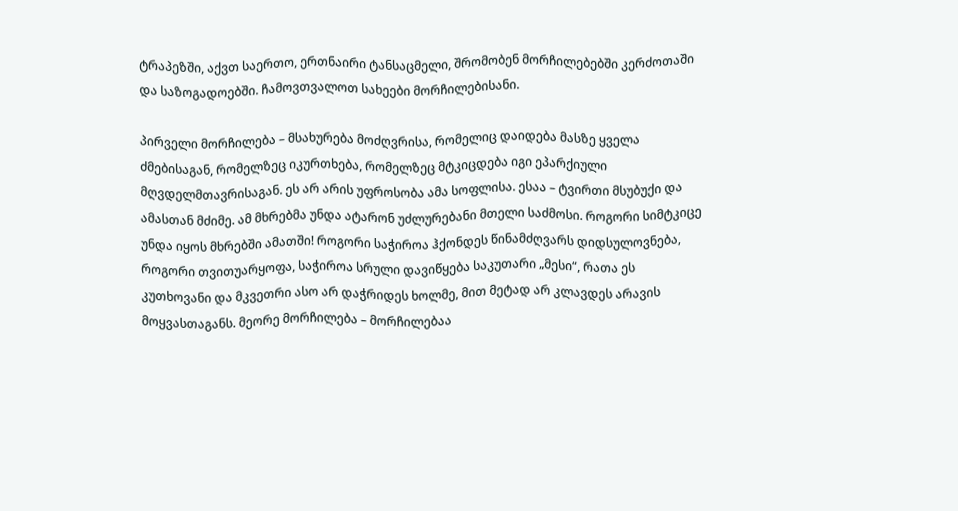ტრაპეზში, აქვთ საერთო, ერთნაირი ტანსაცმელი, შრომობენ მორჩილებებში კერძოთაში და საზოგადოებში. ჩამოვთვალოთ სახეები მორჩილებისანი.

პირველი მორჩილება – მსახურება მოძღვრისა, რომელიც დაიდება მასზე ყველა ძმებისაგან, რომელზეც იკურთხება, რომელზეც მტკიცდება იგი ეპარქიული მღვდელმთავრისაგან. ეს არ არის უფროსობა ამა სოფლისა. ესაა – ტვირთი მსუბუქი და ამასთან მძიმე. ამ მხრებმა უნდა ატარონ უძლურებანი მთელი საძმოსი. როგორი სიმტკიცე უნდა იყოს მხრებში ამათში! როგორი საჭიროა ჰქონდეს წინამძღვარს დიდსულოვნება, როგორი თვითუარყოფა, საჭიროა სრული დავიწყება საკუთარი „მესი“, რათა ეს კუთხოვანი და მკვეთრი ასო არ დაჭრიდეს ხოლმე, მით მეტად არ კლავდეს არავის მოყვასთაგანს. მეორე მორჩილება – მორჩილებაა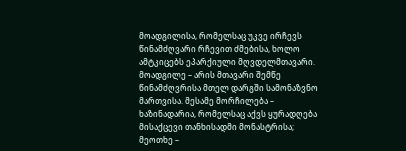მოადგილისა, რომელსაც უკვე ირჩევს წინამძღვარი რჩევით ძმებისა, ხოლო ამტკიცებს ეპარქიული მღვდელმთავარი. მოადგილე – არის მთავარი შემწე წინამძღვრისა მთელ დარგში სამონაზვნო მართვისა. მესამე მორჩილება – ხაზინადარია, რომელსაც აქვს ყურადღება მისაქცევი თანხისადმი მონასტრისა; მეოთხე –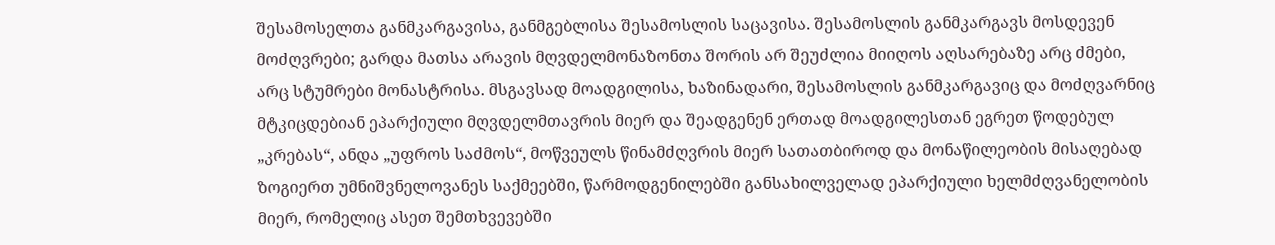შესამოსელთა განმკარგავისა, განმგებლისა შესამოსლის საცავისა. შესამოსლის განმკარგავს მოსდევენ მოძღვრები; გარდა მათსა არავის მღვდელმონაზონთა შორის არ შეუძლია მიიღოს აღსარებაზე არც ძმები, არც სტუმრები მონასტრისა. მსგავსად მოადგილისა, ხაზინადარი, შესამოსლის განმკარგავიც და მოძღვარნიც მტკიცდებიან ეპარქიული მღვდელმთავრის მიერ და შეადგენენ ერთად მოადგილესთან ეგრეთ წოდებულ „კრებას“, ანდა „უფროს საძმოს“, მოწვეულს წინამძღვრის მიერ სათათბიროდ და მონაწილეობის მისაღებად ზოგიერთ უმნიშვნელოვანეს საქმეებში, წარმოდგენილებში განსახილველად ეპარქიული ხელმძღვანელობის მიერ, რომელიც ასეთ შემთხვევებში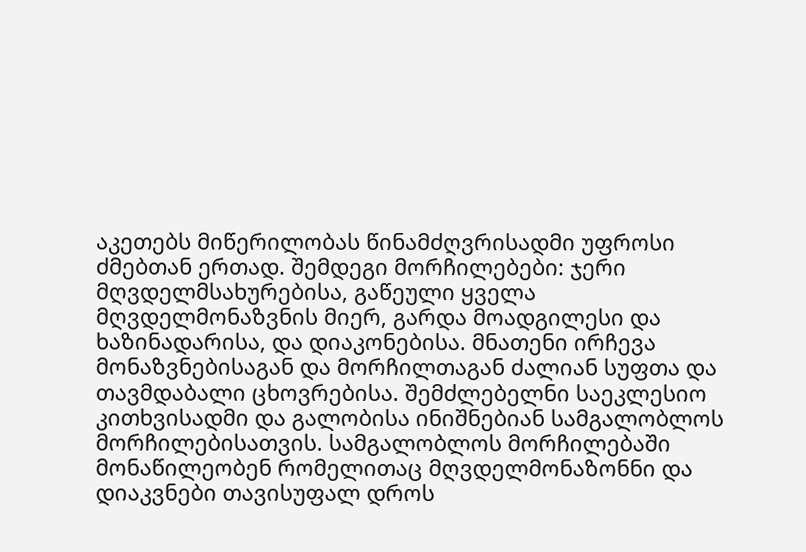აკეთებს მიწერილობას წინამძღვრისადმი უფროსი ძმებთან ერთად. შემდეგი მორჩილებები: ჯერი მღვდელმსახურებისა, გაწეული ყველა მღვდელმონაზვნის მიერ, გარდა მოადგილესი და ხაზინადარისა, და დიაკონებისა. მნათენი ირჩევა მონაზვნებისაგან და მორჩილთაგან ძალიან სუფთა და თავმდაბალი ცხოვრებისა. შემძლებელნი საეკლესიო კითხვისადმი და გალობისა ინიშნებიან სამგალობლოს მორჩილებისათვის. სამგალობლოს მორჩილებაში მონაწილეობენ რომელითაც მღვდელმონაზონნი და დიაკვნები თავისუფალ დროს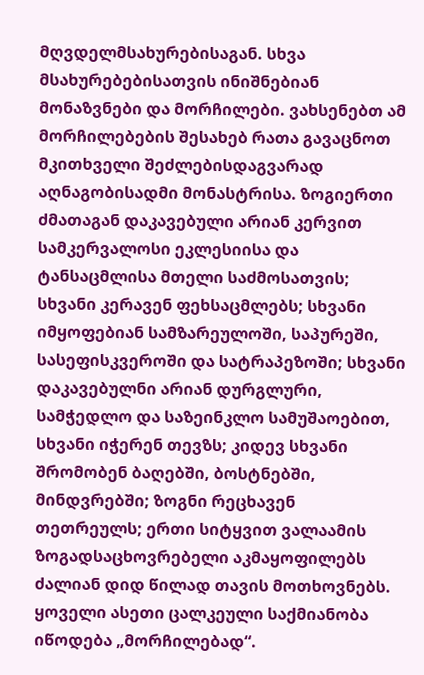მღვდელმსახურებისაგან. სხვა მსახურებებისათვის ინიშნებიან მონაზვნები და მორჩილები. ვახსენებთ ამ მორჩილებების შესახებ რათა გავაცნოთ მკითხველი შეძლებისდაგვარად აღნაგობისადმი მონასტრისა. ზოგიერთი ძმათაგან დაკავებული არიან კერვით სამკერვალოსი ეკლესიისა და ტანსაცმლისა მთელი საძმოსათვის; სხვანი კერავენ ფეხსაცმლებს; სხვანი იმყოფებიან სამზარეულოში, საპურეში, სასეფისკვეროში და სატრაპეზოში; სხვანი დაკავებულნი არიან დურგლური, სამჭედლო და საზეინკლო სამუშაოებით, სხვანი იჭერენ თევზს; კიდევ სხვანი შრომობენ ბაღებში, ბოსტნებში, მინდვრებში; ზოგნი რეცხავენ თეთრეულს; ერთი სიტყვით ვალაამის ზოგადსაცხოვრებელი აკმაყოფილებს ძალიან დიდ წილად თავის მოთხოვნებს. ყოველი ასეთი ცალკეული საქმიანობა იწოდება „მორჩილებად“.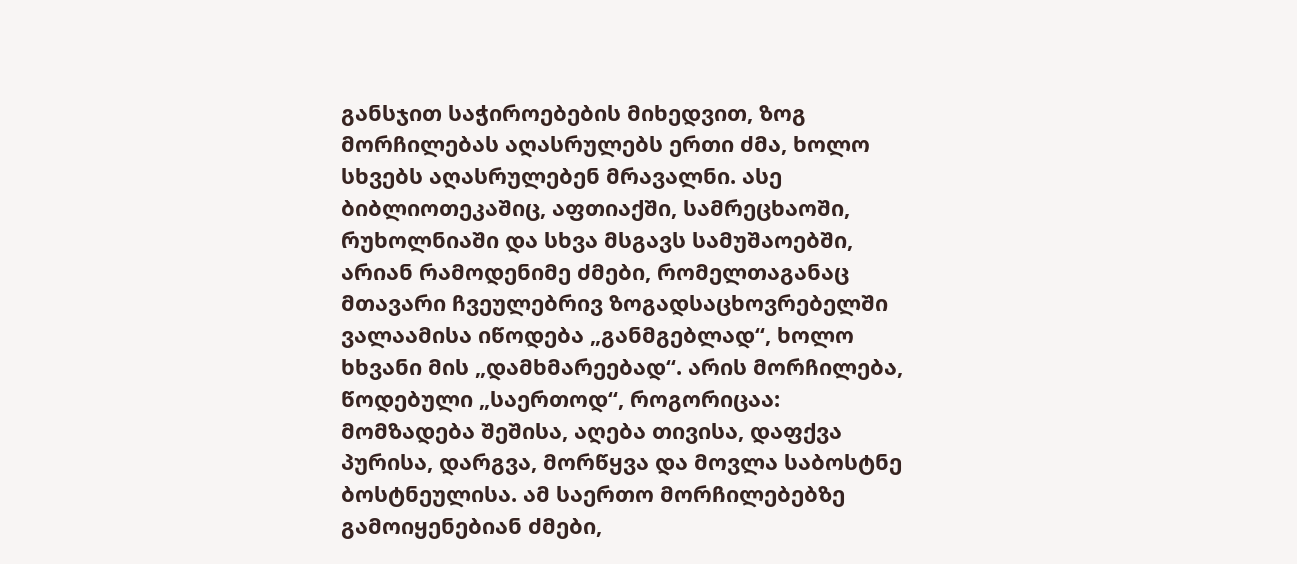განსჯით საჭიროებების მიხედვით, ზოგ მორჩილებას აღასრულებს ერთი ძმა, ხოლო სხვებს აღასრულებენ მრავალნი. ასე ბიბლიოთეკაშიც, აფთიაქში, სამრეცხაოში, რუხოლნიაში და სხვა მსგავს სამუშაოებში, არიან რამოდენიმე ძმები, რომელთაგანაც მთავარი ჩვეულებრივ ზოგადსაცხოვრებელში ვალაამისა იწოდება „განმგებლად“, ხოლო ხხვანი მის „დამხმარეებად“. არის მორჩილება, წოდებული „საერთოდ“, როგორიცაა: მომზადება შეშისა, აღება თივისა, დაფქვა პურისა, დარგვა, მორწყვა და მოვლა საბოსტნე ბოსტნეულისა. ამ საერთო მორჩილებებზე გამოიყენებიან ძმები,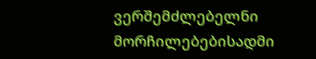ვერშემძლებელნი მორჩილებებისადმი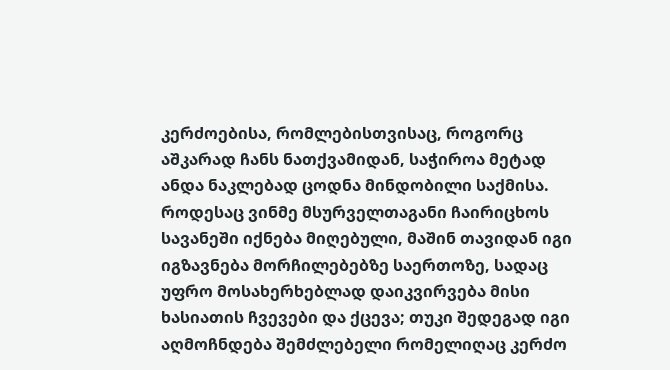კერძოებისა, რომლებისთვისაც, როგორც აშკარად ჩანს ნათქვამიდან, საჭიროა მეტად ანდა ნაკლებად ცოდნა მინდობილი საქმისა. როდესაც ვინმე მსურველთაგანი ჩაირიცხოს სავანეში იქნება მიღებული, მაშინ თავიდან იგი იგზავნება მორჩილებებზე საერთოზე, სადაც უფრო მოსახერხებლად დაიკვირვება მისი ხასიათის ჩვევები და ქცევა; თუკი შედეგად იგი აღმოჩნდება შემძლებელი რომელიღაც კერძო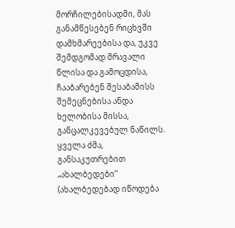მორჩილებისადმი, მას განამწესებენ რიცხვში დამხმარეებისა და, უკვე შემდგომად მრავალი წლისა და გამოცდისა, ჩააბარებენ შესაბამისს შემეცნებისა ანდა ხელობისა მისსა, განცალკევებულ ნაწილს. ყველა ძმა, განსაკუთრებით „ახალბედები“ (ახალბედებად იწოდება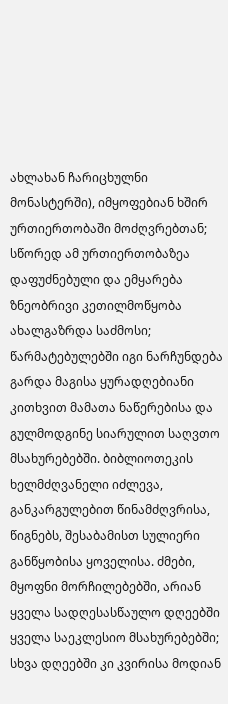ახლახან ჩარიცხულნი მონასტერში), იმყოფებიან ხშირ ურთიერთობაში მოძღვრებთან; სწორედ ამ ურთიერთობაზეა დაფუძნებული და ემყარება ზნეობრივი კეთილმოწყობა ახალგაზრდა საძმოსი; წარმატებულებში იგი ნარჩუნდება გარდა მაგისა ყურადღებიანი კითხვით მამათა ნაწერებისა და გულმოდგინე სიარულით საღვთო მსახურებებში. ბიბლიოთეკის ხელმძღვანელი იძლევა, განკარგულებით წინამძღვრისა, წიგნებს, შესაბამისთ სულიერი განწყობისა ყოველისა. ძმები, მყოფნი მორჩილებებში, არიან ყველა სადღესასწაულო დღეებში ყველა საეკლესიო მსახურებებში; სხვა დღეებში კი კვირისა მოდიან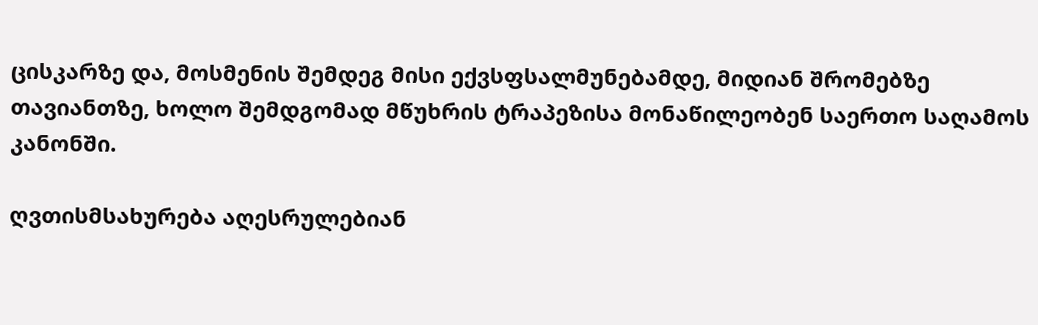ცისკარზე და, მოსმენის შემდეგ მისი ექვსფსალმუნებამდე, მიდიან შრომებზე თავიანთზე, ხოლო შემდგომად მწუხრის ტრაპეზისა მონაწილეობენ საერთო საღამოს კანონში.

ღვთისმსახურება აღესრულებიან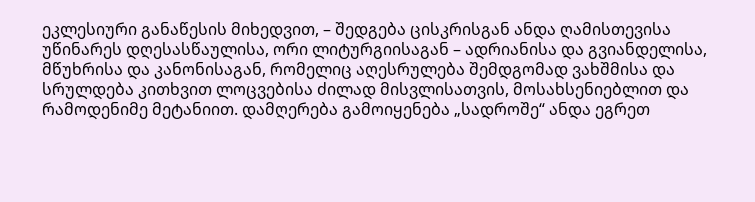ეკლესიური განაწესის მიხედვით, – შედგება ცისკრისგან ანდა ღამისთევისა უწინარეს დღესასწაულისა, ორი ლიტურგიისაგან – ადრიანისა და გვიანდელისა, მწუხრისა და კანონისაგან, რომელიც აღესრულება შემდგომად ვახშმისა და სრულდება კითხვით ლოცვებისა ძილად მისვლისათვის, მოსახსენიებლით და რამოდენიმე მეტანიით. დამღერება გამოიყენება „სადროშე“ ანდა ეგრეთ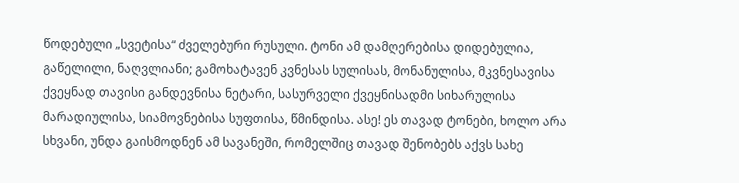წოდებული „სვეტისა“ ძველებური რუსული. ტონი ამ დამღერებისა დიდებულია, გაწელილი, ნაღვლიანი; გამოხატავენ კვნესას სულისას, მონანულისა, მკვნესავისა ქვეყნად თავისი განდევნისა ნეტარი, სასურველი ქვეყნისადმი სიხარულისა მარადიულისა, სიამოვნებისა სუფთისა, წმინდისა. ასე! ეს თავად ტონები, ხოლო არა სხვანი, უნდა გაისმოდნენ ამ სავანეში, რომელშიც თავად შენობებს აქვს სახე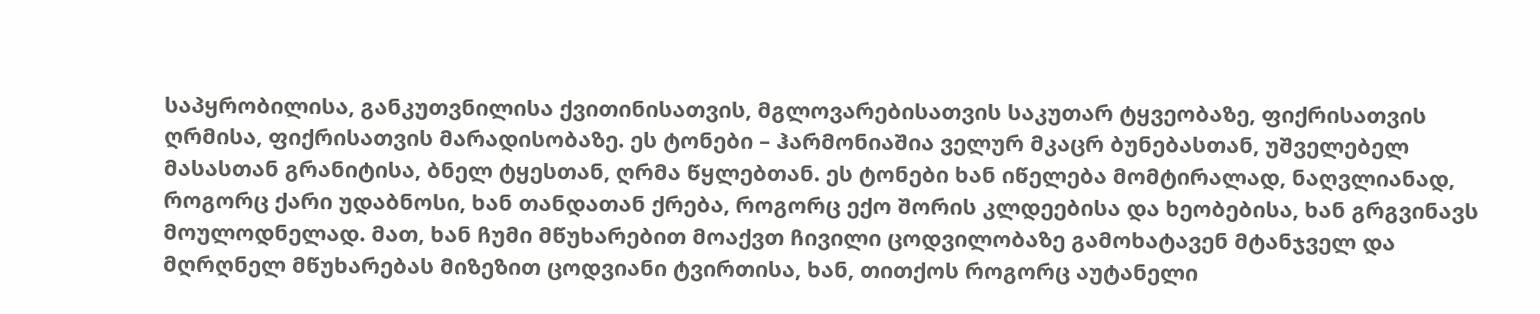საპყრობილისა, განკუთვნილისა ქვითინისათვის, მგლოვარებისათვის საკუთარ ტყვეობაზე, ფიქრისათვის ღრმისა, ფიქრისათვის მარადისობაზე. ეს ტონები – ჰარმონიაშია ველურ მკაცრ ბუნებასთან, უშველებელ მასასთან გრანიტისა, ბნელ ტყესთან, ღრმა წყლებთან. ეს ტონები ხან იწელება მომტირალად, ნაღვლიანად, როგორც ქარი უდაბნოსი, ხან თანდათან ქრება, როგორც ექო შორის კლდეებისა და ხეობებისა, ხან გრგვინავს მოულოდნელად. მათ, ხან ჩუმი მწუხარებით მოაქვთ ჩივილი ცოდვილობაზე გამოხატავენ მტანჯველ და მღრღნელ მწუხარებას მიზეზით ცოდვიანი ტვირთისა, ხან, თითქოს როგორც აუტანელი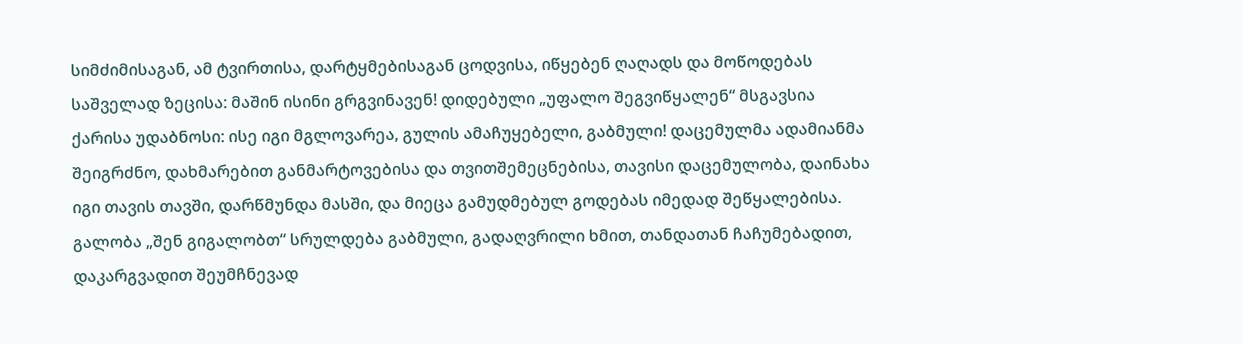სიმძიმისაგან, ამ ტვირთისა, დარტყმებისაგან ცოდვისა, იწყებენ ღაღადს და მოწოდებას საშველად ზეცისა: მაშინ ისინი გრგვინავენ! დიდებული „უფალო შეგვიწყალენ“ მსგავსია ქარისა უდაბნოსი: ისე იგი მგლოვარეა, გულის ამაჩუყებელი, გაბმული! დაცემულმა ადამიანმა შეიგრძნო, დახმარებით განმარტოვებისა და თვითშემეცნებისა, თავისი დაცემულობა, დაინახა იგი თავის თავში, დარწმუნდა მასში, და მიეცა გამუდმებულ გოდებას იმედად შეწყალებისა. გალობა „შენ გიგალობთ“ სრულდება გაბმული, გადაღვრილი ხმით, თანდათან ჩაჩუმებადით, დაკარგვადით შეუმჩნევად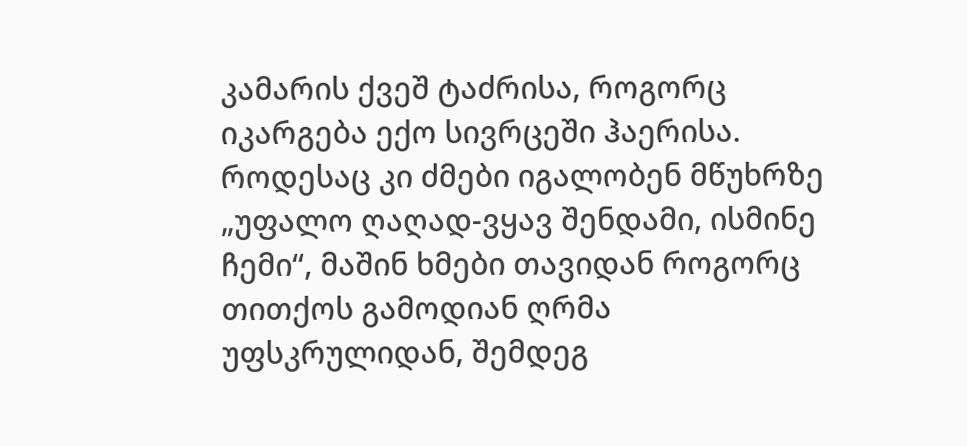კამარის ქვეშ ტაძრისა, როგორც იკარგება ექო სივრცეში ჰაერისა. როდესაც კი ძმები იგალობენ მწუხრზე „უფალო ღაღად-ვყავ შენდამი, ისმინე ჩემი“, მაშინ ხმები თავიდან როგორც თითქოს გამოდიან ღრმა უფსკრულიდან, შემდეგ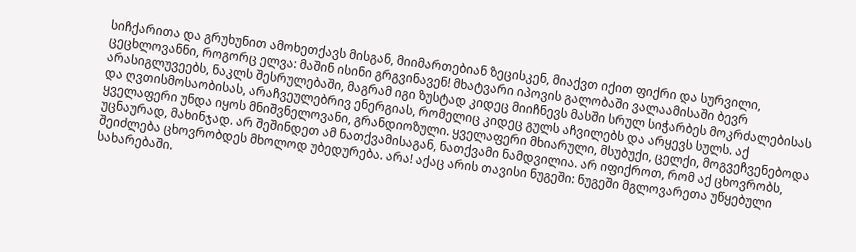სიჩქარითა და გრუხუნით ამოხეთქავს მისგან, მიიმართებიან ზეცისკენ, მიაქვთ იქით ფიქრი და სურვილი, ცეცხლოვანნი, როგორც ელვა: მაშინ ისინი გრგვინავენ! მხატვარი იპოვის გალობაში ვალაამისაში ბევრ არასიგლუვეებს, ნაკლს შესრულებაში, მაგრამ იგი ზუსტად კიდეც მიიჩნევს მასში სრულ სიჭარბეს მოკრძალებისას და ღვთისმოსაობისას, არაჩვეულებრივ ენერგიას, რომელიც კიდეც გულს აჩვილებს და არყევს სულს. აქ ყველაფერი უნდა იყოს მნიშვნელოვანი, გრანდიოზული. ყველაფერი მხიარული, მსუბუქი, ცელქი, მოგვეჩვენებოდა უცნაურად, მახინჯად. არ შეშინდეთ ამ ნათქვამისაგან, ნათქვამი ნამდვილია. არ იფიქროთ, რომ აქ ცხოვრობს, შეიძლება ცხოვრობდეს მხოლოდ უბედურება. არა! აქაც არის თავისი ნუგეში: ნუგეში მგლოვარეთა უწყებული სახარებაში.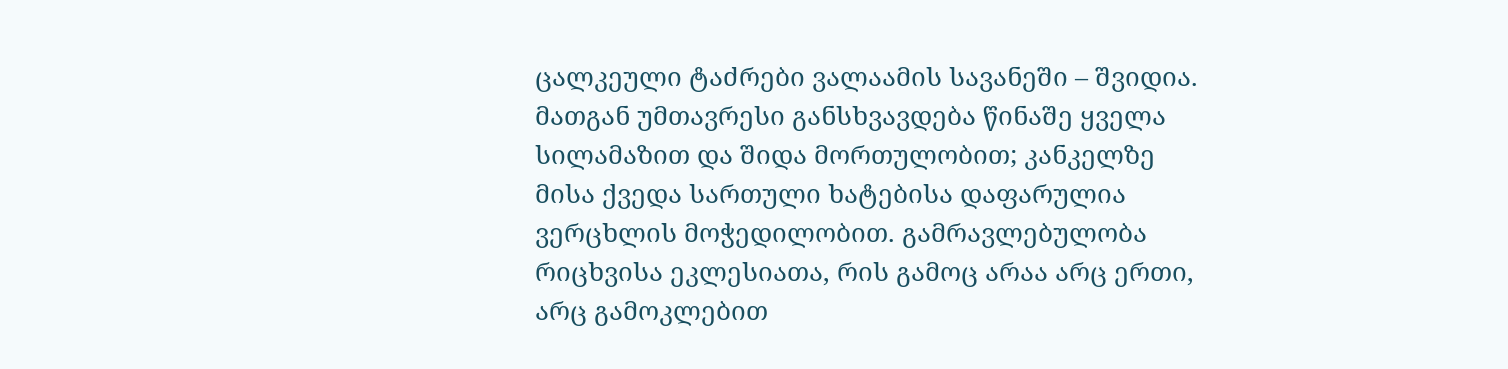ცალკეული ტაძრები ვალაამის სავანეში – შვიდია. მათგან უმთავრესი განსხვავდება წინაშე ყველა სილამაზით და შიდა მორთულობით; კანკელზე მისა ქვედა სართული ხატებისა დაფარულია ვერცხლის მოჭედილობით. გამრავლებულობა რიცხვისა ეკლესიათა, რის გამოც არაა არც ერთი, არც გამოკლებით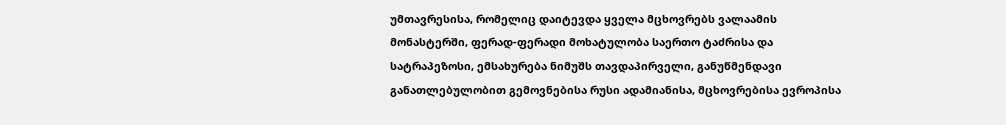უმთავრესისა, რომელიც დაიტევდა ყველა მცხოვრებს ვალაამის მონასტერში, ფერად-ფერადი მოხატულობა საერთო ტაძრისა და სატრაპეზოსი, ემსახურება ნიმუშს თავდაპირველი, განუწმენდავი განათლებულობით გემოვნებისა რუსი ადამიანისა, მცხოვრებისა ევროპისა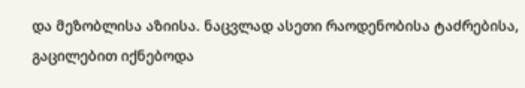და მეზობლისა აზიისა. ნაცვლად ასეთი რაოდენობისა ტაძრებისა, გაცილებით იქნებოდა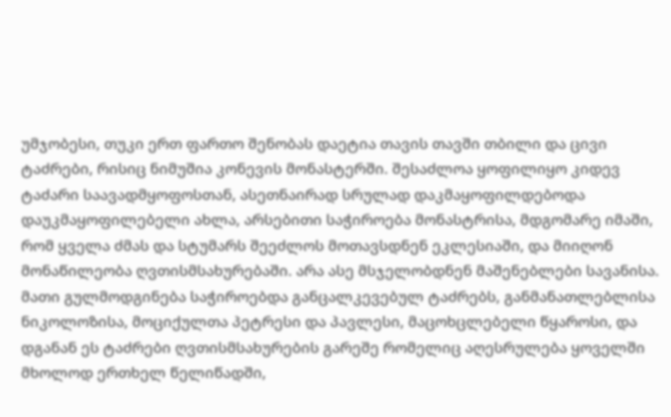უმჯობესი, თუკი ერთ ფართო შენობას დაეტია თავის თავში თბილი და ცივი ტაძრები, რისიც ნიმუშია კონევის მონასტერში. შესაძლოა ყოფილიყო კიდევ ტაძარი საავადმყოფოსთან, ასეთნაირად სრულად დაკმაყოფილდებოდა დაუკმაყოფილებელი ახლა, არსებითი საჭიროება მონასტრისა, მდგომარე იმაში, რომ ყველა ძმას და სტუმარს შეეძლოს მოთავსდნენ ეკლესიაში, და მიიღონ მონაწილეობა ღვთისმსახურებაში. არა ასე მსჯელობდნენ მაშენებლები სავანისა. მათი გულმოდგინება საჭიროებდა განცალკევებულ ტაძრებს, განმანათლებლისა ნიკოლოზისა, მოციქულთა პეტრესი და პავლესი, მაცოხცლებელი წყაროსი, და დგანან ეს ტაძრები ღვთისმსახურების გარეშე რომელიც აღესრულება ყოველში მხოლოდ ერთხელ წელიწადში,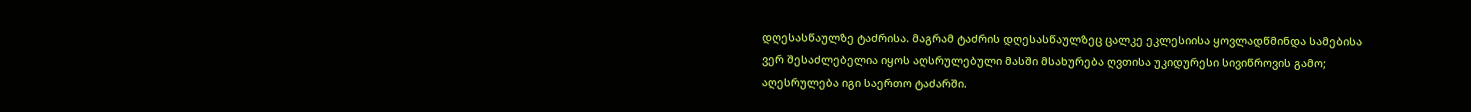დღესასწაულზე ტაძრისა. მაგრამ ტაძრის დღესასწაულზეც ცალკე ეკლესიისა ყოვლადწმინდა სამებისა ვერ შესაძლებელია იყოს აღსრულებული მასში მსახურება ღვთისა უკიდურესი სივიწროვის გამო; აღესრულება იგი საერთო ტაძარში.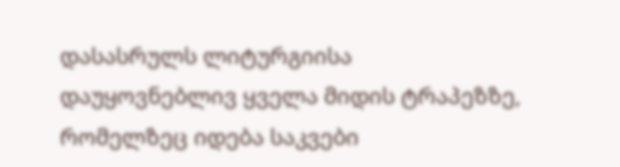დასასრულს ლიტურგიისა დაუყოვნებლივ ყველა მიდის ტრაპეზზე, რომელზეც იდება საკვები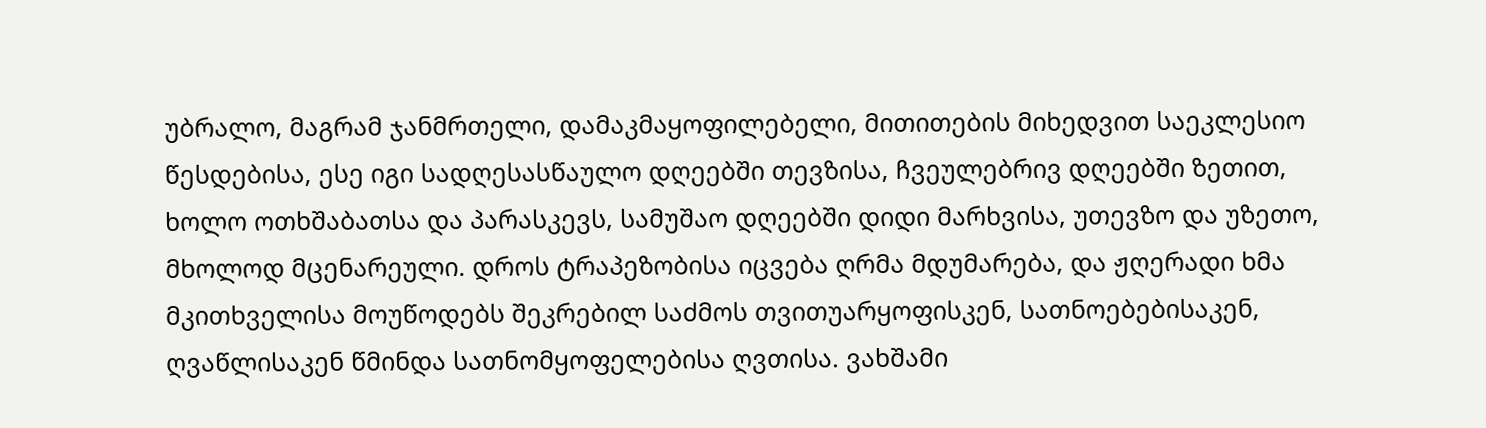უბრალო, მაგრამ ჯანმრთელი, დამაკმაყოფილებელი, მითითების მიხედვით საეკლესიო წესდებისა, ესე იგი სადღესასწაულო დღეებში თევზისა, ჩვეულებრივ დღეებში ზეთით, ხოლო ოთხშაბათსა და პარასკევს, სამუშაო დღეებში დიდი მარხვისა, უთევზო და უზეთო, მხოლოდ მცენარეული. დროს ტრაპეზობისა იცვება ღრმა მდუმარება, და ჟღერადი ხმა მკითხველისა მოუწოდებს შეკრებილ საძმოს თვითუარყოფისკენ, სათნოებებისაკენ, ღვაწლისაკენ წმინდა სათნომყოფელებისა ღვთისა. ვახშამი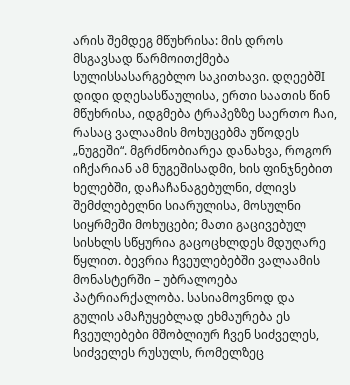არის შემდეგ მწუხრისა: მის დროს მსგავსად წარმოითქმება სულისსასარგებლო საკითხავი. დღეებშI დიდი დღესასწაულისა, ერთი საათის წინ მწუხრისა, იდგმება ტრაპეზზე საერთო ჩაი, რასაც ვალაამის მოხუცებმა უწოდეს „ნუგეში“. მგრძნობიარეა დანახვა, როგორ იჩქარიან ამ ნუგეშისადმი, ხის ფინჯნებით ხელებში, დაჩაჩანაგებულნი, ძლივს შემძლებელნი სიარულისა, მოსულნი სიყრმეში მოხუცები; მათი გაცივებულ სისხლს სწყურია გაცოცხლდეს მდუღარე წყლით. ბევრია ჩვეულებებში ვალაამის მონასტერში – უბრალოება პატრიარქალობა. სასიამოვნოდ და გულის ამაჩუყებლად ეხმაურება ეს ჩვეულებები მშობლიურ ჩვენ სიძველეს, სიძველეს რუსულს, რომელზეც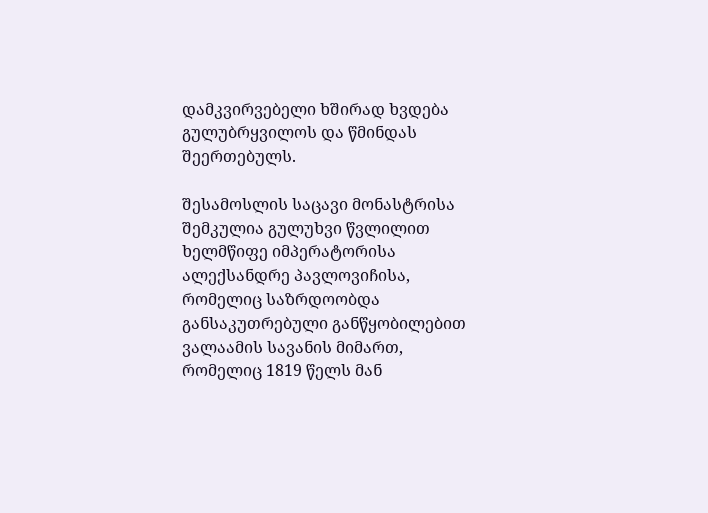დამკვირვებელი ხშირად ხვდება გულუბრყვილოს და წმინდას შეერთებულს.

შესამოსლის საცავი მონასტრისა შემკულია გულუხვი წვლილით ხელმწიფე იმპერატორისა ალექსანდრე პავლოვიჩისა, რომელიც საზრდოობდა განსაკუთრებული განწყობილებით ვალაამის სავანის მიმართ, რომელიც 1819 წელს მან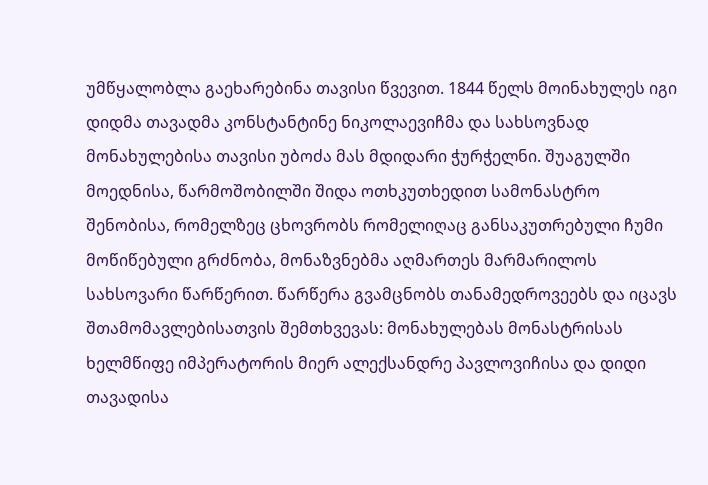უმწყალობლა გაეხარებინა თავისი წვევით. 1844 წელს მოინახულეს იგი დიდმა თავადმა კონსტანტინე ნიკოლაევიჩმა და სახსოვნად მონახულებისა თავისი უბოძა მას მდიდარი ჭურჭელნი. შუაგულში მოედნისა, წარმოშობილში შიდა ოთხკუთხედით სამონასტრო შენობისა, რომელზეც ცხოვრობს რომელიღაც განსაკუთრებული ჩუმი მოწიწებული გრძნობა, მონაზვნებმა აღმართეს მარმარილოს სახსოვარი წარწერით. წარწერა გვამცნობს თანამედროვეებს და იცავს შთამომავლებისათვის შემთხვევას: მონახულებას მონასტრისას ხელმწიფე იმპერატორის მიერ ალექსანდრე პავლოვიჩისა და დიდი თავადისა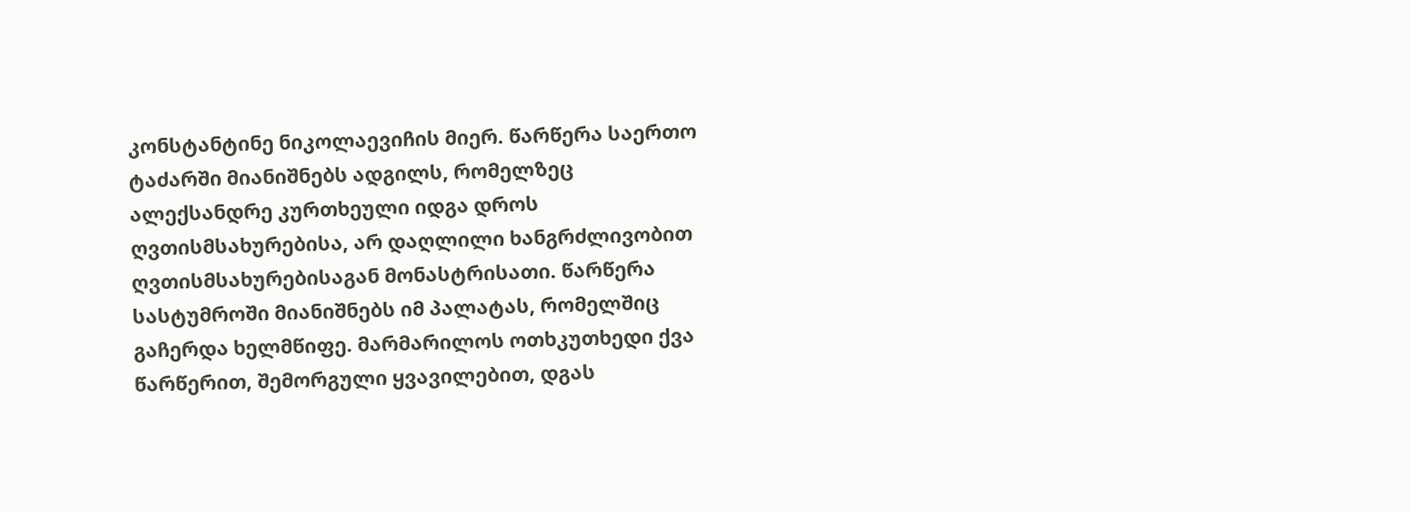კონსტანტინე ნიკოლაევიჩის მიერ. წარწერა საერთო ტაძარში მიანიშნებს ადგილს, რომელზეც ალექსანდრე კურთხეული იდგა დროს ღვთისმსახურებისა, არ დაღლილი ხანგრძლივობით ღვთისმსახურებისაგან მონასტრისათი. წარწერა სასტუმროში მიანიშნებს იმ პალატას, რომელშიც გაჩერდა ხელმწიფე. მარმარილოს ოთხკუთხედი ქვა წარწერით, შემორგული ყვავილებით, დგას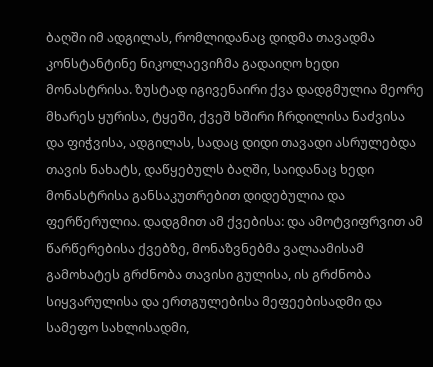ბაღში იმ ადგილას, რომლიდანაც დიდმა თავადმა კონსტანტინე ნიკოლაევიჩმა გადაიღო ხედი მონასტრისა. ზუსტად იგივენაირი ქვა დადგმულია მეორე მხარეს ყურისა, ტყეში, ქვეშ ხშირი ჩრდილისა ნაძვისა და ფიჭვისა, ადგილას, სადაც დიდი თავადი ასრულებდა თავის ნახატს, დაწყებულს ბაღში, საიდანაც ხედი მონასტრისა განსაკუთრებით დიდებულია და ფერწერულია. დადგმით ამ ქვებისა: და ამოტვიფრვით ამ წარწერებისა ქვებზე, მონაზვნებმა ვალაამისამ გამოხატეს გრძნობა თავისი გულისა, ის გრძნობა სიყვარულისა და ერთგულებისა მეფეებისადმი და სამეფო სახლისადმი,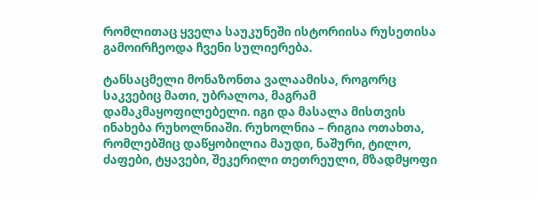რომლითაც ყველა საუკუნეში ისტორიისა რუსეთისა გამოირჩეოდა ჩვენი სულიერება.

ტანსაცმელი მონაზონთა ვალაამისა, როგორც საკვებიც მათი, უბრალოა, მაგრამ დამაკმაყოფილებელი. იგი და მასალა მისთვის ინახება რუხოლნიაში. რუხოლნია – რიგია ოთახთა, რომლებშიც დაწყობილია მაუდი, ნაშური, ტილო, ძაფები, ტყავები, შეკერილი თეთრეული, მზადმყოფი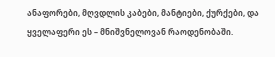ანაფორები, მღვდლის კაბები, მანტიები, ქურქები, და ყველაფერი ეს – მნიშვნელოვან რაოდენობაში.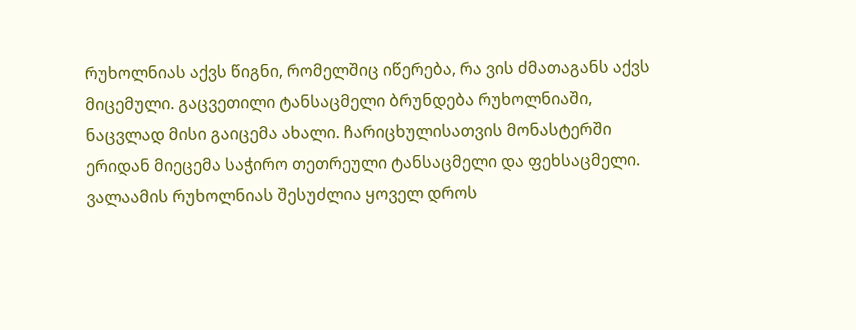რუხოლნიას აქვს წიგნი, რომელშიც იწერება, რა ვის ძმათაგანს აქვს მიცემული. გაცვეთილი ტანსაცმელი ბრუნდება რუხოლნიაში, ნაცვლად მისი გაიცემა ახალი. ჩარიცხულისათვის მონასტერში ერიდან მიეცემა საჭირო თეთრეული ტანსაცმელი და ფეხსაცმელი. ვალაამის რუხოლნიას შესუძლია ყოველ დროს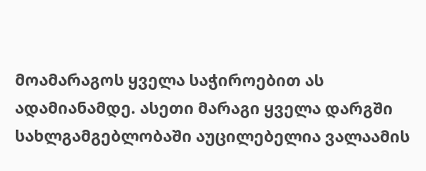მოამარაგოს ყველა საჭიროებით ას ადამიანამდე. ასეთი მარაგი ყველა დარგში სახლგამგებლობაში აუცილებელია ვალაამის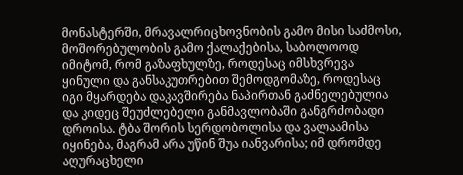მონასტერში, მრავალრიცხოვნობის გამო მისი საძმოსი, მოშორებულობის გამო ქალაქებისა, საბოლოოდ იმიტომ, რომ გაზაფხულზე, როდესაც იმსხვრევა ყინული და განსაკუთრებით შემოდგომაზე, როდესაც იგი მყარდება დაკავშირება ნაპირთან გაძნელებულია და კიდეც შეუძლებელი განმავლობაში განგრძობადი დროისა. ტბა შორის სერდობოლისა და ვალაამისა იყინება, მაგრამ არა უწინ შუა იანვარისა; იმ დრომდე აღურაცხელი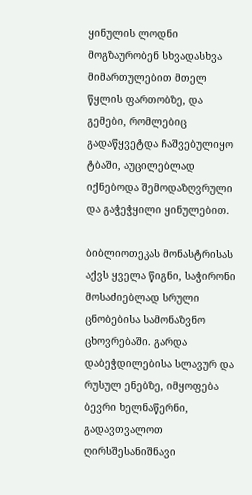ყინულის ლოდნი მოგზაურობენ სხვადასხვა მიმართულებით მთელ წყლის ფართობზე, და გემები, რომლებიც გადაწყვეტდა ჩაშვებულიყო ტბაში, აუცილებლად იქნებოდა შემოდაზღვრული და გაჭეჭყილი ყინულებით.

ბიბლიოთეკას მონასტრისას აქვს ყველა წიგნი, საჭირონი მოსაძიებლად სრული ცნობებისა სამონაზვნო ცხოვრებაში. გარდა დაბეჭდილებისა სლავურ და რუსულ ენებზე, იმყოფება ბევრი ხელნაწერნი, გადავთვალოთ ღირსშესანიშნავი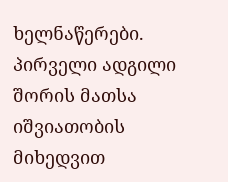ხელნაწერები. პირველი ადგილი შორის მათსა იშვიათობის მიხედვით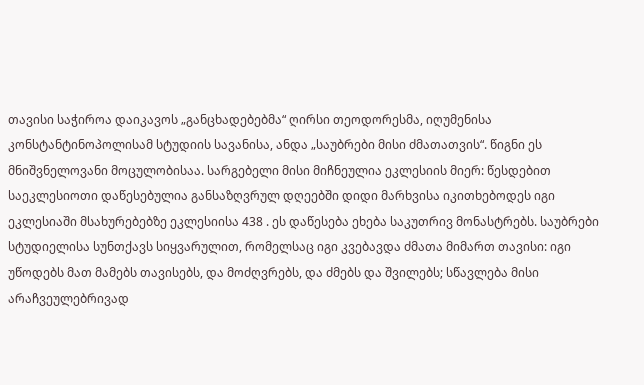თავისი საჭიროა დაიკავოს „განცხადებებმა“ ღირსი თეოდორესმა, იღუმენისა კონსტანტინოპოლისამ სტუდიის სავანისა, ანდა „საუბრები მისი ძმათათვის“. წიგნი ეს მნიშვნელოვანი მოცულობისაა. სარგებელი მისი მიჩნეულია ეკლესიის მიერ: წესდებით საეკლესიოთი დაწესებულია განსაზღვრულ დღეებში დიდი მარხვისა იკითხებოდეს იგი ეკლესიაში მსახურებებზე ეკლესიისა 438 . ეს დაწესება ეხება საკუთრივ მონასტრებს. საუბრები სტუდიელისა სუნთქავს სიყვარულით, რომელსაც იგი კვებავდა ძმათა მიმართ თავისი: იგი უწოდებს მათ მამებს თავისებს, და მოძღვრებს, და ძმებს და შვილებს; სწავლება მისი არაჩვეულებრივად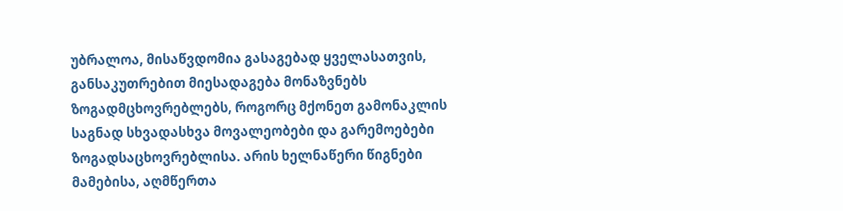უბრალოა, მისაწვდომია გასაგებად ყველასათვის, განსაკუთრებით მიესადაგება მონაზვნებს ზოგადმცხოვრებლებს, როგორც მქონეთ გამონაკლის საგნად სხვადასხვა მოვალეობები და გარემოებები ზოგადსაცხოვრებლისა. არის ხელნაწერი წიგნები მამებისა, აღმწერთა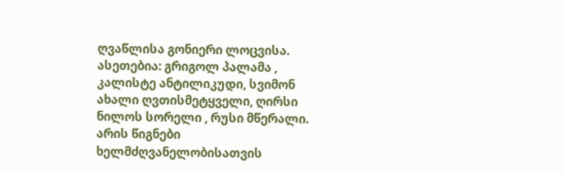ღვაწლისა გონიერი ლოცვისა. ასეთებია: გრიგოლ პალამა , კალისტე ანტილიკუდი, სვიმონ ახალი ღვთისმეტყველი, ღირსი ნილოს სორელი , რუსი მწერალი. არის წიგნები ხელმძღვანელობისათვის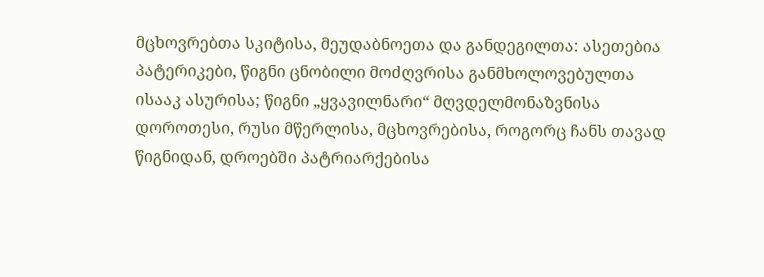მცხოვრებთა სკიტისა, მეუდაბნოეთა და განდეგილთა: ასეთებია პატერიკები, წიგნი ცნობილი მოძღვრისა განმხოლოვებულთა ისააკ ასურისა; წიგნი „ყვავილნარი“ მღვდელმონაზვნისა დოროთესი, რუსი მწერლისა, მცხოვრებისა, როგორც ჩანს თავად წიგნიდან, დროებში პატრიარქებისა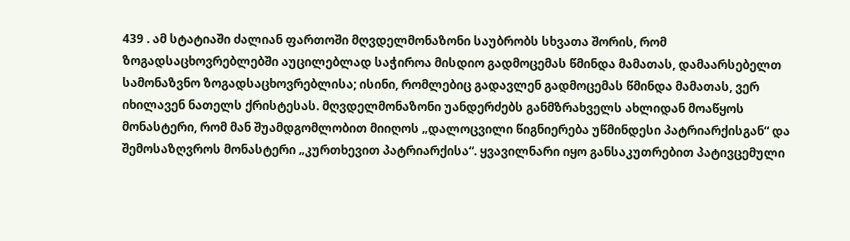439 . ამ სტატიაში ძალიან ფართოში მღვდელმონაზონი საუბრობს სხვათა შორის, რომ ზოგადსაცხოვრებლებში აუცილებლად საჭიროა მისდიო გადმოცემას წმინდა მამათას, დამაარსებელთ სამონაზვნო ზოგადსაცხოვრებლისა; ისინი, რომლებიც გადავლენ გადმოცემას წმინდა მამათას, ვერ იხილავენ ნათელს ქრისტესას. მღვდელმონაზონი უანდერძებს განმზრახველს ახლიდან მოაწყოს მონასტერი, რომ მან შუამდგომლობით მიიღოს „დალოცვილი წიგნიერება უწმინდესი პატრიარქისგან“ და შემოსაზღვროს მონასტერი „კურთხევით პატრიარქისა“. ყვავილნარი იყო განსაკუთრებით პატივცემული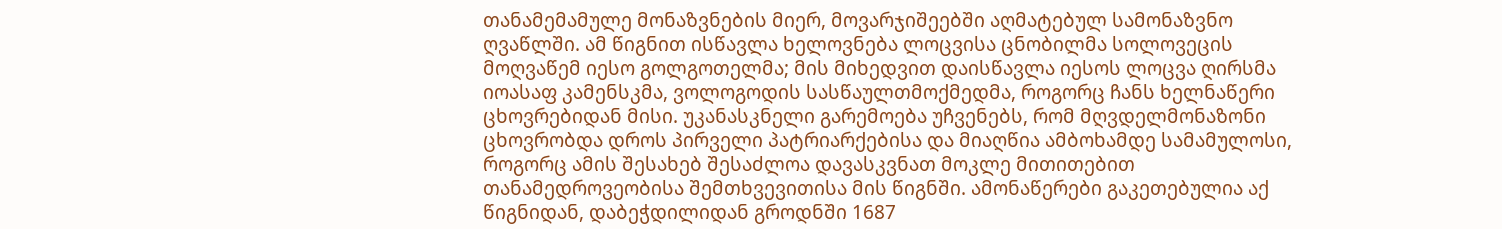თანამემამულე მონაზვნების მიერ, მოვარჯიშეებში აღმატებულ სამონაზვნო ღვაწლში. ამ წიგნით ისწავლა ხელოვნება ლოცვისა ცნობილმა სოლოვეცის მოღვაწემ იესო გოლგოთელმა; მის მიხედვით დაისწავლა იესოს ლოცვა ღირსმა იოასაფ კამენსკმა, ვოლოგოდის სასწაულთმოქმედმა, როგორც ჩანს ხელნაწერი ცხოვრებიდან მისი. უკანასკნელი გარემოება უჩვენებს, რომ მღვდელმონაზონი ცხოვრობდა დროს პირველი პატრიარქებისა და მიაღწია ამბოხამდე სამამულოსი, როგორც ამის შესახებ შესაძლოა დავასკვნათ მოკლე მითითებით თანამედროვეობისა შემთხვევითისა მის წიგნში. ამონაწერები გაკეთებულია აქ წიგნიდან, დაბეჭდილიდან გროდნში 1687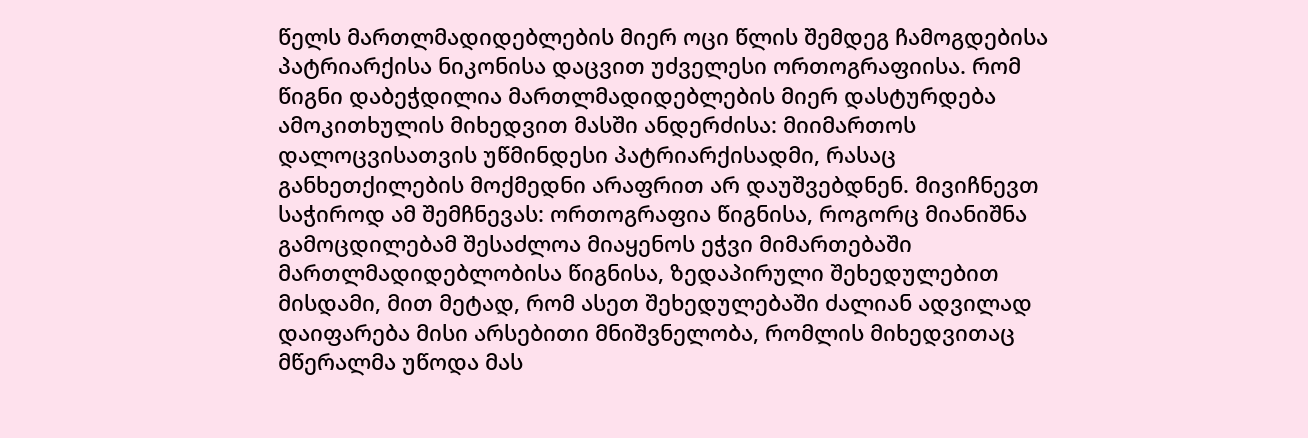წელს მართლმადიდებლების მიერ ოცი წლის შემდეგ ჩამოგდებისა პატრიარქისა ნიკონისა დაცვით უძველესი ორთოგრაფიისა. რომ წიგნი დაბეჭდილია მართლმადიდებლების მიერ დასტურდება ამოკითხულის მიხედვით მასში ანდერძისა: მიიმართოს დალოცვისათვის უწმინდესი პატრიარქისადმი, რასაც განხეთქილების მოქმედნი არაფრით არ დაუშვებდნენ. მივიჩნევთ საჭიროდ ამ შემჩნევას: ორთოგრაფია წიგნისა, როგორც მიანიშნა გამოცდილებამ შესაძლოა მიაყენოს ეჭვი მიმართებაში მართლმადიდებლობისა წიგნისა, ზედაპირული შეხედულებით მისდამი, მით მეტად, რომ ასეთ შეხედულებაში ძალიან ადვილად დაიფარება მისი არსებითი მნიშვნელობა, რომლის მიხედვითაც მწერალმა უწოდა მას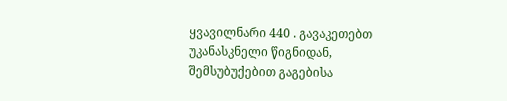ყვავილნარი 440 . გავაკეთებთ უკანასკნელი წიგნიდან, შემსუბუქებით გაგებისა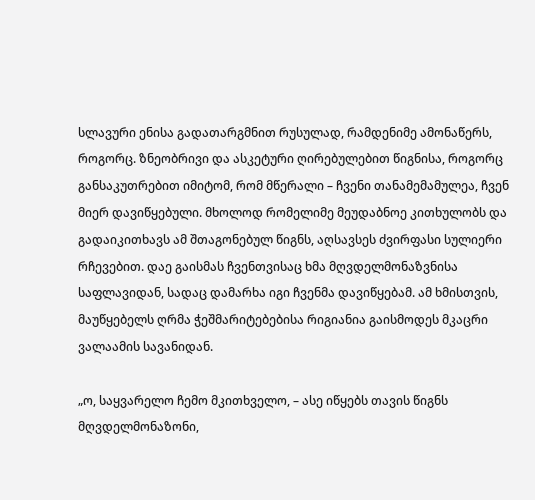სლავური ენისა გადათარგმნით რუსულად, რამდენიმე ამონაწერს, როგორც. ზნეობრივი და ასკეტური ღირებულებით წიგნისა, როგორც განსაკუთრებით იმიტომ, რომ მწერალი – ჩვენი თანამემამულეა, ჩვენ მიერ დავიწყებული. მხოლოდ რომელიმე მეუდაბნოე კითხულობს და გადაიკითხავს ამ შთაგონებულ წიგნს, აღსავსეს ძვირფასი სულიერი რჩევებით. დაე გაისმას ჩვენთვისაც ხმა მღვდელმონაზვნისა საფლავიდან, სადაც დამარხა იგი ჩვენმა დავიწყებამ. ამ ხმისთვის, მაუწყებელს ღრმა ჭეშმარიტებებისა რიგიანია გაისმოდეს მკაცრი ვალაამის სავანიდან.

„ო, საყვარელო ჩემო მკითხველო, – ასე იწყებს თავის წიგნს მღვდელმონაზონი,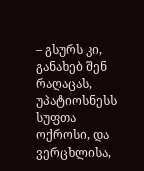– გსურს კი, განახებ შენ რაღაცას, უპატიოსნესს სუფთა ოქროსი, და ვერცხლისა,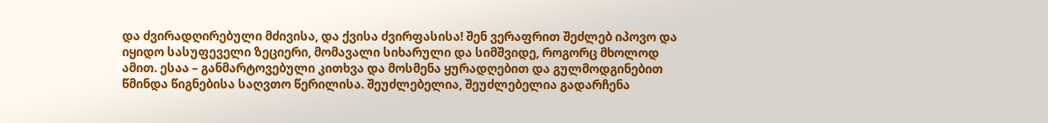და ძვირადღირებული მძივისა, და ქვისა ძვირფასისა! შენ ვერაფრით შეძლებ იპოვო და იყიდო სასუფეველი ზეციერი, მომავალი სიხარული და სიმშვიდე, როგორც მხოლოდ ამით. ესაა – განმარტოვებული კითხვა და მოსმენა ყურადღებით და გულმოდგინებით წმინდა წიგნებისა საღვთო წერილისა. შეუძლებელია, შეუძლებელია გადარჩენა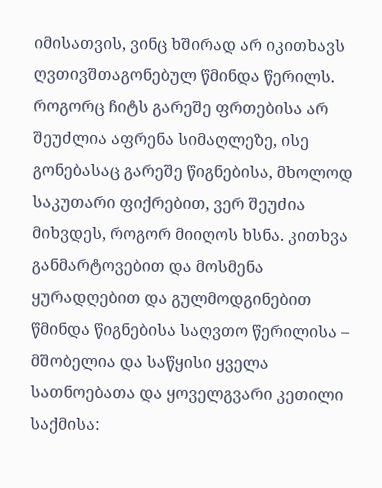იმისათვის, ვინც ხშირად არ იკითხავს ღვთივშთაგონებულ წმინდა წერილს. როგორც ჩიტს გარეშე ფრთებისა არ შეუძლია აფრენა სიმაღლეზე, ისე გონებასაც გარეშე წიგნებისა, მხოლოდ საკუთარი ფიქრებით, ვერ შეუძია მიხვდეს, როგორ მიიღოს ხსნა. კითხვა განმარტოვებით და მოსმენა ყურადღებით და გულმოდგინებით წმინდა წიგნებისა საღვთო წერილისა – მშობელია და საწყისი ყველა სათნოებათა და ყოველგვარი კეთილი საქმისა: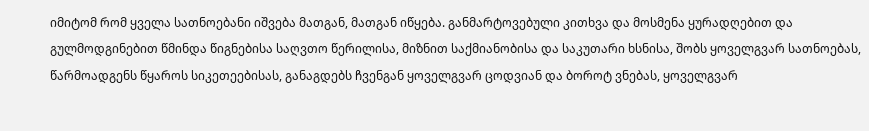იმიტომ რომ ყველა სათნოებანი იშვება მათგან, მათგან იწყება. განმარტოვებული კითხვა და მოსმენა ყურადღებით და გულმოდგინებით წმინდა წიგნებისა საღვთო წერილისა, მიზნით საქმიანობისა და საკუთარი ხსნისა, შობს ყოველგვარ სათნოებას, წარმოადგენს წყაროს სიკეთეებისას, განაგდებს ჩვენგან ყოველგვარ ცოდვიან და ბოროტ ვნებას, ყოველგვარ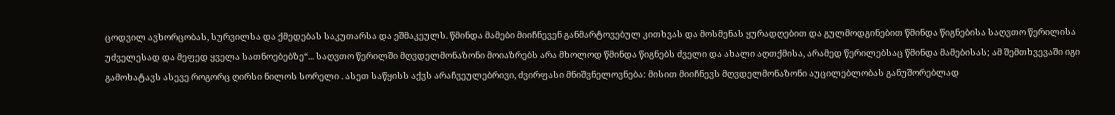ცოდვილ ავხორცობას, სურვილსა და ქმედებას საკუთარსა და ეშმაკეულს. წმინდა მამები მიიჩნევენ განმარტოვებულ კითხვას და მოსმენას ყურადღებით და გულმოდგინებით წმინდა წიგნებისა საღვთო წერილისა უძველესად და მეფედ ყველა სათნოებებზე“... საღვთო წერილში მღვდელმონაზონი მოიაზრებს არა მხოლოდ წმინდა წიგნებს ძველი და ახალი აღთქმისა, არამედ წერილებსაც წმინდა მამებისას; ამ შემთხვევაში იგი გამოხატავს ასევე როგორც ღირსი ნილოს სორელი . ასეთ საწყისს აქვს არაჩვეულებრივი, ძვირფასი მნიშვნელოვნება: მისით მიიჩნევს მღვდელმონაზონი აუცილებლობას განუშორებლად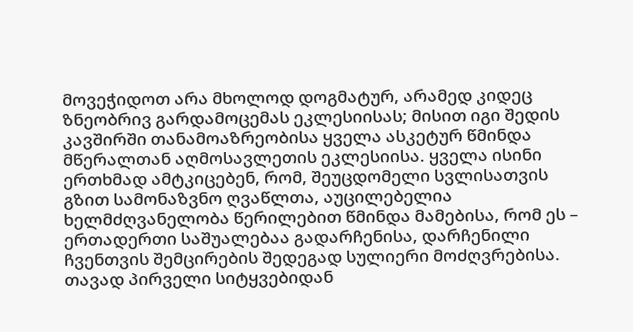მოვეჭიდოთ არა მხოლოდ დოგმატურ, არამედ კიდეც ზნეობრივ გარდამოცემას ეკლესიისას; მისით იგი შედის კავშირში თანამოაზრეობისა ყველა ასკეტურ წმინდა მწერალთან აღმოსავლეთის ეკლესიისა. ყველა ისინი ერთხმად ამტკიცებენ, რომ, შეუცდომელი სვლისათვის გზით სამონაზვნო ღვაწლთა, აუცილებელია ხელმძღვანელობა წერილებით წმინდა მამებისა, რომ ეს – ერთადერთი საშუალებაა გადარჩენისა, დარჩენილი ჩვენთვის შემცირების შედეგად სულიერი მოძღვრებისა. თავად პირველი სიტყვებიდან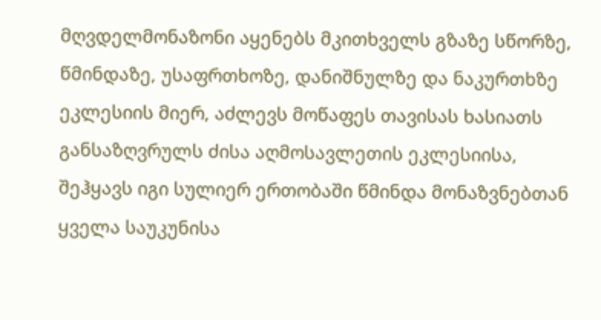მღვდელმონაზონი აყენებს მკითხველს გზაზე სწორზე, წმინდაზე, უსაფრთხოზე, დანიშნულზე და ნაკურთხზე ეკლესიის მიერ, აძლევს მოწაფეს თავისას ხასიათს განსაზღვრულს ძისა აღმოსავლეთის ეკლესიისა, შეჰყავს იგი სულიერ ერთობაში წმინდა მონაზვნებთან ყველა საუკუნისა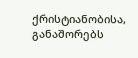ქრისტიანობისა, განაშორებს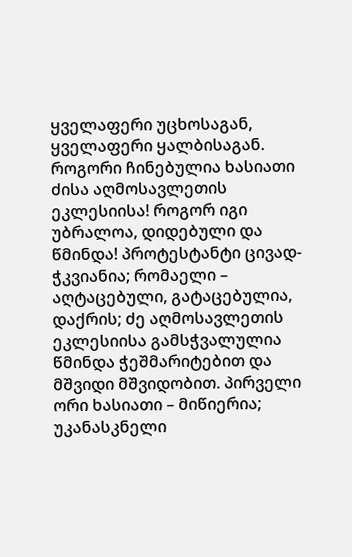ყველაფერი უცხოსაგან, ყველაფერი ყალბისაგან. როგორი ჩინებულია ხასიათი ძისა აღმოსავლეთის ეკლესიისა! როგორ იგი უბრალოა, დიდებული და წმინდა! პროტესტანტი ცივად-ჭკვიანია; რომაელი – აღტაცებული, გატაცებულია, დაქრის; ძე აღმოსავლეთის ეკლესიისა გამსჭვალულია წმინდა ჭეშმარიტებით და მშვიდი მშვიდობით. პირველი ორი ხასიათი – მიწიერია; უკანასკნელი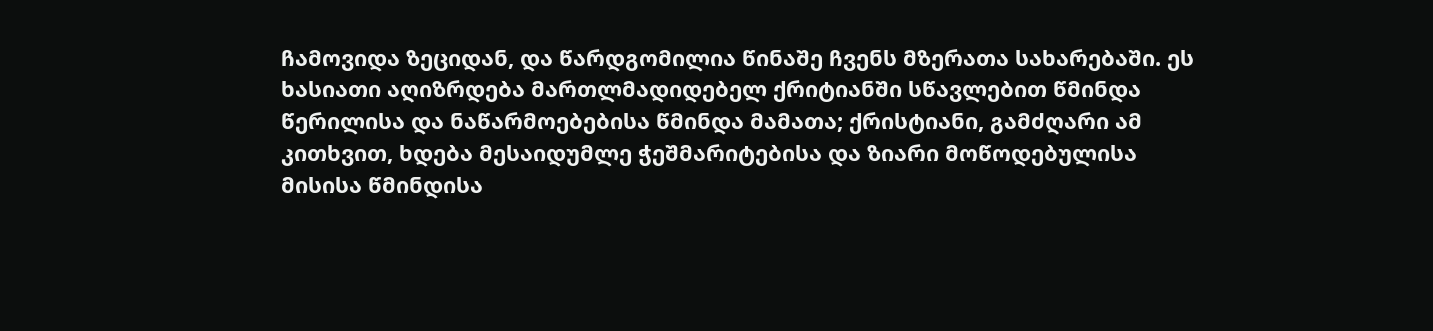ჩამოვიდა ზეციდან, და წარდგომილია წინაშე ჩვენს მზერათა სახარებაში. ეს ხასიათი აღიზრდება მართლმადიდებელ ქრიტიანში სწავლებით წმინდა წერილისა და ნაწარმოებებისა წმინდა მამათა; ქრისტიანი, გამძღარი ამ კითხვით, ხდება მესაიდუმლე ჭეშმარიტებისა და ზიარი მოწოდებულისა მისისა წმინდისა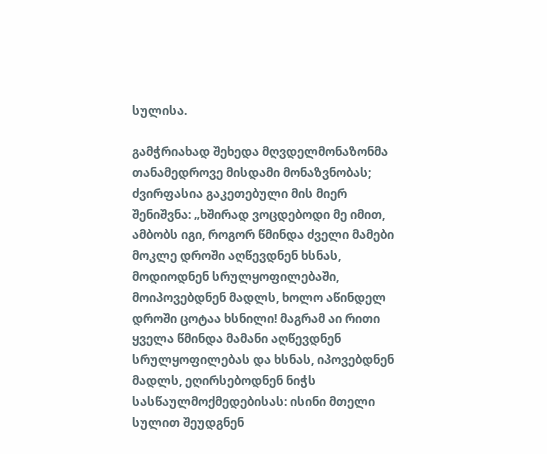სულისა.

გამჭრიახად შეხედა მღვდელმონაზონმა თანამედროვე მისდამი მონაზვნობას; ძვირფასია გაკეთებული მის მიერ შენიშვნა: „ხშირად ვოცდებოდი მე იმით, ამბობს იგი, როგორ წმინდა ძველი მამები მოკლე დროში აღწევდნენ ხსნას, მოდიოდნენ სრულყოფილებაში, მოიპოვებდნენ მადლს, ხოლო აწინდელ დროში ცოტაა ხსნილი! მაგრამ აი რითი ყველა წმინდა მამანი აღწევდნენ სრულყოფილებას და ხსნას, იპოვებდნენ მადლს, ეღირსებოდნენ ნიჭს სასწაულმოქმედებისას: ისინი მთელი სულით შეუდგნენ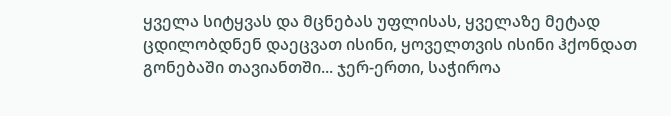ყველა სიტყვას და მცნებას უფლისას, ყველაზე მეტად ცდილობდნენ დაეცვათ ისინი, ყოველთვის ისინი ჰქონდათ გონებაში თავიანთში... ჯერ-ერთი, საჭიროა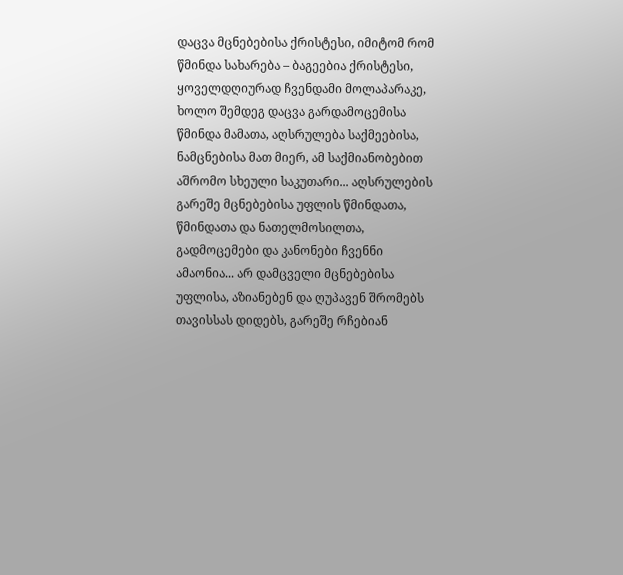დაცვა მცნებებისა ქრისტესი, იმიტომ რომ წმინდა სახარება – ბაგეებია ქრისტესი, ყოველდღიურად ჩვენდამი მოლაპარაკე, ხოლო შემდეგ დაცვა გარდამოცემისა წმინდა მამათა, აღსრულება საქმეებისა, ნამცნებისა მათ მიერ, ამ საქმიანობებით აშრომო სხეული საკუთარი... აღსრულების გარეშე მცნებებისა უფლის წმინდათა, წმინდათა და ნათელმოსილთა, გადმოცემები და კანონები ჩვენნი ამაონია... არ დამცველი მცნებებისა უფლისა, აზიანებენ და ღუპავენ შრომებს თავისსას დიდებს, გარეშე რჩებიან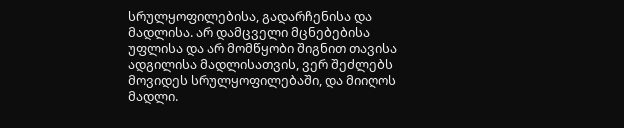სრულყოფილებისა, გადარჩენისა და მადლისა. არ დამცველი მცნებებისა უფლისა და არ მომწყობი შიგნით თავისა ადგილისა მადლისათვის, ვერ შეძლებს მოვიდეს სრულყოფილებაში, და მიიღოს მადლი.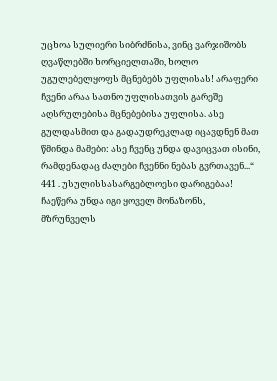უცხოა სულიერი სიბრძნისა, ვინც ვარჯიშობს ღვაწლებში ხორციელთაში, ხოლო უგულებელყოფს მცნებებს უფლისას! არაფერი ჩვენი არაა სათნო უფლისათვის გარეშე აღსრულებისა მცნებებისა უფლისა. ასე გულდასმით და გადაუდრეკლად იცავდნენ მათ წმინდა მამები: ასე ჩვენც უნდა დავიცვათ ისინი, რამდენადაც ძალები ჩვენნი ნებას გვრთავენ...“ 441 . უსულისსასარგებლოესი დარიგებაა! ჩაეწერა უნდა იგი ყოველ მონაზონს, მზრუნველს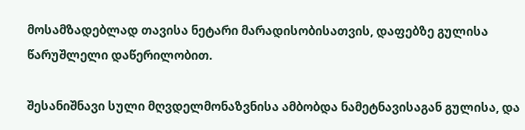მოსამზადებლად თავისა ნეტარი მარადისობისათვის, დაფებზე გულისა წარუშლელი დაწერილობით.

შესანიშნავი სული მღვდელმონაზვნისა ამბობდა ნამეტნავისაგან გულისა, და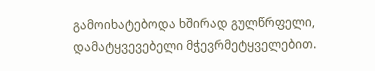გამოიხატებოდა ხშირად გულწრფელი, დამატყვევებელი მჭევრმეტყველებით.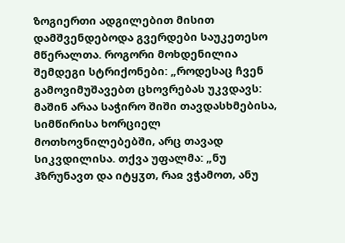ზოგიერთი ადგილებით მისით დამშვენდებოდა გვერდები საუკეთესო მწერალთა. როგორი მოხდენილია შემდეგი სტრიქონები: „როდესაც ჩვენ გამოვიმუშავებთ ცხოვრებას უკვდავს: მაშინ არაა საჭირო შიში თავდასხმებისა, სიმწირისა ხორციელ მოთხოვნილებებში, არც თავად სიკვდილისა. თქვა უფალმა: „ნუ ჰზრუნავთ და იტყჳთ, რაჲ ვჭამოთ, ანუ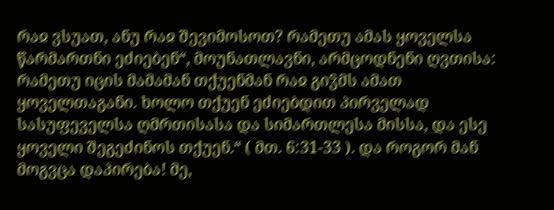რაჲ ვსუათ, ანუ რაჲ შევიმოსოთ? რამეთუ ამას ყოველსა წარმართნი ეძიებენ“, მოუნათლავნი, არმცოდნენი ღვთისა: რამეთუ იცის მამამან თქუენმან რაჲ გიჴმს ამათ ყოველთაგანი. ხოლო თქუენ ეძიებდით პირველად სასუფეველსა ღმრთისასა და სიმართლესა მისსა, და ესე ყოველი შეგეძინოს თქუენ.“ ( მთ. 6:31-33 ). და როგორ მან მოგვცა დაპირება! მე,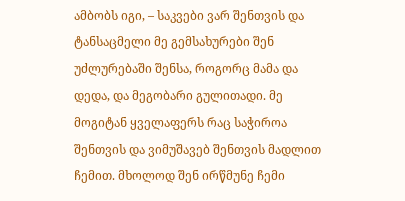ამბობს იგი, – საკვები ვარ შენთვის და ტანსაცმელი მე გემსახურები შენ უძლურებაში შენსა, როგორც მამა და დედა, და მეგობარი გულითადი. მე მოგიტან ყველაფერს რაც საჭიროა შენთვის და ვიმუშავებ შენთვის მადლით ჩემით. მხოლოდ შენ ირწმუნე ჩემი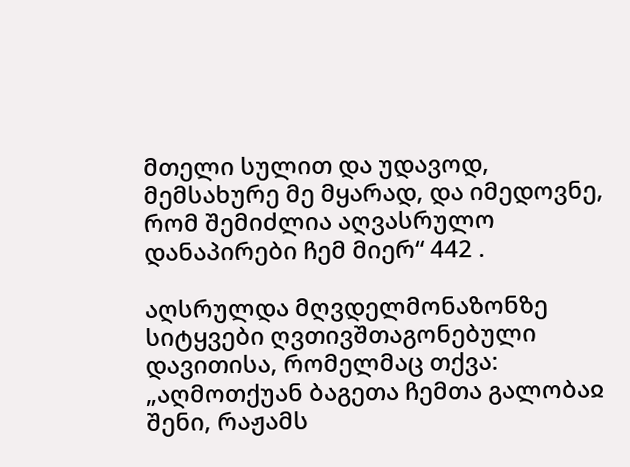მთელი სულით და უდავოდ, მემსახურე მე მყარად, და იმედოვნე, რომ შემიძლია აღვასრულო დანაპირები ჩემ მიერ“ 442 .

აღსრულდა მღვდელმონაზონზე სიტყვები ღვთივშთაგონებული დავითისა, რომელმაც თქვა: „აღმოთქუან ბაგეთა ჩემთა გალობაჲ შენი, რაჟამს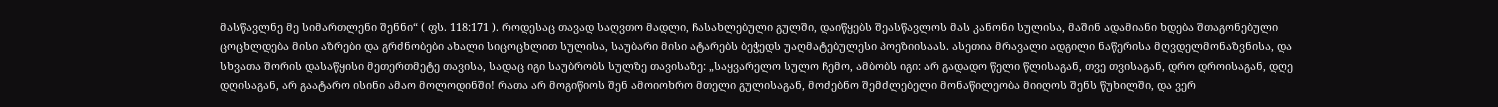მასწავლნე მე სიმართლენი შენნი“ ( ფს. 118:171 ). როდესაც თავად საღვთო მადლი, ჩასახლებული გულში, დაიწყებს შეასწავლოს მას კანონი სულისა, მაშინ ადამიანი ხდება შთაგონებული ცოცხლდება მისი აზრები და გრძნობები ახალი სიცოცხლით სულისა, საუბარი მისი ატარებს ბეჭედს უაღმატებულესი პოეზიისაას. ასეთია მრავალი ადგილი ნაწერისა მღვდელმონაზვნისა, და სხვათა შორის დასაწყისი მეთერთმეტე თავისა, სადაც იგი საუბრობს სულზე თავისაზე: „საყვარელო სულო ჩემო, ამბობს იგი: არ გადადო წელი წლისაგან, თვე თვისაგან, დრო დროისაგან, დღე დღისაგან, არ გაატარო ისინი ამაო მოლოდინში! რათა არ მოგიწიოს შენ ამოიოხრო მთელი გულისაგან, მოძებნო შემძლებელი მონაწილეობა მიიღოს შენს წუხილში, და ვერ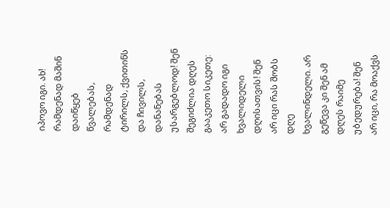იპოვო იგი. ახ! რამდენად მაშინ დაიწყებ წვალებას, რამდენად ტირილს, ქვითინს და ჩივილს, დანანებას უსარგებლოდ! შენ შეგიძლია დღეს გააკეთო სიკეთე: არ გადადო იგი ხვალიდელი დღისათვის! შენ არ იცი რას შობს დღე ხვალინდელი. არ გეწევა კი შენ ამ დღეს რაიმე უბედურება! შენ არ იცი, რა მოაქვს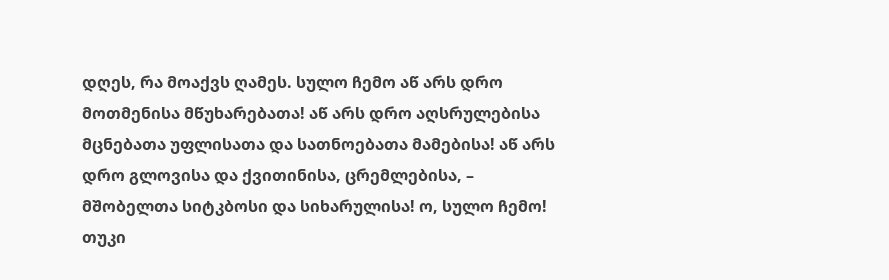დღეს, რა მოაქვს ღამეს. სულო ჩემო აწ არს დრო მოთმენისა მწუხარებათა! აწ არს დრო აღსრულებისა მცნებათა უფლისათა და სათნოებათა მამებისა! აწ არს დრო გლოვისა და ქვითინისა, ცრემლებისა, – მშობელთა სიტკბოსი და სიხარულისა! ო, სულო ჩემო! თუკი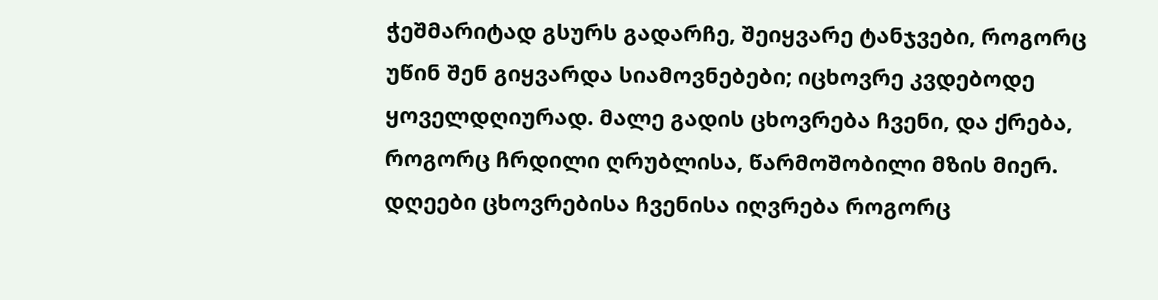ჭეშმარიტად გსურს გადარჩე, შეიყვარე ტანჯვები, როგორც უწინ შენ გიყვარდა სიამოვნებები; იცხოვრე კვდებოდე ყოველდღიურად. მალე გადის ცხოვრება ჩვენი, და ქრება, როგორც ჩრდილი ღრუბლისა, წარმოშობილი მზის მიერ. დღეები ცხოვრებისა ჩვენისა იღვრება როგორც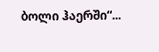ბოლი ჰაერში“...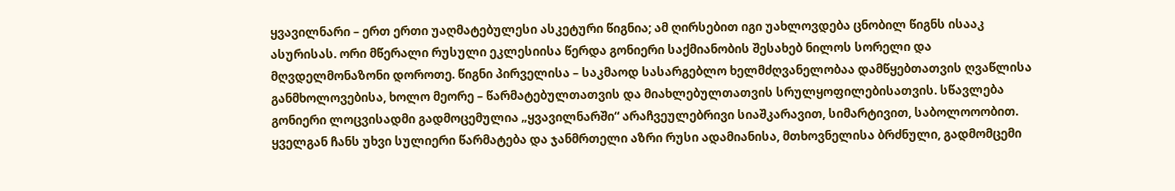ყვავილნარი – ერთ ერთი უაღმატებულესი ასკეტური წიგნია; ამ ღირსებით იგი უახლოვდება ცნობილ წიგნს ისააკ ასურისას. ორი მწერალი რუსული ეკლესიისა წერდა გონიერი საქმიანობის შესახებ ნილოს სორელი და მღვდელმონაზონი დოროთე. წიგნი პირველისა – საკმაოდ სასარგებლო ხელმძღვანელობაა დამწყებთათვის ღვაწლისა განმხოლოვებისა, ხოლო მეორე – წარმატებულთათვის და მიახლებულთათვის სრულყოფილებისათვის. სწავლება გონიერი ლოცვისადმი გადმოცემულია „ყვავილნარში“ არაჩვეულებრივი სიაშკარავით, სიმარტივით, საბოლოოობით. ყველგან ჩანს უხვი სულიერი წარმატება და ჯანმრთელი აზრი რუსი ადამიანისა, მთხოვნელისა ბრძნული, გადმომცემი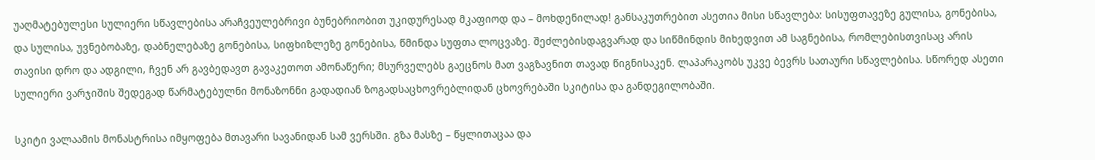უაღმატებულესი სულიერი სწავლებისა არაჩვეულებრივი ბუნებრიობით უკიდურესად მკაფიოდ და – მოხდენილად! განსაკუთრებით ასეთია მისი სწავლება: სისუფთავეზე გულისა, გონებისა, და სულისა, უვნებობაზე, დაბნელებაზე გონებისა, სიფხიზლეზე გონებისა, წმინდა სუფთა ლოცვაზე. შეძლებისდაგვარად და სიწმინდის მიხედვით ამ საგნებისა, რომლებისთვისაც არის თავისი დრო და ადგილი, ჩვენ არ გავბედავთ გავაკეთოთ ამონაწერი; მსურველებს გაეცნოს მათ ვაგზავნით თავად წიგნისაკენ. ლაპარაკობს უკვე ბევრს სათაური სწავლებისა. სწორედ ასეთი სულიერი ვარჯიშის შედეგად წარმატებულნი მონაზონნი გადადიან ზოგადსაცხოვრებლიდან ცხოვრებაში სკიტისა და განდეგილობაში.

სკიტი ვალაამის მონასტრისა იმყოფება მთავარი სავანიდან სამ ვერსში. გზა მასზე – წყლითაცაა და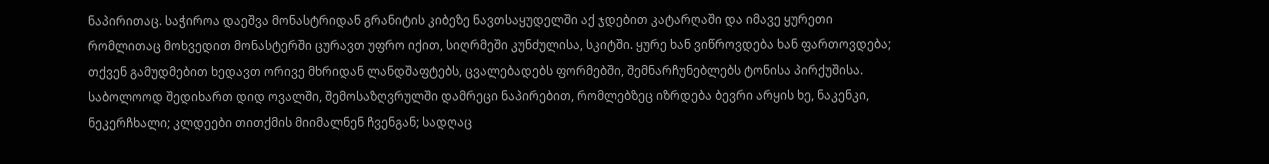ნაპირითაც. საჭიროა დაეშვა მონასტრიდან გრანიტის კიბეზე ნავთსაყუდელში აქ ჯდებით კატარღაში და იმავე ყურეთი რომლითაც მოხვედით მონასტერში ცურავთ უფრო იქით, სიღრმეში კუნძულისა, სკიტში. ყურე ხან ვიწროვდება ხან ფართოვდება; თქვენ გამუდმებით ხედავთ ორივე მხრიდან ლანდშაფტებს, ცვალებადებს ფორმებში, შემნარჩუნებლებს ტონისა პირქუშისა. საბოლოოდ შედიხართ დიდ ოვალში, შემოსაზღვრულში დამრეცი ნაპირებით, რომლებზეც იზრდება ბევრი არყის ხე, ნაკენკი, ნეკერჩხალი; კლდეები თითქმის მიიმალნენ ჩვენგან; სადღაც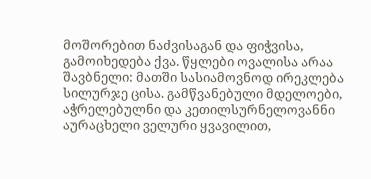მოშორებით ნაძვისაგან და ფიჭვისა, გამოიხედება ქვა. წყლები ოვალისა არაა შავბნელი: მათში სასიამოვნოდ ირეკლება სილურჯე ცისა. გამწვანებული მდელოები, აჭრელებულნი და კეთილსურნელოვანნი აურაცხელი ველური ყვავილით,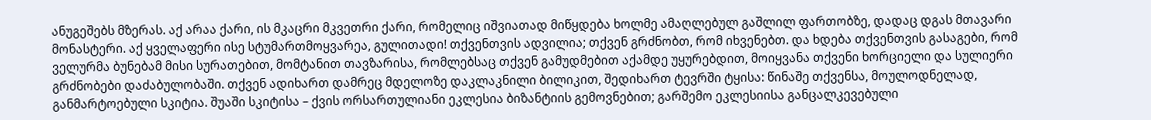ანუგეშებს მზერას. აქ არაა ქარი, ის მკაცრი მკვეთრი ქარი, რომელიც იშვიათად მიწყდება ხოლმე ამაღლებულ გაშლილ ფართობზე, დადაც დგას მთავარი მონასტერი. აქ ყველაფერი ისე სტუმართმოყვარეა, გულითადი! თქვენთვის ადვილია; თქვენ გრძნობთ, რომ იხვენებთ. და ხდება თქვენთვის გასაგები, რომ ველურმა ბუნებამ მისი სურათებით, მომტანით თავზარისა, რომლებსაც თქვენ გამუდმებით აქამდე უყურებდით, მოიყვანა თქვენი ხორციელი და სულიერი გრძნობები დაძაბულობაში. თქვენ ადიხართ დამრეც მდელოზე დაკლაკნილი ბილიკით, შედიხართ ტევრში ტყისა: წინაშე თქვენსა, მოულოდნელად, განმარტოებული სკიტია. შუაში სკიტისა – ქვის ორსართულიანი ეკლესია ბიზანტიის გემოვნებით; გარშემო ეკლესიისა განცალკევებული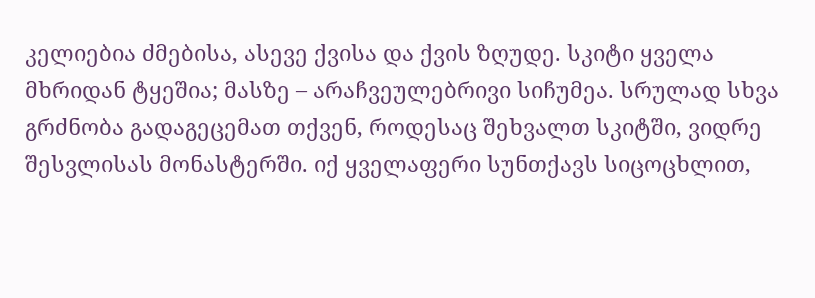კელიებია ძმებისა, ასევე ქვისა და ქვის ზღუდე. სკიტი ყველა მხრიდან ტყეშია; მასზე – არაჩვეულებრივი სიჩუმეა. სრულად სხვა გრძნობა გადაგეცემათ თქვენ, როდესაც შეხვალთ სკიტში, ვიდრე შესვლისას მონასტერში. იქ ყველაფერი სუნთქავს სიცოცხლით,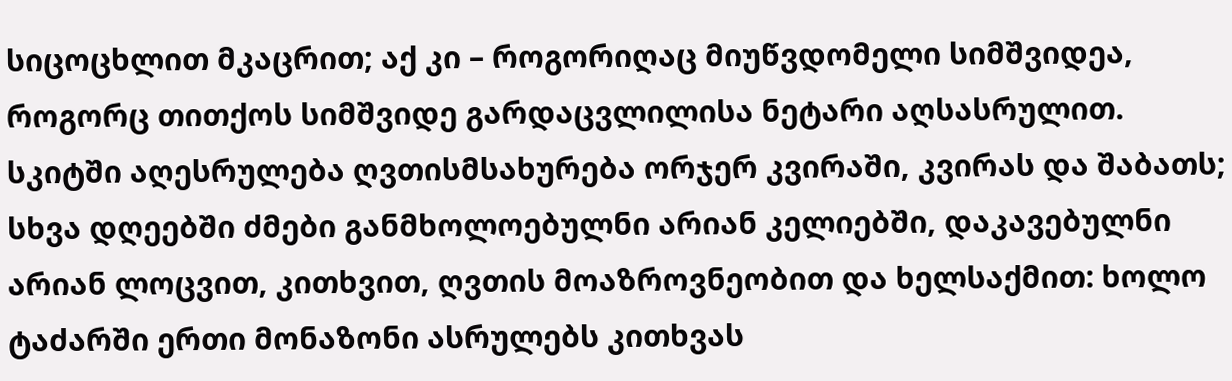სიცოცხლით მკაცრით; აქ კი – როგორიღაც მიუწვდომელი სიმშვიდეა, როგორც თითქოს სიმშვიდე გარდაცვლილისა ნეტარი აღსასრულით. სკიტში აღესრულება ღვთისმსახურება ორჯერ კვირაში, კვირას და შაბათს; სხვა დღეებში ძმები განმხოლოებულნი არიან კელიებში, დაკავებულნი არიან ლოცვით, კითხვით, ღვთის მოაზროვნეობით და ხელსაქმით: ხოლო ტაძარში ერთი მონაზონი ასრულებს კითხვას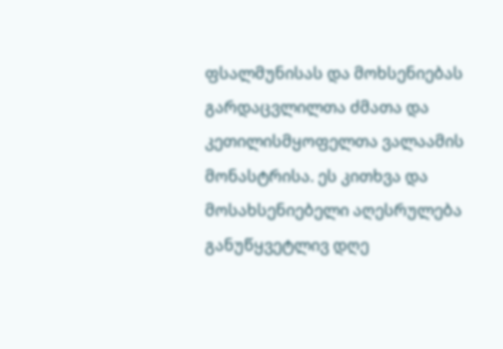ფსალმუნისას და მოხსენიებას გარდაცვლილთა ძმათა და კეთილისმყოფელთა ვალაამის მონასტრისა. ეს კითხვა და მოსახსენიებელი აღესრულება განუწყვეტლივ დღე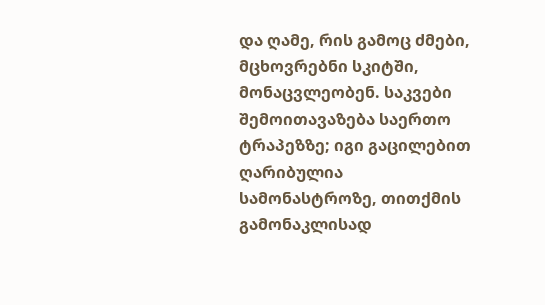და ღამე, რის გამოც ძმები, მცხოვრებნი სკიტში, მონაცვლეობენ. საკვები შემოითავაზება საერთო ტრაპეზზე; იგი გაცილებით ღარიბულია სამონასტროზე, თითქმის გამონაკლისად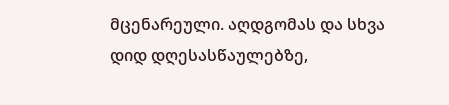მცენარეული. აღდგომას და სხვა დიდ დღესასწაულებზე,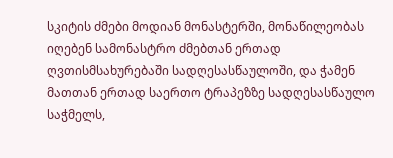სკიტის ძმები მოდიან მონასტერში, მონაწილეობას იღებენ სამონასტრო ძმებთან ერთად ღვთისმსახურებაში სადღესასწაულოში, და ჭამენ მათთან ერთად საერთო ტრაპეზზე სადღესასწაულო საჭმელს,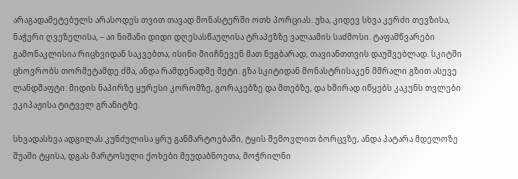არაგადამეტებულს არასოდეს თვით თავად მონასტერში ოთხ პორციას. უხა, კიდევ სხვა კერძი თევზისა, ნაჭერი ღვეზელისა, – აი ნიშანი დიდი დღესასწაულისა ტრაპეზზე ვალაამის საძმოსი. ტაფამწვარები გამონაკლისია რიცხვიდან საკვებთა; ისინი მიიჩნევენ მათ ნუგბარად, თავიანთთვის დაუშვებლად. სკიტში ცხოვრობს თორმეტამდე ძმა, ანდა რამდენადმე მეტი. გზა სკიტიდან მონასტრისაკენ მშრალი გზით ასევე ლანდშაფტი: მიდის ნაპირზე ყურესი კორომზე, გორაკებზე და მთებზე, და ხშირად იწყებს კაკუნს თვლები ეკიპაჟისა ტიტველ გრანიტზე.

სხვადასხვა ადგილას კუნძულისა ყრუ განმარტოებაში, ტყის შემოვლით ბორცვზე, ანდა პატარა მდელოზე შუაში ტყისა, დგას მარტოსული ქოხები მეუდაბნოეთა, მოჭრილნი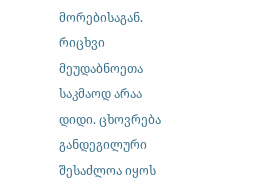მორებისაგან. რიცხვი მეუდაბნოეთა საკმაოდ არაა დიდი. ცხოვრება განდეგილური შესაძლოა იყოს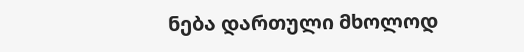ნება დართული მხოლოდ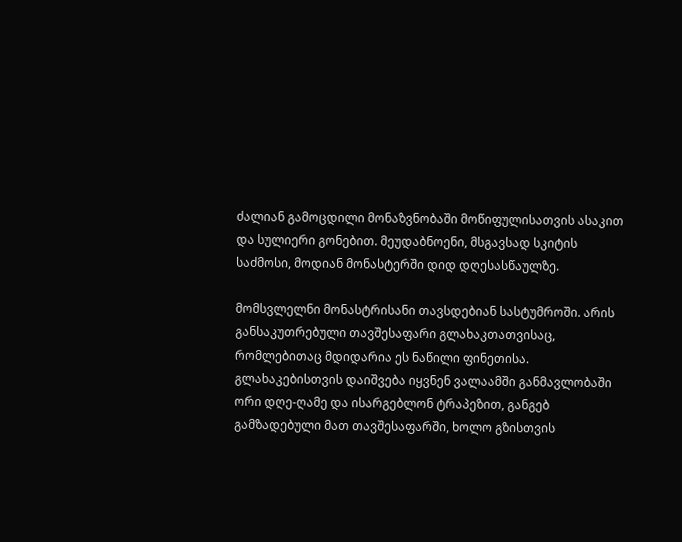ძალიან გამოცდილი მონაზვნობაში მოწიფულისათვის ასაკით და სულიერი გონებით. მეუდაბნოენი, მსგავსად სკიტის საძმოსი, მოდიან მონასტერში დიდ დღესასწაულზე.

მომსვლელნი მონასტრისანი თავსდებიან სასტუმროში. არის განსაკუთრებული თავშესაფარი გლახაკთათვისაც, რომლებითაც მდიდარია ეს ნაწილი ფინეთისა. გლახაკებისთვის დაიშვება იყვნენ ვალაამში განმავლობაში ორი დღე-ღამე და ისარგებლონ ტრაპეზით, განგებ გამზადებული მათ თავშესაფარში, ხოლო გზისთვის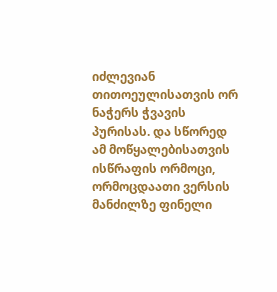იძლევიან თითოეულისათვის ორ ნაჭერს ჭვავის პურისას. და სწორედ ამ მოწყალებისათვის ისწრაფის ორმოცი, ორმოცდაათი ვერსის მანძილზე ფინელი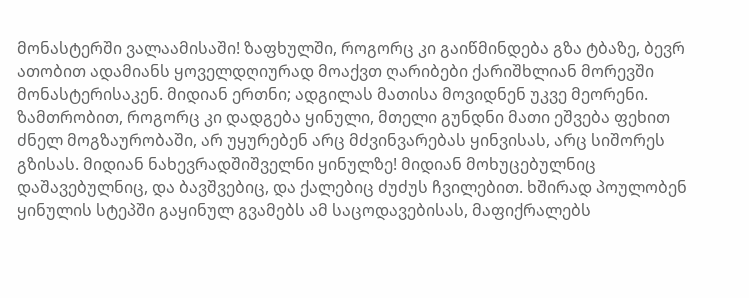მონასტერში ვალაამისაში! ზაფხულში, როგორც კი გაიწმინდება გზა ტბაზე, ბევრ ათობით ადამიანს ყოველდღიურად მოაქვთ ღარიბები ქარიშხლიან მორევში მონასტერისაკენ. მიდიან ერთნი; ადგილას მათისა მოვიდნენ უკვე მეორენი. ზამთრობით, როგორც კი დადგება ყინული, მთელი გუნდნი მათი ეშვება ფეხით ძნელ მოგზაურობაში, არ უყურებენ არც მძვინვარებას ყინვისას, არც სიშორეს გზისას. მიდიან ნახევრადშიშველნი ყინულზე! მიდიან მოხუცებულნიც დაშავებულნიც, და ბავშვებიც, და ქალებიც ძუძუს ჩვილებით. ხშირად პოულობენ ყინულის სტეპში გაყინულ გვამებს ამ საცოდავებისას, მაფიქრალებს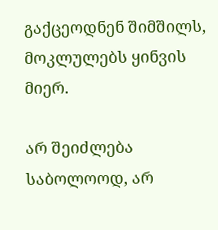გაქცეოდნენ შიმშილს, მოკლულებს ყინვის მიერ.

არ შეიძლება საბოლოოდ, არ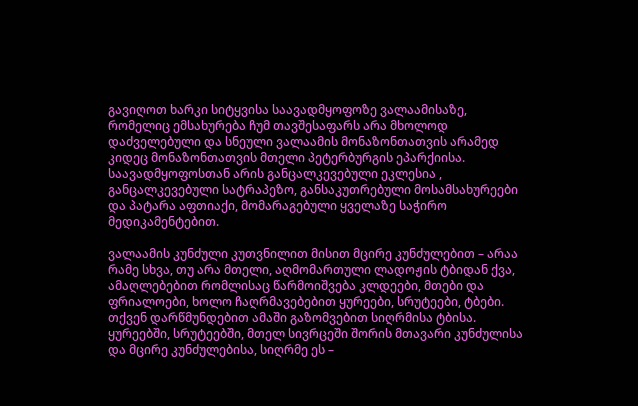გავიღოთ ხარკი სიტყვისა საავადმყოფოზე ვალაამისაზე, რომელიც ემსახურება ჩუმ თავშესაფარს არა მხოლოდ დაძველებული და სნეული ვალაამის მონაზონთათვის არამედ კიდეც მონაზონთათვის მთელი პეტერბურგის ეპარქიისა. საავადმყოფოსთან არის განცალკევებული ეკლესია , განცალკევებული სატრაპეზო, განსაკუთრებული მოსამსახურეები და პატარა აფთიაქი, მომარაგებული ყველაზე საჭირო მედიკამენტებით.

ვალაამის კუნძული კუთვნილით მისით მცირე კუნძულებით – არაა რამე სხვა, თუ არა მთელი, აღმომართული ლადოჟის ტბიდან ქვა, ამაღლებებით რომლისაც წარმოიშვება კლდეები, მთები და ფრიალოები, ხოლო ჩაღრმავებებით ყურეები, სრუტეები, ტბები. თქვენ დარწმუნდებით ამაში გაზომვებით სიღრმისა ტბისა. ყურეებში, სრუტეებში, მთელ სივრცეში შორის მთავარი კუნძულისა და მცირე კუნძულებისა, სიღრმე ეს –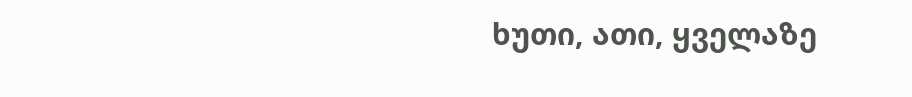ხუთი, ათი, ყველაზე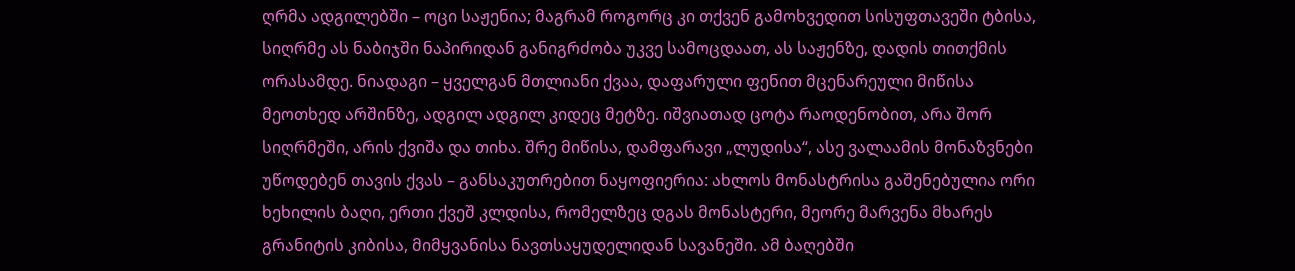ღრმა ადგილებში – ოცი საჟენია; მაგრამ როგორც კი თქვენ გამოხვედით სისუფთავეში ტბისა, სიღრმე ას ნაბიჯში ნაპირიდან განიგრძობა უკვე სამოცდაათ, ას საჟენზე, დადის თითქმის ორასამდე. ნიადაგი – ყველგან მთლიანი ქვაა, დაფარული ფენით მცენარეული მიწისა მეოთხედ არშინზე, ადგილ ადგილ კიდეც მეტზე. იშვიათად ცოტა რაოდენობით, არა შორ სიღრმეში, არის ქვიშა და თიხა. შრე მიწისა, დამფარავი „ლუდისა“, ასე ვალაამის მონაზვნები უწოდებენ თავის ქვას – განსაკუთრებით ნაყოფიერია: ახლოს მონასტრისა გაშენებულია ორი ხეხილის ბაღი, ერთი ქვეშ კლდისა, რომელზეც დგას მონასტერი, მეორე მარვენა მხარეს გრანიტის კიბისა, მიმყვანისა ნავთსაყუდელიდან სავანეში. ამ ბაღებში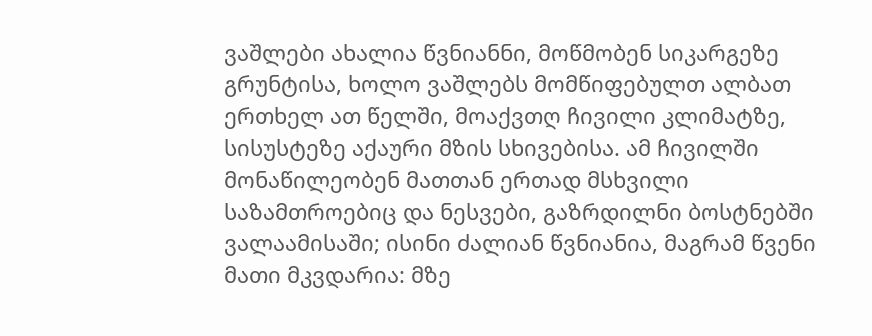ვაშლები ახალია წვნიანნი, მოწმობენ სიკარგეზე გრუნტისა, ხოლო ვაშლებს მომწიფებულთ ალბათ ერთხელ ათ წელში, მოაქვთღ ჩივილი კლიმატზე, სისუსტეზე აქაური მზის სხივებისა. ამ ჩივილში მონაწილეობენ მათთან ერთად მსხვილი საზამთროებიც და ნესვები, გაზრდილნი ბოსტნებში ვალაამისაში; ისინი ძალიან წვნიანია, მაგრამ წვენი მათი მკვდარია: მზე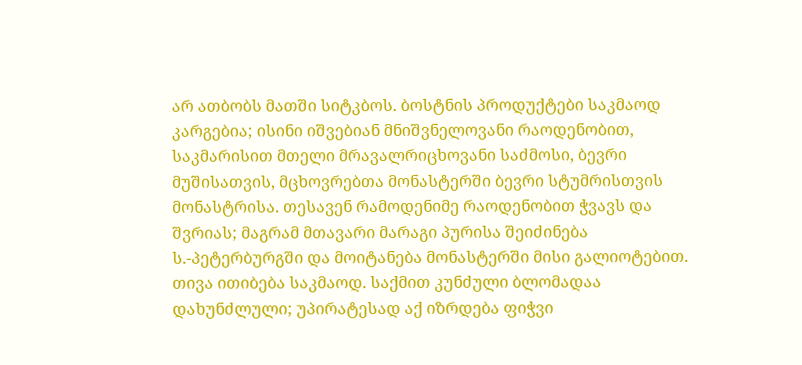არ ათბობს მათში სიტკბოს. ბოსტნის პროდუქტები საკმაოდ კარგებია; ისინი იშვებიან მნიშვნელოვანი რაოდენობით, საკმარისით მთელი მრავალრიცხოვანი საძმოსი, ბევრი მუშისათვის, მცხოვრებთა მონასტერში ბევრი სტუმრისთვის მონასტრისა. თესავენ რამოდენიმე რაოდენობით ჭვავს და შვრიას; მაგრამ მთავარი მარაგი პურისა შეიძინება ს.-პეტერბურგში და მოიტანება მონასტერში მისი გალიოტებით. თივა ითიბება საკმაოდ. საქმით კუნძული ბლომადაა დახუნძლული; უპირატესად აქ იზრდება ფიჭვი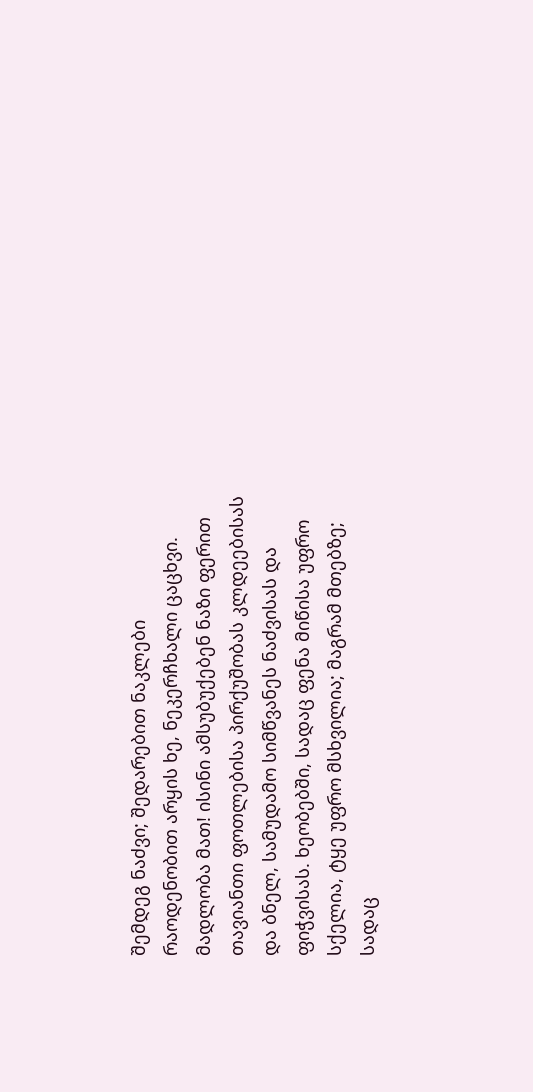შემდეგ ნაძვი; შედარებით ნაკლები რაოდენობით არყის ხე, ნეკერჩხალი ცაცხვი. მადლობა მათ! ისინი ამსუბუქებენ ნაზი ფერით თავიანთი ფოთლებისა პირქუშობას კლდეებისას და ბნელ, სამუდამო სიმწვანეს ნაძვისას და ფიჭვისას. ხეობებში, სადაც ფენა მიწისა უფრო სქელია, ტყე უფრო მსხვილია; მაგრამ მთებზე; სადაც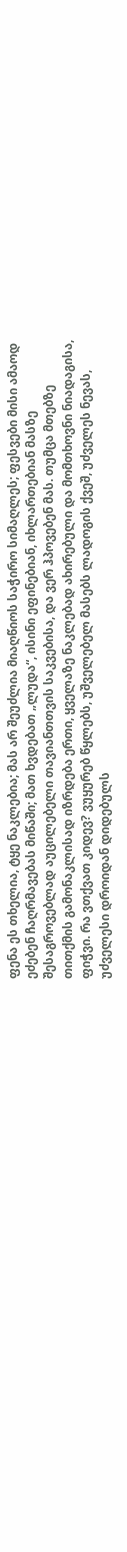ფენა ეს თხელია, ტყე ნაკლებია; მას არ შეუძლია მიაღწიოს საჭირო სიმაღლეს; ფესვები მისი ამაოდ ეძებენ ჩაღრმავებას მიწაში; მათ ხვდებათ „ლუდა“, ისინი ეფინებიან, იხლართებიან მასზე შესაგროვებლად აუცილებელი თავიანთთვის საკვებისა, და ვერ ჰპოვებენ მას. თუმცა მთებზე თითქმის გამონაკლისად იზრდება ერთი, ყველაზე ნაკლებად ახირებული და მომთხოვნი ნიადაგისა, ფიჭვი. რა ვთქვათ კიდევ? ვუყურებ წყლებს, უშველებელ მასებს ლადოგის ქვეშ, უძველეს ნევას, უძველესი დროიდან დიდებულს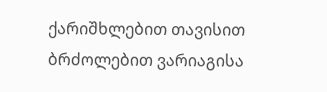ქარიშხლებით თავისით ბრძოლებით ვარიაგისა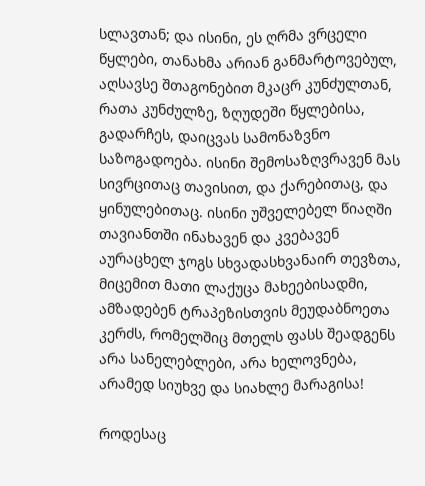სლავთან; და ისინი, ეს ღრმა ვრცელი წყლები, თანახმა არიან განმარტოვებულ, აღსავსე შთაგონებით მკაცრ კუნძულთან, რათა კუნძულზე, ზღუდეში წყლებისა, გადარჩეს, დაიცვას სამონაზვნო საზოგადოება. ისინი შემოსაზღვრავენ მას სივრცითაც თავისით, და ქარებითაც, და ყინულებითაც. ისინი უშველებელ წიაღში თავიანთში ინახავენ და კვებავენ აურაცხელ ჯოგს სხვადასხვანაირ თევზთა, მიცემით მათი ლაქუცა მახეებისადმი, ამზადებენ ტრაპეზისთვის მეუდაბნოეთა კერძს, რომელშიც მთელს ფასს შეადგენს არა სანელებლები, არა ხელოვნება, არამედ სიუხვე და სიახლე მარაგისა!

როდესაც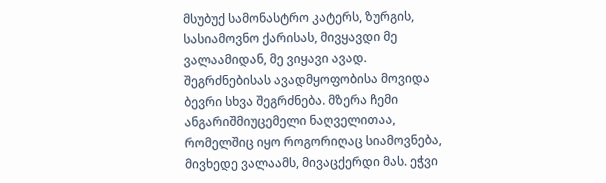მსუბუქ სამონასტრო კატერს, ზურგის, სასიამოვნო ქარისას, მივყავდი მე ვალაამიდან, მე ვიყავი ავად. შეგრძნებისას ავადმყოფობისა მოვიდა ბევრი სხვა შეგრძნება. მზერა ჩემი ანგარიშმიუცემელი ნაღველითაა, რომელშიც იყო როგორიღაც სიამოვნება, მივხედე ვალაამს, მივაცქერდი მას. ეჭვი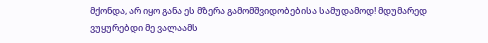მქონდა, არ იყო განა ეს მზერა გამომშვიდობებისა სამუდამოდ! მდუმარედ ვუყურებდი მე ვალაამს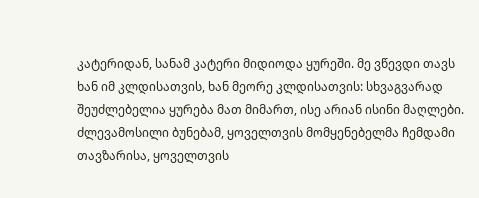კატერიდან, სანამ კატერი მიდიოდა ყურეში. მე ვწევდი თავს ხან იმ კლდისათვის, ხან მეორე კლდისათვის: სხვაგვარად შეუძლებელია ყურება მათ მიმართ, ისე არიან ისინი მაღლები. ძლევამოსილი ბუნებამ, ყოველთვის მომყენებელმა ჩემდამი თავზარისა, ყოველთვის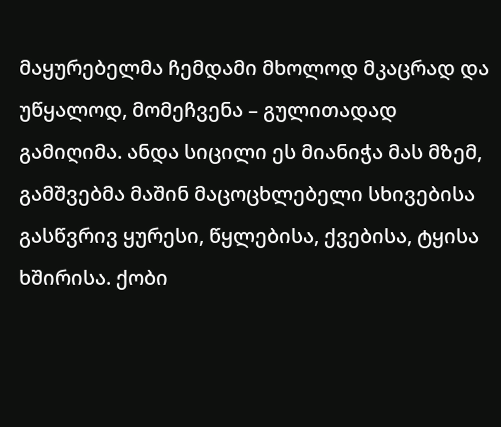მაყურებელმა ჩემდამი მხოლოდ მკაცრად და უწყალოდ, მომეჩვენა – გულითადად გამიღიმა. ანდა სიცილი ეს მიანიჭა მას მზემ, გამშვებმა მაშინ მაცოცხლებელი სხივებისა გასწვრივ ყურესი, წყლებისა, ქვებისა, ტყისა ხშირისა. ქობი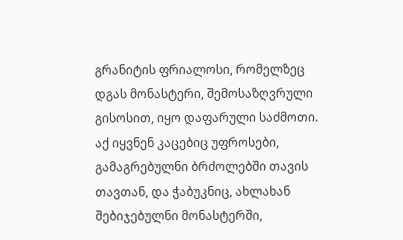გრანიტის ფრიალოსი, რომელზეც დგას მონასტერი, შემოსაზღვრული გისოსით, იყო დაფარული საძმოთი. აქ იყვნენ კაცებიც უფროსები, გამაგრებულნი ბრძოლებში თავის თავთან, და ჭაბუკნიც, ახლახან შებიჯებულნი მონასტერში,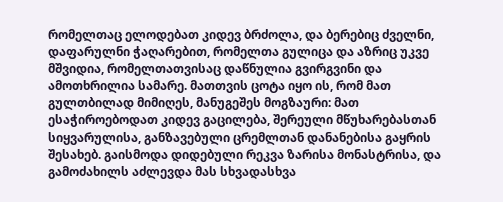რომელთაც ელოდებათ კიდევ ბრძოლა, და ბერებიც ძველნი, დაფარულნი ჭაღარებით, რომელთა გულიცა და აზრიც უკვე მშვიდია, რომელთათვისაც დაწნულია გვირგვინი და ამოთხრილია სამარე. მათთვის ცოტა იყო ის, რომ მათ გულთბილად მიმიღეს, მანუგეშეს მოგზაური: მათ ესაჭიროებოდათ კიდევ გაცილება, შერეული მწუხარებასთან სიყვარულისა, განზავებული ცრემლთან დანანებისა გაყრის შესახებ. გაისმოდა დიდებული რეკვა ზარისა მონასტრისა, და გამოძახილს აძლევდა მას სხვადასხვა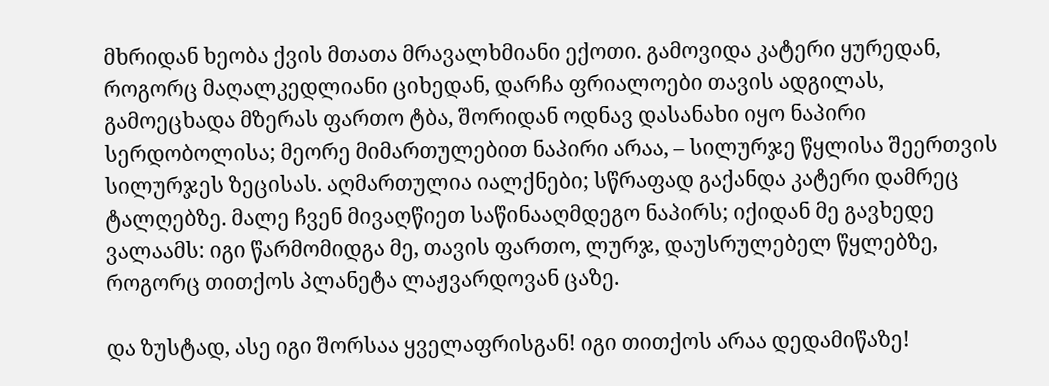მხრიდან ხეობა ქვის მთათა მრავალხმიანი ექოთი. გამოვიდა კატერი ყურედან, როგორც მაღალკედლიანი ციხედან, დარჩა ფრიალოები თავის ადგილას, გამოეცხადა მზერას ფართო ტბა, შორიდან ოდნავ დასანახი იყო ნაპირი სერდობოლისა; მეორე მიმართულებით ნაპირი არაა, – სილურჯე წყლისა შეერთვის სილურჯეს ზეცისას. აღმართულია იალქნები; სწრაფად გაქანდა კატერი დამრეც ტალღებზე. მალე ჩვენ მივაღწიეთ საწინააღმდეგო ნაპირს; იქიდან მე გავხედე ვალაამს: იგი წარმომიდგა მე, თავის ფართო, ლურჯ, დაუსრულებელ წყლებზე, როგორც თითქოს პლანეტა ლაჟვარდოვან ცაზე.

და ზუსტად, ასე იგი შორსაა ყველაფრისგან! იგი თითქოს არაა დედამიწაზე!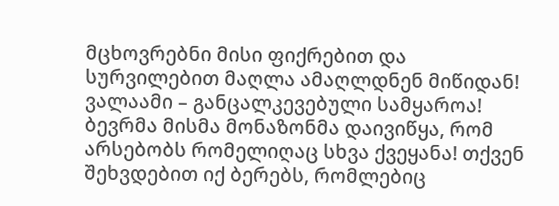მცხოვრებნი მისი ფიქრებით და სურვილებით მაღლა ამაღლდნენ მიწიდან! ვალაამი – განცალკევებული სამყაროა! ბევრმა მისმა მონაზონმა დაივიწყა, რომ არსებობს რომელიღაც სხვა ქვეყანა! თქვენ შეხვდებით იქ ბერებს, რომლებიც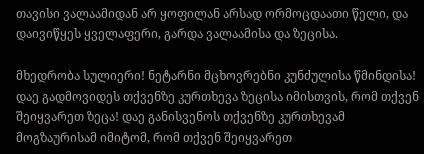თავისი ვალაამიდან არ ყოფილან არსად ორმოცდაათი წელი, და დაივიწყეს ყველაფერი, გარდა ვალაამისა და ზეცისა.

მხედრობა სულიერი! ნეტარნი მცხოვრებნი კუნძულისა წმინდისა! დაე გადმოვიდეს თქვენზე კურთხევა ზეცისა იმისთვის, რომ თქვენ შეიყვარეთ ზეცა! დაე განისვენოს თქვენზე კურთხევამ მოგზაურისამ იმიტომ, რომ თქვენ შეიყვარეთ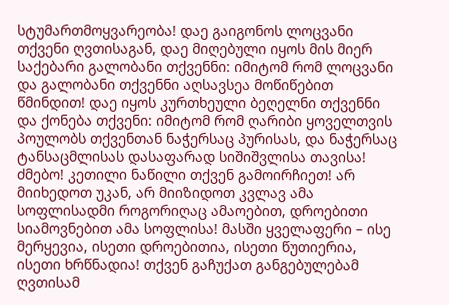სტუმართმოყვარეობა! დაე გაიგონოს ლოცვანი თქვენი ღვთისაგან, დაე მიღებული იყოს მის მიერ საქებარი გალობანი თქვენნი: იმიტომ რომ ლოცვანი და გალობანი თქვენნი აღსავსეა მოწიწებით წმინდით! დაე იყოს კურთხეული ბეღელნი თქვენნი და ქონება თქვენი: იმიტომ რომ ღარიბი ყოველთვის პოულობს თქვენთან ნაჭერსაც პურისას, და ნაჭერსაც ტანსაცმლისას დასაფარად სიშიშვლისა თავისა! ძმებო! კეთილი ნაწილი თქვენ გამოირჩიეთ! არ მიიხედოთ უკან, არ მიიზიდოთ კვლავ ამა სოფლისადმი როგორიღაც ამაოებით, დროებითი სიამოვნებით ამა სოფლისა! მასში ყველაფერი – ისე მერყევია, ისეთი დროებითია, ისეთი წუთიერია, ისეთი ხრწნადია! თქვენ გაჩუქათ განგებულებამ ღვთისამ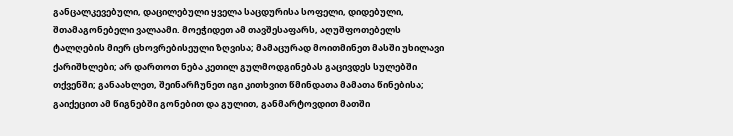განცალკევებული, დაცილებული ყველა საცდურისა სოფელი, დიდებული, შთამაგონებელი ვალაამი. მოეჭიდეთ ამ თავშესაფარს, აღუშფოთებელს ტალღების მიერ ცხოვრებისეული ზღვისა; მამაცურად მოითმინეთ მასში უხილავი ქარიშხლები; არ დართოთ ნება კეთილ გულმოდგინებას გაცივდეს სულებში თქვენში; განაახლეთ, შეინარჩუნეთ იგი კითხვით წმინდათა მამათა წინებისა; გაიქეცით ამ წიგნებში გონებით და გულით, განმარტოვდით მათში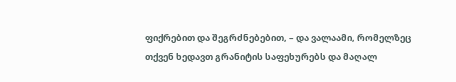ფიქრებით და შეგრძნებებით, – და ვალაამი, რომელზეც თქვენ ხედავთ გრანიტის საფეხურებს და მაღალ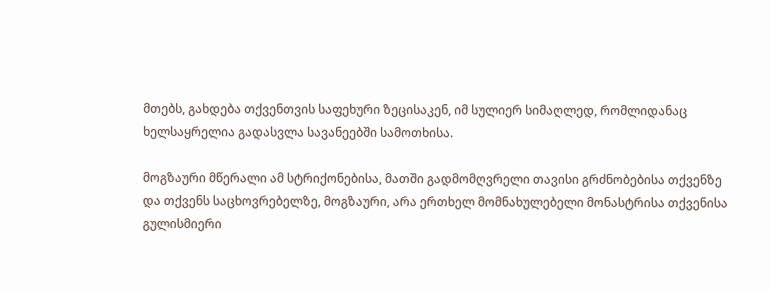მთებს, გახდება თქვენთვის საფეხური ზეცისაკენ, იმ სულიერ სიმაღლედ, რომლიდანაც ხელსაყრელია გადასვლა სავანეებში სამოთხისა.

მოგზაური მწერალი ამ სტრიქონებისა, მათში გადმომღვრელი თავისი გრძნობებისა თქვენზე და თქვენს საცხოვრებელზე, მოგზაური, არა ერთხელ მომნახულებელი მონასტრისა თქვენისა გულისმიერი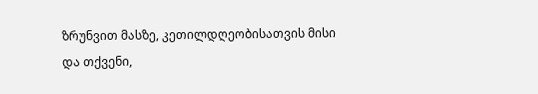ზრუნვით მასზე, კეთილდღეობისათვის მისი და თქვენი,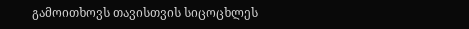გამოითხოვს თავისთვის სიცოცხლეს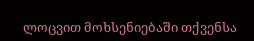ლოცვით მოხსენიებაში თქვენსა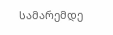სამარემდე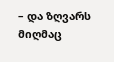– და ზღვარს მიღმაც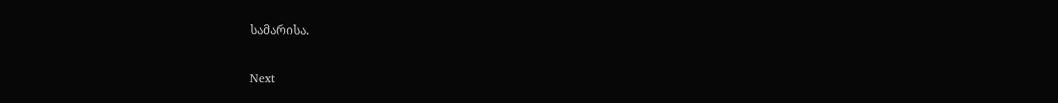სამარისა.

Next